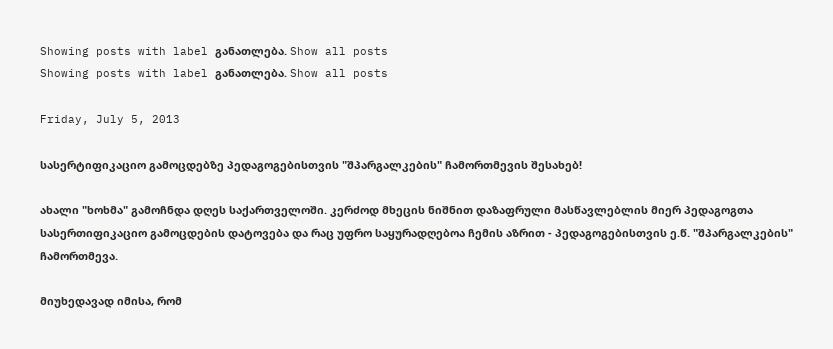Showing posts with label განათლება. Show all posts
Showing posts with label განათლება. Show all posts

Friday, July 5, 2013

სასერტიფიკაციო გამოცდებზე პედაგოგებისთვის "შპარგალკების" ჩამორთმევის შესახებ!

ახალი "ხოხმა" გამოჩნდა დღეს საქართველოში. კერძოდ მხეცის ნიშნით დაზაფრული მასწავლებლის მიერ პედაგოგთა სასერთიფიკაციო გამოცდების დატოვება და რაც უფრო საყურადღებოა ჩემის აზრით - პედაგოგებისთვის ე.წ. "შპარგალკების" ჩამორთმევა.

მიუხედავად იმისა, რომ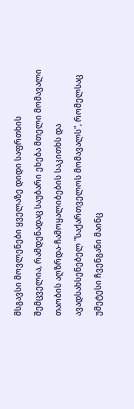მსგავსი მოვლენები ყველაზე დიდი საფრთხის შემცველია, რამდენადაც საუბარი ეხება მთელი მომავალი თაობის აღზრდა-ჩამოყალიბების საკითხს და ავადსახსენებელ "საქართველოს მომავალს", რომელსაც უმეტესი ჩვენგანი მაინც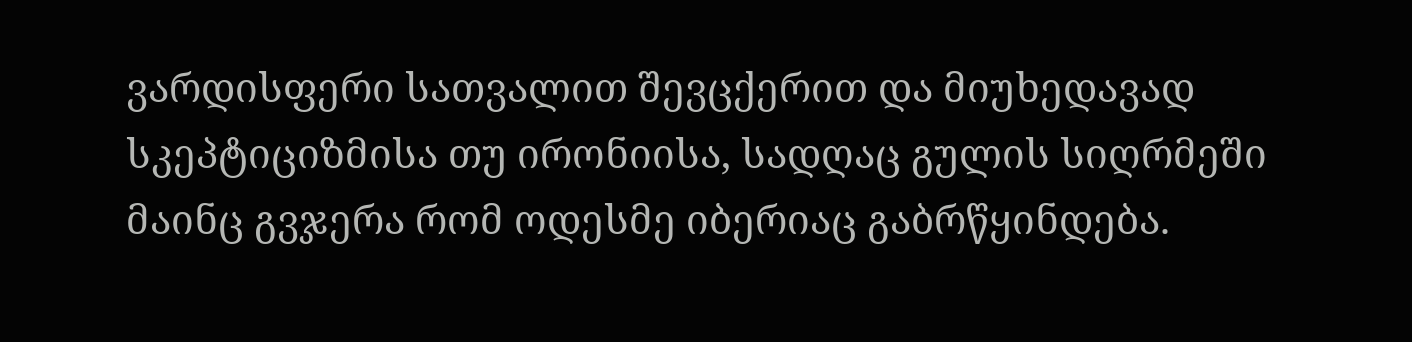ვარდისფერი სათვალით შევცქერით და მიუხედავად სკეპტიციზმისა თუ ირონიისა, სადღაც გულის სიღრმეში მაინც გვჯერა რომ ოდესმე იბერიაც გაბრწყინდება.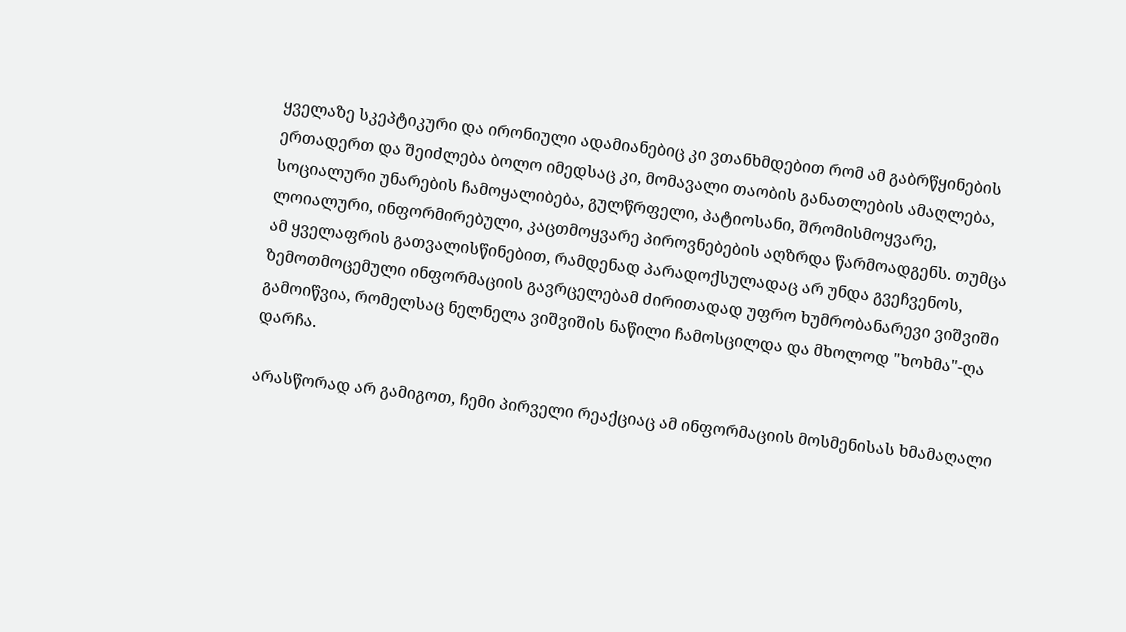ყველაზე სკეპტიკური და ირონიული ადამიანებიც კი ვთანხმდებით რომ ამ გაბრწყინების ერთადერთ და შეიძლება ბოლო იმედსაც კი, მომავალი თაობის განათლების ამაღლება, სოციალური უნარების ჩამოყალიბება, გულწრფელი, პატიოსანი, შრომისმოყვარე, ლოიალური, ინფორმირებული, კაცთმოყვარე პიროვნებების აღზრდა წარმოადგენს. თუმცა ამ ყველაფრის გათვალისწინებით, რამდენად პარადოქსულადაც არ უნდა გვეჩვენოს, ზემოთმოცემული ინფორმაციის გავრცელებამ ძირითადად უფრო ხუმრობანარევი ვიშვიში გამოიწვია, რომელსაც ნელნელა ვიშვიშის ნაწილი ჩამოსცილდა და მხოლოდ "ხოხმა"-ღა დარჩა.

არასწორად არ გამიგოთ, ჩემი პირველი რეაქციაც ამ ინფორმაციის მოსმენისას ხმამაღალი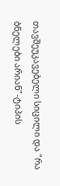თავშეუკავებელი სიცილი და "რა ბნელები არიან"-ტიპის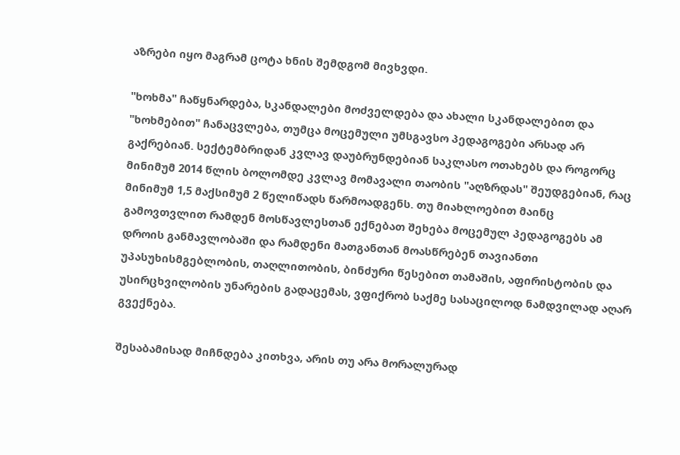აზრები იყო მაგრამ ცოტა ხნის შემდგომ მივხვდი.

"ხოხმა" ჩაწყნარდება, სკანდალები მოძველდება და ახალი სკანდალებით და "ხოხმებით" ჩანაცვლება, თუმცა მოცემული უმსგავსო პედაგოგები არსად არ გაქრებიან. სექტემბრიდან კვლავ დაუბრუნდებიან საკლასო ოთახებს და როგორც მინიმუმ 2014 წლის ბოლომდე კვლავ მომავალი თაობის "აღზრდას" შეუდგებიან, რაც მინიმუმ 1,5 მაქსიმუმ 2 წელიწადს წარმოადგენს. თუ მიახლოებით მაინც გამოვთვლით რამდენ მოსწავლესთან ექნებათ შეხება მოცემულ პედაგოგებს ამ დროის განმავლობაში და რამდენი მათგანთან მოასწრებენ თავიანთი  უპასუხისმგებლობის, თაღლითობის, ბინძური წესებით თამაშის, აფირისტობის და უსირცხვილობის უნარების გადაცემას, ვფიქრობ საქმე სასაცილოდ ნამდვილად აღარ გვექნება.

შესაბამისად მიჩნდება კითხვა, არის თუ არა მორალურად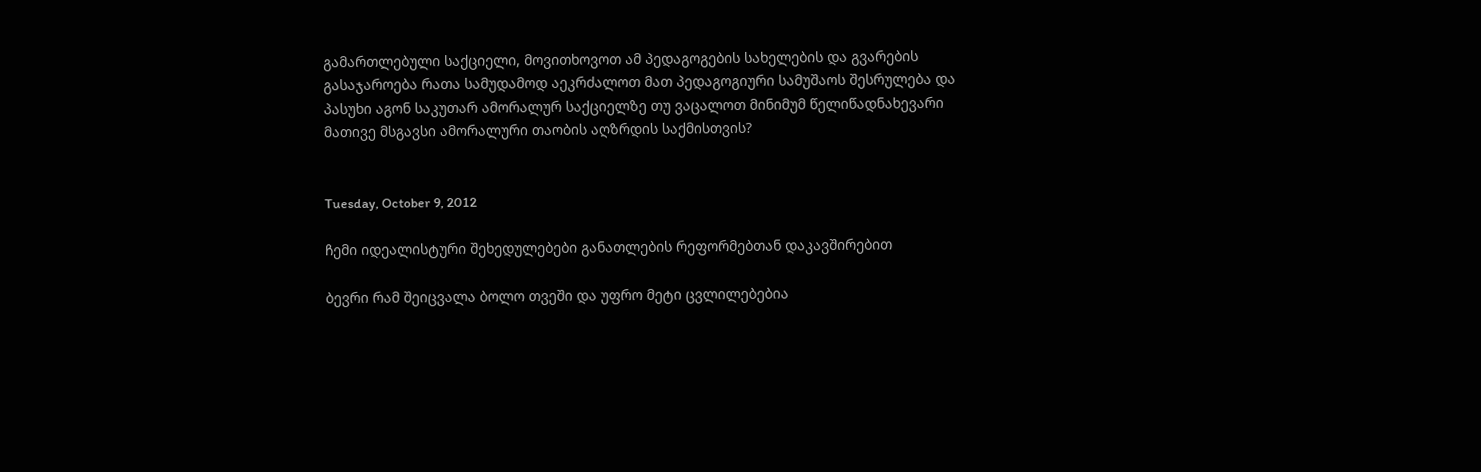გამართლებული საქციელი, მოვითხოვოთ ამ პედაგოგების სახელების და გვარების გასაჯაროება რათა სამუდამოდ აეკრძალოთ მათ პედაგოგიური სამუშაოს შესრულება და პასუხი აგონ საკუთარ ამორალურ საქციელზე თუ ვაცალოთ მინიმუმ წელიწადნახევარი მათივე მსგავსი ამორალური თაობის აღზრდის საქმისთვის?


Tuesday, October 9, 2012

ჩემი იდეალისტური შეხედულებები განათლების რეფორმებთან დაკავშირებით

ბევრი რამ შეიცვალა ბოლო თვეში და უფრო მეტი ცვლილებებია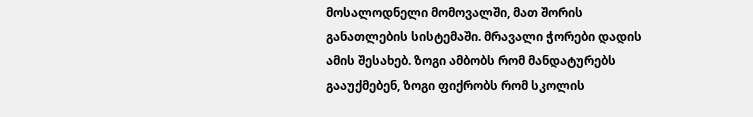მოსალოდნელი მომოვალში, მათ შორის განათლების სისტემაში. მრავალი ჭორები დადის ამის შესახებ. ზოგი ამბობს რომ მანდატურებს გააუქმებენ, ზოგი ფიქრობს რომ სკოლის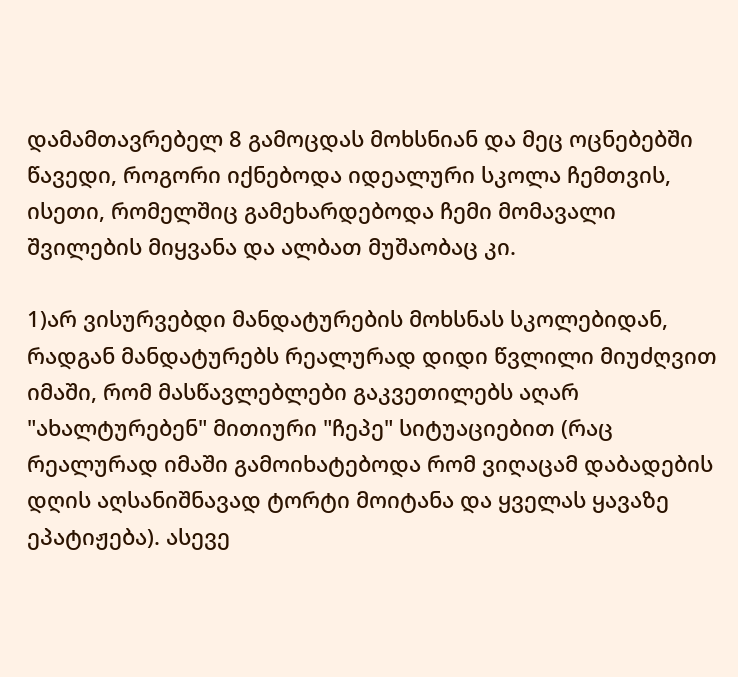დამამთავრებელ 8 გამოცდას მოხსნიან და მეც ოცნებებში წავედი, როგორი იქნებოდა იდეალური სკოლა ჩემთვის, ისეთი, რომელშიც გამეხარდებოდა ჩემი მომავალი შვილების მიყვანა და ალბათ მუშაობაც კი.

1)არ ვისურვებდი მანდატურების მოხსნას სკოლებიდან, რადგან მანდატურებს რეალურად დიდი წვლილი მიუძღვით იმაში, რომ მასწავლებლები გაკვეთილებს აღარ "ახალტურებენ" მითიური "ჩეპე" სიტუაციებით (რაც რეალურად იმაში გამოიხატებოდა რომ ვიღაცამ დაბადების დღის აღსანიშნავად ტორტი მოიტანა და ყველას ყავაზე ეპატიჟება). ასევე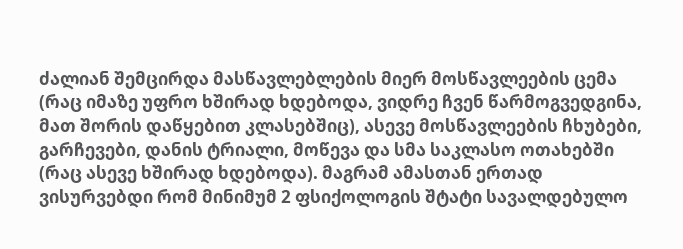ძალიან შემცირდა მასწავლებლების მიერ მოსწავლეების ცემა (რაც იმაზე უფრო ხშირად ხდებოდა, ვიდრე ჩვენ წარმოგვედგინა, მათ შორის დაწყებით კლასებშიც), ასევე მოსწავლეების ჩხუბები, გარჩევები, დანის ტრიალი, მოწევა და სმა საკლასო ოთახებში (რაც ასევე ხშირად ხდებოდა). მაგრამ ამასთან ერთად ვისურვებდი რომ მინიმუმ 2 ფსიქოლოგის შტატი სავალდებულო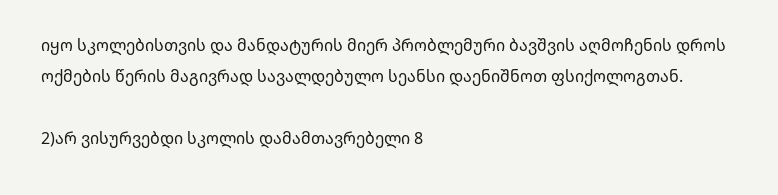იყო სკოლებისთვის და მანდატურის მიერ პრობლემური ბავშვის აღმოჩენის დროს ოქმების წერის მაგივრად სავალდებულო სეანსი დაენიშნოთ ფსიქოლოგთან.

2)არ ვისურვებდი სკოლის დამამთავრებელი 8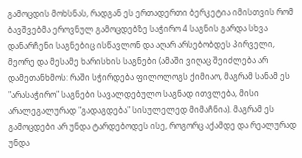გამოცდის მოხსნას, რადგან ეს ერთადერთი ბერკეტია იმისთვის რომ ბავშვებმა ეროვნულ გამოცდებზე საჭირო 4 საგნის გარდა სხვა დანარჩენი საგნებიც ისწავლონ და აღარ არსებობდეს პირველი, მეორე და მესამე ხარისხის საგნები (ამაში ვიღაც შეიძლება არ დამეთანხმოს: რაში სჭირდება ფილოლოგს ქიმიაო, მაგრამ სანამ ეს "არასაჭირო" საგნები სავალდებულო საგნად ითვლება, მისი არალეგალურად "გადაგდება" სისულელედ მიმაჩნია). მაგრამ ეს გამოცდები არ უნდა ტარდებოდეს ისე, როგორც აქამდე და რეალურად უნდა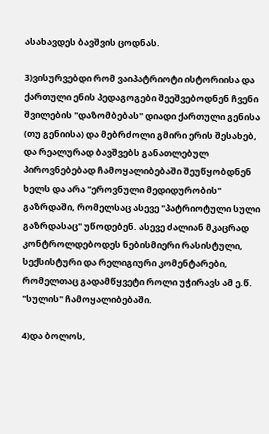ასახავდეს ბავშვის ცოდნას.

3)ვისურვებდი რომ ვაიპატრიოტი ისტორიისა და ქართული ენის პედაგოგები შეეშვებოდნენ ჩვენი შვილების "დაზომბებას" დიადი ქართული გენისა (თუ გენიისა) და მებრძოლი გმირი ერის შესახებ, და რეალურად ბავშვებს განათლებულ პიროვნებებად ჩამოყალიბებაში შეუწყობდნენ ხელს და არა "ეროვნული მედიდურობის" გაზრდაში, რომელსაც ასევე "პატრიოტული სული გაზრდასაც" უწოდებენ. ასევე ძალიან მკაცრად კონტროლდებოდეს ნებისმიერი რასისტული, სექსისტური და რელიგიური კომენტარები, რომელთაც გადამწყვეტი როლი უჭირავს ამ ე.წ. "სულის" ჩამოყალიბებაში.

4)და ბოლოს,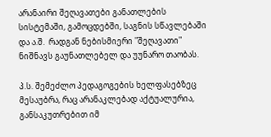არანაირი შეღავათები განათლების სისტემაში, გამოცდებში, საგნის სწავლებაში და ა.შ.  რადგან ნებისმიერი "შეღავათი" ნიშნავს გაუნათლებელ და უუნარო თაობას.

პ.ს. შემეძლო პედაგოგების ხელფასებზეც მესაუბრა, რაც არანაკლებად აქტუალურია, განსაკუთრებით იმ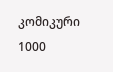კომიკური 1000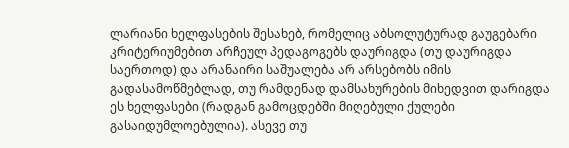ლარიანი ხელფასების შესახებ, რომელიც აბსოლუტურად გაუგებარი კრიტერიუმებით არჩეულ პედაგოგებს დაურიგდა (თუ დაურიგდა საერთოდ) და არანაირი საშუალება არ არსებობს იმის გადასამოწმებლად, თუ რამდენად დამსახურების მიხედვით დარიგდა ეს ხელფასები (რადგან გამოცდებში მიღებული ქულები გასაიდუმლოებულია). ასევე თუ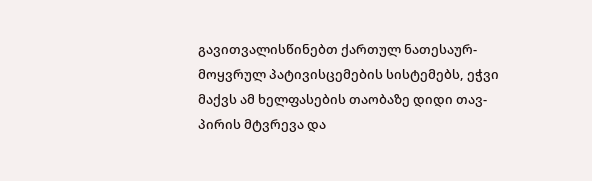გავითვალისწინებთ ქართულ ნათესაურ-მოყვრულ პატივისცემების სისტემებს, ეჭვი მაქვს ამ ხელფასების თაობაზე დიდი თავ-პირის მტვრევა და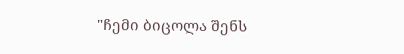"ჩემი ბიცოლა შენს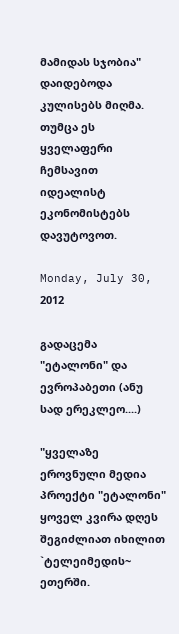მამიდას სჯობია" დაიდებოდა კულისებს მიღმა. თუმცა ეს ყველაფერი ჩემსავით იდეალისტ ეკონომისტებს დავუტოვოთ.

Monday, July 30, 2012

გადაცემა "ეტალონი" და ევროპაბეთი (ანუ სად ერეკლეო....)

"ყველაზე ეროვნული მედია პროექტი "ეტალონი" ყოველ კვირა დღეს შეგიძლიათ იხილით `ტელეიმედის~ ეთერში.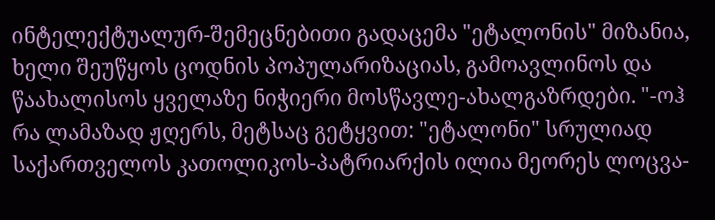ინტელექტუალურ-შემეცნებითი გადაცემა "ეტალონის" მიზანია, ხელი შეუწყოს ცოდნის პოპულარიზაციას, გამოავლინოს და წაახალისოს ყველაზე ნიჭიერი მოსწავლე-ახალგაზრდები. "-ოჰ რა ლამაზად ჟღერს, მეტსაც გეტყვით: "ეტალონი" სრულიად საქართველოს კათოლიკოს-პატრიარქის ილია მეორეს ლოცვა-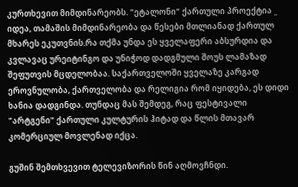კურთხევით მიმდინარეობს. "ეტალონი" ქართული პროექტია _ იდეა, თამაშის მიმდინარეობა და წესები მთლიანად ქართულ მხარეს ეკუთვნის.რა თქმა უნდა ეს ყველაფერი აბსურდია და კვლავაც ურეიტინგო და უნიჭოდ დადგმული შოუს ლამაზად შეფუთვის მცდელობაა. საქართველოში ყველაზე კარგად ეროვნულობა, ქართველობა და რელიგია რომ იყიდება, ეს დიდი ხანია დადგინდა. თუნდაც მას შემდეგ, რაც ფესტივალი "არტგენი" ქართული კულტურის ჰიტად და წლის მთავარ კომერციულ მოვლენად იქცა.

გუშინ შემთხვევით ტელევიზორის წინ აღმოვჩნდი.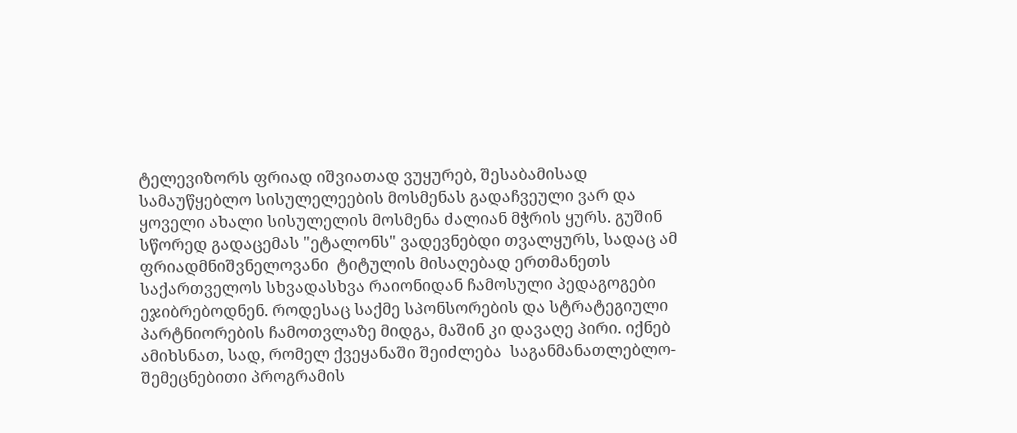ტელევიზორს ფრიად იშვიათად ვუყურებ, შესაბამისად  სამაუწყებლო სისულელეების მოსმენას გადაჩვეული ვარ და ყოველი ახალი სისულელის მოსმენა ძალიან მჭრის ყურს. გუშინ სწორედ გადაცემას "ეტალონს" ვადევნებდი თვალყურს, სადაც ამ ფრიადმნიშვნელოვანი  ტიტულის მისაღებად ერთმანეთს საქართველოს სხვადასხვა რაიონიდან ჩამოსული პედაგოგები ეჯიბრებოდნენ. როდესაც საქმე სპონსორების და სტრატეგიული პარტნიორების ჩამოთვლაზე მიდგა, მაშინ კი დავაღე პირი. იქნებ ამიხსნათ, სად, რომელ ქვეყანაში შეიძლება  საგანმანათლებლო-შემეცნებითი პროგრამის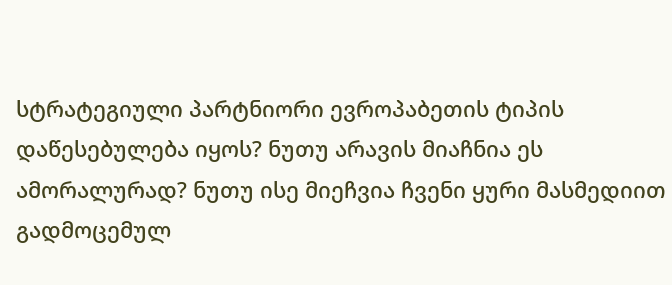სტრატეგიული პარტნიორი ევროპაბეთის ტიპის დაწესებულება იყოს? ნუთუ არავის მიაჩნია ეს ამორალურად? ნუთუ ისე მიეჩვია ჩვენი ყური მასმედიით გადმოცემულ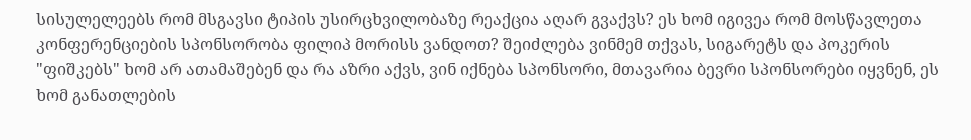სისულელეებს რომ მსგავსი ტიპის უსირცხვილობაზე რეაქცია აღარ გვაქვს? ეს ხომ იგივეა რომ მოსწავლეთა კონფერენციების სპონსორობა ფილიპ მორისს ვანდოთ? შეიძლება ვინმემ თქვას, სიგარეტს და პოკერის "ფიშკებს" ხომ არ ათამაშებენ და რა აზრი აქვს, ვინ იქნება სპონსორი, მთავარია ბევრი სპონსორები იყვნენ, ეს ხომ განათლების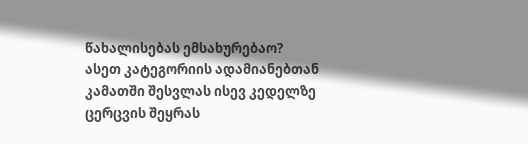წახალისებას ემსახურებაო? ასეთ კატეგორიის ადამიანებთან კამათში შესვლას ისევ კედელზე ცერცვის შეყრას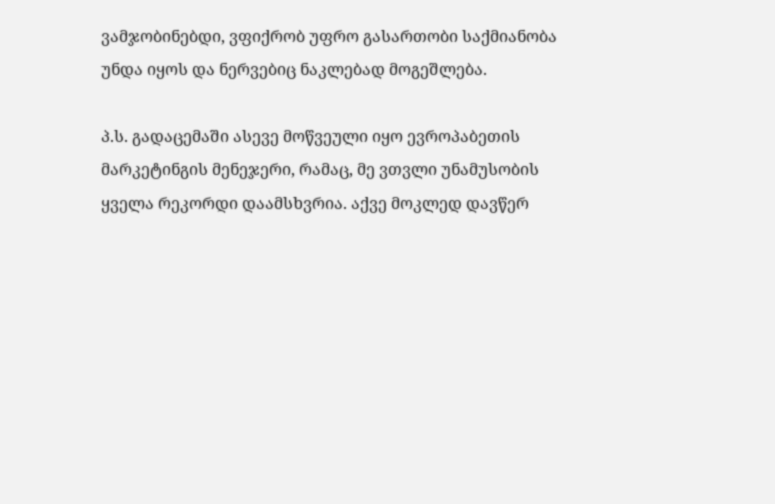ვამჯობინებდი, ვფიქრობ უფრო გასართობი საქმიანობა უნდა იყოს და ნერვებიც ნაკლებად მოგეშლება.

პ.ს. გადაცემაში ასევე მოწვეული იყო ევროპაბეთის მარკეტინგის მენეჯერი, რამაც, მე ვთვლი უნამუსობის ყველა რეკორდი დაამსხვრია. აქვე მოკლედ დავწერ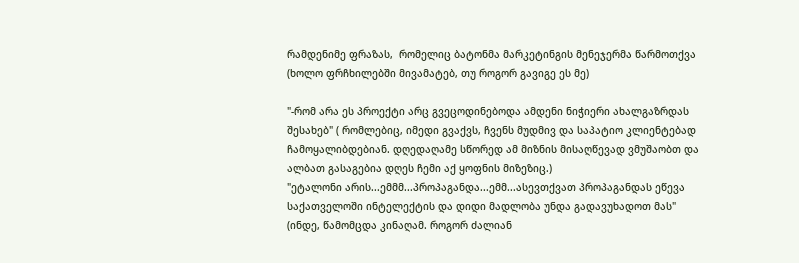რამდენიმე ფრაზას,  რომელიც ბატონმა მარკეტინგის მენეჯერმა წარმოთქვა (ხოლო ფრჩხილებში მივამატებ, თუ როგორ გავიგე ეს მე)

"-რომ არა ეს პროექტი არც გვეცოდინებოდა ამდენი ნიჭიერი ახალგაზრდას შესახებ" ( რომლებიც, იმედი გვაქვს, ჩვენს მუდმივ და საპატიო კლიენტებად ჩამოყალიბდებიან. დღედაღამე სწორედ ამ მიზნის მისაღწევად ვმუშაობთ და ალბათ გასაგებია დღეს ჩემი აქ ყოფნის მიზეზიც.)
"ეტალონი არის...ემმმ...პროპაგანდა...ემმ...ასევთქვათ პროპაგანდას ეწევა საქათველოში ინტელექტის და დიდი მადლობა უნდა გადავუხადოთ მას" (ინდე, წამომცდა კინაღამ. როგორ ძალიან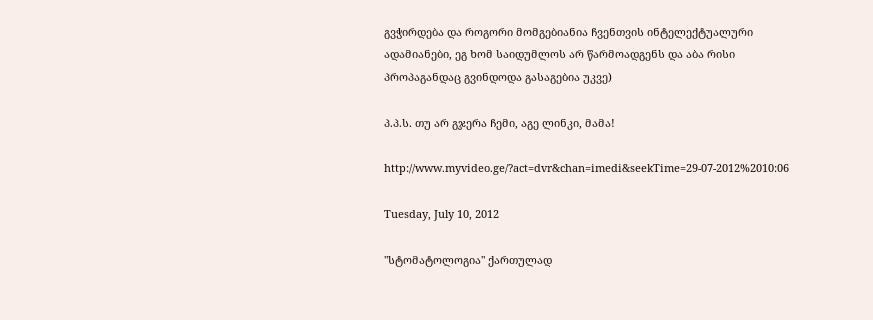გვჭირდება და როგორი მომგებიანია ჩვენთვის ინტელექტუალური ადამიანები, ეგ ხომ საიდუმლოს არ წარმოადგენს და აბა რისი პროპაგანდაც გვინდოდა გასაგებია უკვე)

პ.პ.ს. თუ არ გჯერა ჩემი, აგე ლინკი, მამა!

http://www.myvideo.ge/?act=dvr&chan=imedi&seekTime=29-07-2012%2010:06

Tuesday, July 10, 2012

"სტომატოლოგია" ქართულად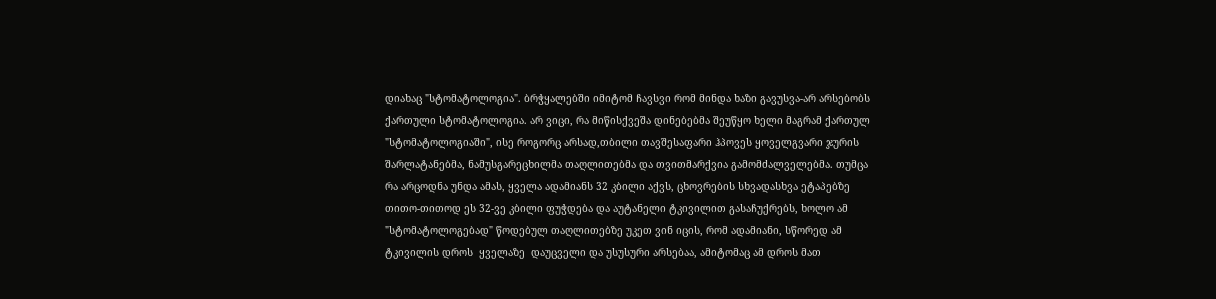დიახაც "სტომატოლოგია". ბრჭყალებში იმიტომ ჩავსვი რომ მინდა ხაზი გავუსვა-არ არსებობს ქართული სტომატოლოგია. არ ვიცი, რა მიწისქვეშა დინებებმა შეუწყო ხელი მაგრამ ქართულ "სტომატოლოგიაში", ისე როგორც არსად,თბილი თავშესაფარი ჰპოვეს ყოველგვარი ჯურის შარლატანებმა, ნამუსგარეცხილმა თაღლითებმა და თვითმარქვია გამომძალველებმა. თუმცა რა არცოდნა უნდა ამას, ყველა ადამიანს 32 კბილი აქვს, ცხოვრების სხვადასხვა ეტაპებზე თითო-თითოდ ეს 32-ვე კბილი ფუჭდება და აუტანელი ტკივილით გასაჩუქრებს, ხოლო ამ "სტომატოლოგებად" წოდებულ თაღლითებზე უკეთ ვინ იცის, რომ ადამიანი, სწორედ ამ ტკივილის დროს  ყველაზე  დაუცველი და უსუსური არსებაა, ამიტომაც ამ დროს მათ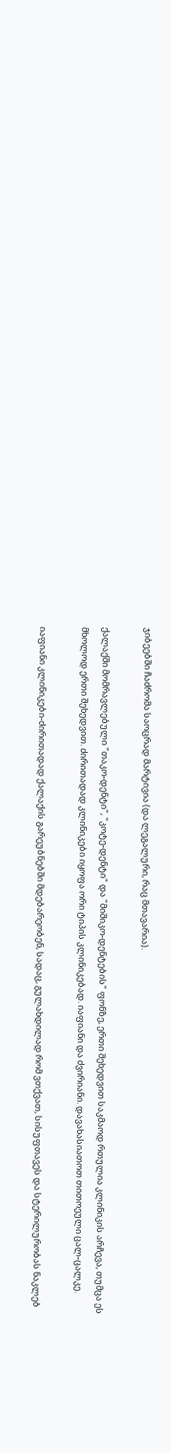ჯიბეებში ჩაძრომა საოცრად მარტივია (და ლეგალური, რაც მთავარია).

ქალაქში მომრავლებული "თაკო-დენტი", "კოტე-დენტი" და "მიშიკო-დენტების" ფონზე, ერთი შეხედვით საკმაოდ რთულია კლინიკის არჩევა, თუმცა ეს მხოლოდ ერთი შეხედვით. ძირითადად კლინიკები იყოფა ორი ტიპის კლინიკებად. იაფიანი და ძვირიანი. დავახასიათოთ თითოეული ცალ-ცალკე.

იაფიანი კლინიკები-ძირითადად ქალაქის გარეუბნებში მდებარეობენ, სადაც, გულახდილად რომ ვთქვათ, სისუფთავეს და სტერილურობას ნაკლებ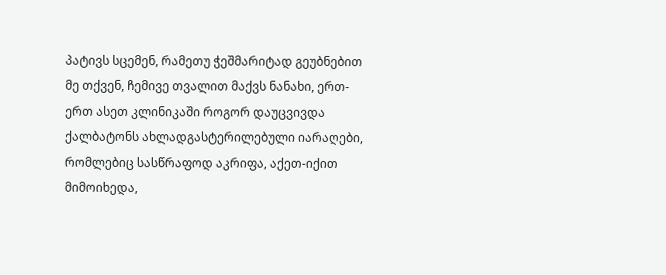პატივს სცემენ, რამეთუ ჭეშმარიტად გეუბნებით მე თქვენ, ჩემივე თვალით მაქვს ნანახი, ერთ-ერთ ასეთ კლინიკაში როგორ დაუცვივდა ქალბატონს ახლადგასტერილებული იარაღები, რომლებიც სასწრაფოდ აკრიფა, აქეთ-იქით მიმოიხედა,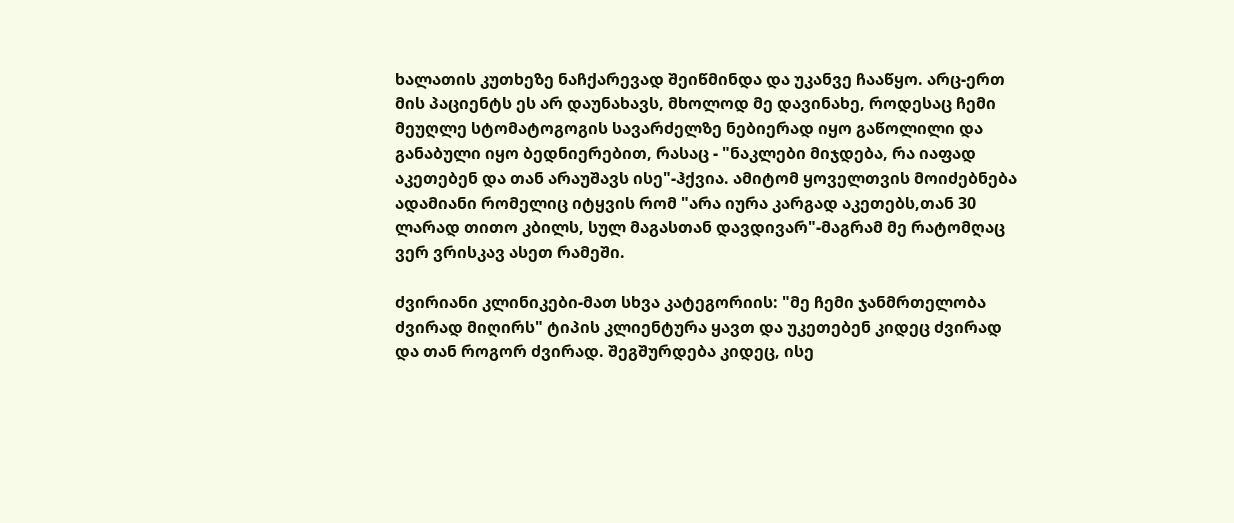ხალათის კუთხეზე ნაჩქარევად შეიწმინდა და უკანვე ჩააწყო. არც-ერთ მის პაციენტს ეს არ დაუნახავს, მხოლოდ მე დავინახე, როდესაც ჩემი მეუღლე სტომატოგოგის სავარძელზე ნებიერად იყო გაწოლილი და განაბული იყო ბედნიერებით, რასაც - "ნაკლები მიჯდება, რა იაფად აკეთებენ და თან არაუშავს ისე"-ჰქვია. ამიტომ ყოველთვის მოიძებნება ადამიანი რომელიც იტყვის რომ "არა იურა კარგად აკეთებს,თან 30 ლარად თითო კბილს, სულ მაგასთან დავდივარ"-მაგრამ მე რატომღაც ვერ ვრისკავ ასეთ რამეში.

ძვირიანი კლინიკები-მათ სხვა კატეგორიის: "მე ჩემი ჯანმრთელობა ძვირად მიღირს" ტიპის კლიენტურა ყავთ და უკეთებენ კიდეც ძვირად და თან როგორ ძვირად. შეგშურდება კიდეც, ისე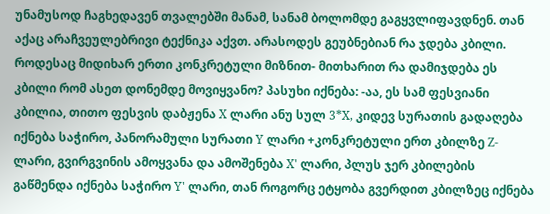უნამუსოდ ჩაგხედავენ თვალებში მანამ, სანამ ბოლომდე გაგყვლიფავდნენ. თან აქაც არაჩვეულებრივი ტექნიკა აქვთ. არასოდეს გეუბნებიან რა ჯდება კბილი. როდესაც მიდიხარ ერთი კონკრეტული მიზნით- მითხარით რა დამიჯდება ეს კბილი რომ ასეთ დონემდე მოვიყვანო? პასუხი იქნება: -აა, ეს სამ ფესვიანი კბილია, თითო ფესვის დაბჟენა X ლარი ანუ სულ 3*X, კიდევ სურათის გადაღება იქნება საჭირო, პანორამული სურათი Y ლარი +კონკრეტული ერთ კბილზე Z-ლარი, გვირგვინის ამოყვანა და ამოშენება X' ლარი, პლუს ჯერ კბილების გაწმენდა იქნება საჭირო Y' ლარი, თან როგორც ეტყობა გვერდით კბილზეც იქნება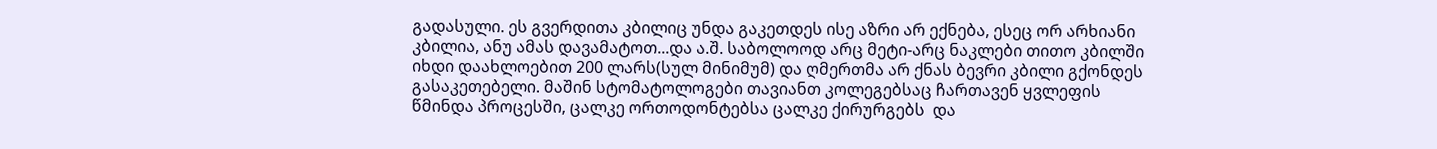გადასული. ეს გვერდითა კბილიც უნდა გაკეთდეს ისე აზრი არ ექნება, ესეც ორ არხიანი კბილია, ანუ ამას დავამატოთ...და ა.შ. საბოლოოდ არც მეტი-არც ნაკლები თითო კბილში იხდი დაახლოებით 200 ლარს(სულ მინიმუმ) და ღმერთმა არ ქნას ბევრი კბილი გქონდეს გასაკეთებელი. მაშინ სტომატოლოგები თავიანთ კოლეგებსაც ჩართავენ ყვლეფის წმინდა პროცესში, ცალკე ორთოდონტებსა ცალკე ქირურგებს  და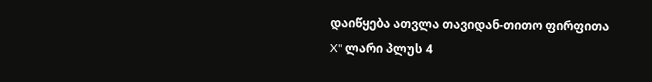დაიწყება ათვლა თავიდან-თითო ფირფითა X" ლარი პლუს 4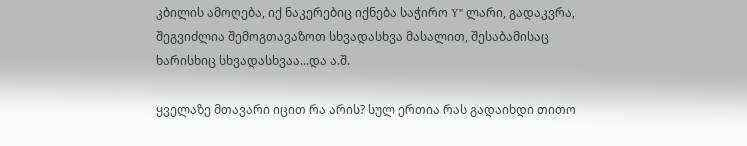კბილის ამოღება, იქ ნაკერებიც იქნება საჭირო Y" ლარი, გადაკვრა, შეგვიძლია შემოგთავაზოთ სხვადასხვა მასალით, შესაბამისაც ხარისხიც სხვადასხვაა...და ა.შ.

ყველაზე მთავარი იცით რა არის? სულ ერთია რას გადაიხდი თითო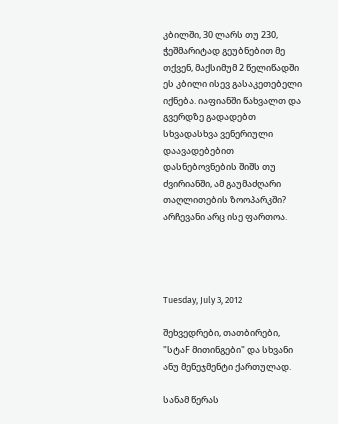კბილში, 30 ლარს თუ 230, ჭეშმარიტად გეუბნებით მე თქვენ, მაქსიმუმ 2 წელიწადში ეს კბილი ისევ გასაკეთებელი იქნება. იაფიანში წახვალთ და გვერდზე გადადებთ სხვადასხვა ვენერიული დაავადებებით დასნებოვნების შიშს თუ ძვირიანში, ამ გაუმაძღარი თაღლითების ზოოპარკში? არჩევანი არც ისე ფართოა.




Tuesday, July 3, 2012

შეხვედრები, თათბირები, "სტაF მითინგები" და სხვანი ანუ მენეჯმენტი ქართულად.

სანამ წერას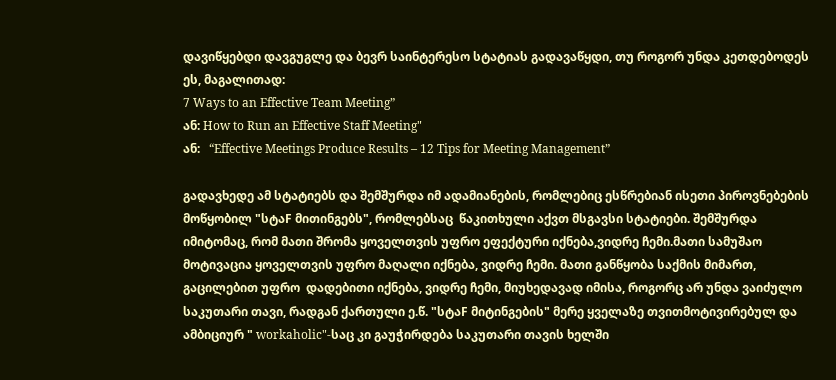დავიწყებდი დავგუგლე და ბევრ საინტერესო სტატიას გადავაწყდი, თუ როგორ უნდა კეთდებოდეს ეს, მაგალითად:
7 Ways to an Effective Team Meeting”
ან: How to Run an Effective Staff Meeting"
ან:   “Effective Meetings Produce Results – 12 Tips for Meeting Management”

გადავხედე ამ სტატიებს და შემშურდა იმ ადამიანების, რომლებიც ესწრებიან ისეთი პიროვნებების მოწყობილ "სტაF მითინგებს", რომლებსაც  წაკითხული აქვთ მსგავსი სტატიები. შემშურდა იმიტომაც, რომ მათი შრომა ყოველთვის უფრო ეფექტური იქნება,ვიდრე ჩემი.მათი სამუშაო მოტივაცია ყოველთვის უფრო მაღალი იქნება, ვიდრე ჩემი. მათი განწყობა საქმის მიმართ, გაცილებით უფრო  დადებითი იქნება, ვიდრე ჩემი, მიუხედავად იმისა, როგორც არ უნდა ვაიძულო საკუთარი თავი, რადგან ქართული ე.წ. "სტაF მიტინგების" მერე ყველაზე თვითმოტივირებულ და ამბიციურ " workaholic"-საც კი გაუჭირდება საკუთარი თავის ხელში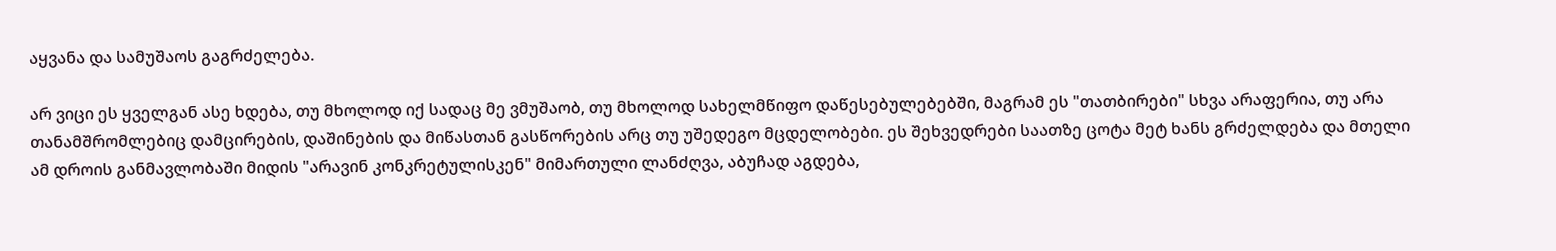აყვანა და სამუშაოს გაგრძელება.

არ ვიცი ეს ყველგან ასე ხდება, თუ მხოლოდ იქ სადაც მე ვმუშაობ, თუ მხოლოდ სახელმწიფო დაწესებულებებში, მაგრამ ეს "თათბირები" სხვა არაფერია, თუ არა თანამშრომლებიც დამცირების, დაშინების და მიწასთან გასწორების არც თუ უშედეგო მცდელობები. ეს შეხვედრები საათზე ცოტა მეტ ხანს გრძელდება და მთელი ამ დროის განმავლობაში მიდის "არავინ კონკრეტულისკენ" მიმართული ლანძღვა, აბუჩად აგდება,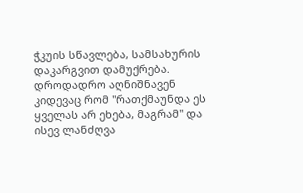ჭკუის სწავლება, სამსახურის დაკარგვით დამუქრება. დროდადრო აღნიშნავენ კიდევაც რომ "რათქმაუნდა ეს ყველას არ ეხება, მაგრამ" და ისევ ლანძღვა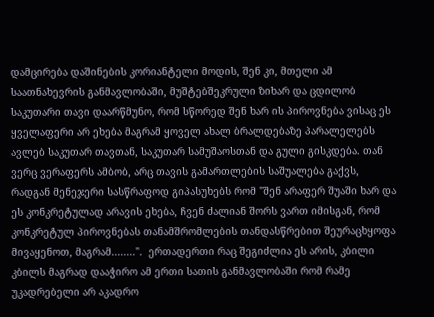დამცირება დაშინების კორიანტელი მოდის, შენ კი, მთელი ამ საათნახევრის განმავლობაში, მუშტებშეკრული ზიხარ და ცდილობ საკუთარი თავი დაარწმუნო, რომ სწორედ შენ ხარ ის პიროვნება ვისაც ეს ყველაფერი არ ეხება მაგრამ ყოველ ახალ ბრალდებაზე პარალელებს ავლებ საკუთარ თავთან, საკუთარ სამუშაოსთან და გული გისკდება. თან ვერც ვერაფერს ამბობ, არც თავის გამართლების საშუალება გაქვს, რადგან მენეჯერი სასწრაფოდ გიპასუხებს რომ "შენ არაფერ შუაში ხარ და ეს კონკრეტულად არავის ეხება, ჩვენ ძალიან შორს ვართ იმისგან, რომ კონკრეტულ პიროვნებას თანამშრომლების თანდასწრებით შეურაცხყოფა მივაყენოთ, მაგრამ........".  ერთადერთი რაც შეგიძლია ეს არის, კბილი კბილს მაგრად დააჭირო ამ ერთი სათის განმავლობაში რომ რამე უკადრებელი არ აკადრო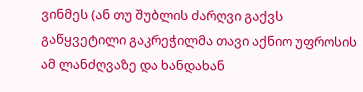ვინმეს (ან თუ შუბლის ძარღვი გაქვს გაწყვეტილი გაკრეჭილმა თავი აქნიო უფროსის ამ ლანძღვაზე და ხანდახან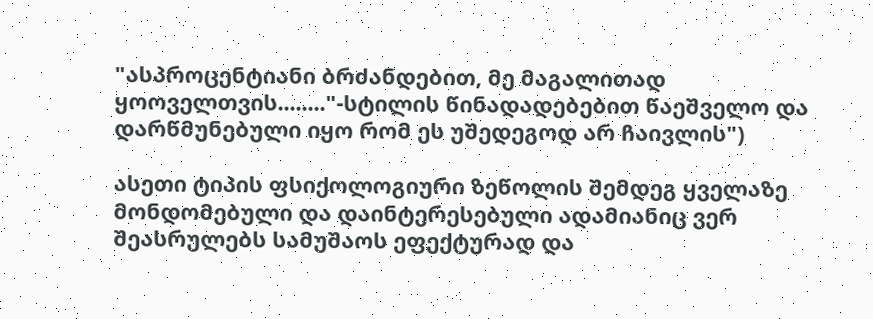"ასპროცენტიანი ბრძანდებით, მე მაგალითად ყოოველთვის........"-სტილის წინადადებებით წაეშველო და დარწმუნებული იყო რომ ეს უშედეგოდ არ ჩაივლის")

ასეთი ტიპის ფსიქოლოგიური ზეწოლის შემდეგ ყველაზე მონდომებული და დაინტერესებული ადამიანიც ვერ შეასრულებს სამუშაოს ეფექტურად და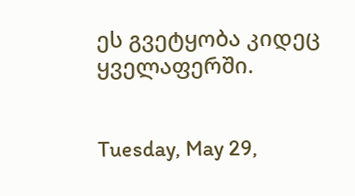ეს გვეტყობა კიდეც ყველაფერში.


Tuesday, May 29,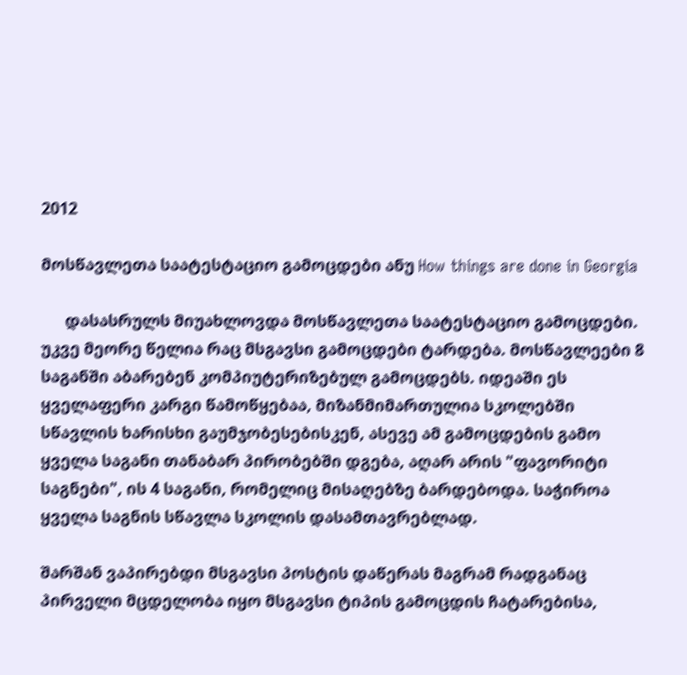2012

მოსწავლეთა საატესტაციო გამოცდები ანუ How things are done in Georgia

      დასასრულს მიუახლოვდა მოსწავლეთა საატესტაციო გამოცდები. უკვე მეორე წელია რაც მსგავსი გამოცდები ტარდება. მოსწავლეები 8 საგანში აბარებენ კომპიუტერიზებულ გამოცდებს. იდეაში ეს ყველაფერი კარგი წამოწყებაა, მიზანმიმართულია სკოლებში სწავლის ხარისხი გაუმჯობესებისკენ, ასევე ამ გამოცდების გამო ყველა საგანი თანაბარ პირობებში დგება, აღარ არის "ფავორიტი საგნები", ის 4 საგანი, რომელიც მისაღებზე ბარდებოდა. საჭიროა ყველა საგნის სწავლა სკოლის დასამთავრებლად.

შარშან ვაპირებდი მსგავსი პოსტის დაწერას მაგრამ რადგანაც პირველი მცდელობა იყო მსგავსი ტიპის გამოცდის ჩატარებისა,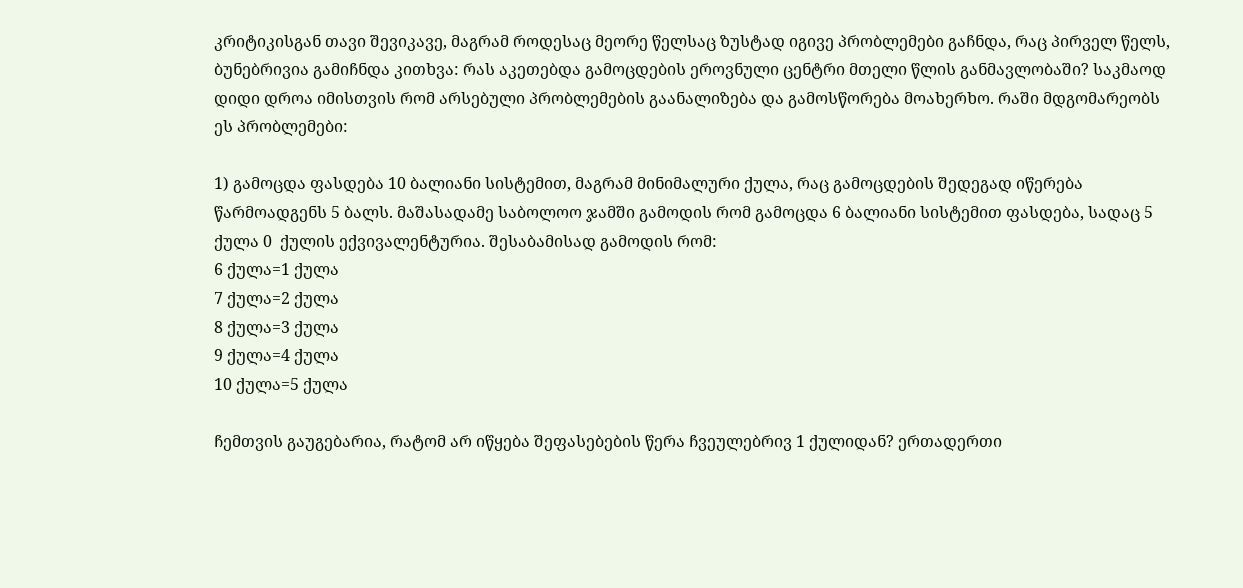კრიტიკისგან თავი შევიკავე, მაგრამ როდესაც მეორე წელსაც ზუსტად იგივე პრობლემები გაჩნდა, რაც პირველ წელს, ბუნებრივია გამიჩნდა კითხვა: რას აკეთებდა გამოცდების ეროვნული ცენტრი მთელი წლის განმავლობაში? საკმაოდ დიდი დროა იმისთვის რომ არსებული პრობლემების გაანალიზება და გამოსწორება მოახერხო. რაში მდგომარეობს ეს პრობლემები:

1) გამოცდა ფასდება 10 ბალიანი სისტემით, მაგრამ მინიმალური ქულა, რაც გამოცდების შედეგად იწერება წარმოადგენს 5 ბალს. მაშასადამე საბოლოო ჯამში გამოდის რომ გამოცდა 6 ბალიანი სისტემით ფასდება, სადაც 5 ქულა 0  ქულის ექვივალენტურია. შესაბამისად გამოდის რომ:
6 ქულა=1 ქულა
7 ქულა=2 ქულა
8 ქულა=3 ქულა
9 ქულა=4 ქულა
10 ქულა=5 ქულა

ჩემთვის გაუგებარია, რატომ არ იწყება შეფასებების წერა ჩვეულებრივ 1 ქულიდან? ერთადერთი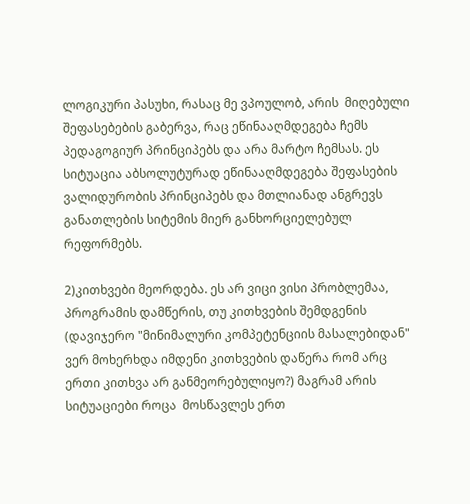ლოგიკური პასუხი, რასაც მე ვპოულობ, არის  მიღებული შეფასებების გაბერვა, რაც ეწინააღმდეგება ჩემს პედაგოგიურ პრინციპებს და არა მარტო ჩემსას. ეს სიტუაცია აბსოლუტურად ეწინააღმდეგება შეფასების ვალიდურობის პრინციპებს და მთლიანად ანგრევს განათლების სიტემის მიერ განხორციელებულ რეფორმებს.

2)კითხვები მეორდება. ეს არ ვიცი ვისი პრობლემაა, პროგრამის დამწერის, თუ კითხვების შემდგენის (დავიჯერო "მინიმალური კომპეტენციის მასალებიდან" ვერ მოხერხდა იმდენი კითხვების დაწერა რომ არც ერთი კითხვა არ განმეორებულიყო?) მაგრამ არის სიტუაციები როცა  მოსწავლეს ერთ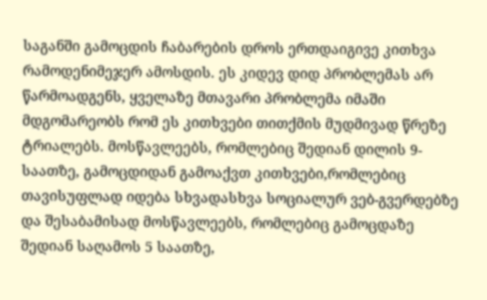საგანში გამოცდის ჩაბარების დროს ერთდაიგივე კითხვა რამოდენიმეჯერ ამოსდის. ეს კიდევ დიდ პრობლემას არ წარმოადგენს, ყველაზე მთავარი პრობლემა იმაში მდგომარეობს რომ ეს კითხვები თითქმის მუდმივად წრეზე ტრიალებს. მოსწავლეებს, რომლებიც შედიან დილის 9-საათზე, გამოცდიდან გამოაქვთ კითხვები,რომლებიც თავისუფლად იდება სხვადასხვა სოციალურ ვებ-გვერდებზე და შესაბამისად მოსწავლეებს, რომლებიც გამოცდაზე შედიან საღამოს 5 საათზე,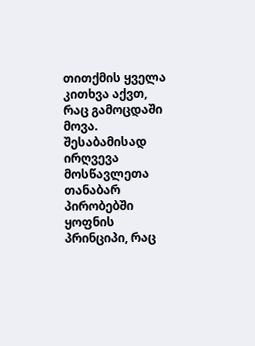თითქმის ყველა კითხვა აქვთ, რაც გამოცდაში მოვა. შესაბამისად ირღვევა მოსწავლეთა თანაბარ პირობებში ყოფნის პრინციპი, რაც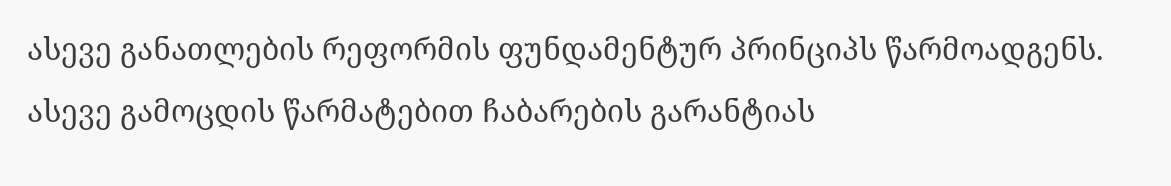ასევე განათლების რეფორმის ფუნდამენტურ პრინციპს წარმოადგენს.  ასევე გამოცდის წარმატებით ჩაბარების გარანტიას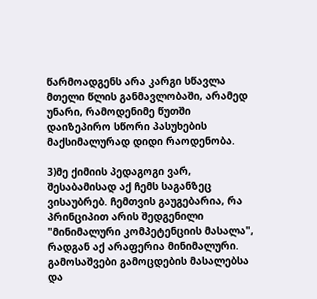წარმოადგენს არა კარგი სწავლა მთელი წლის განმავლობაში, არამედ უნარი, რამოდენიმე წუთში დაიზეპირო სწორი პასუხების მაქსიმალურად დიდი რაოდენობა.

3)მე ქიმიის პედაგოგი ვარ, შესაბამისად აქ ჩემს საგანზეც ვისაუბრებ. ჩემთვის გაუგებარია, რა პრინციპით არის შედგენილი "მინიმალური კომპეტენციის მასალა", რადგან აქ არაფერია მინიმალური. გამოსაშვები გამოცდების მასალებსა და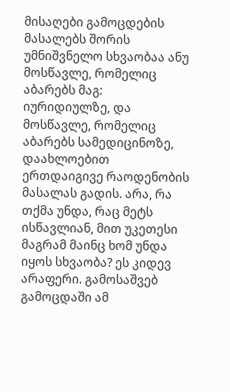მისაღები გამოცდების მასალებს შორის უმნიშვნელო სხვაობაა ანუ მოსწავლე, რომელიც აბარებს მაგ: იურიდიულზე, და მოსწავლე, რომელიც აბარებს სამედიცინოზე, დაახლოებით ერთდაიგივე რაოდენობის მასალას გადის. არა, რა თქმა უნდა, რაც მეტს ისწავლიან, მით უკეთესი მაგრამ მაინც ხომ უნდა იყოს სხვაობა? ეს კიდევ არაფერი. გამოსაშვებ გამოცდაში ამ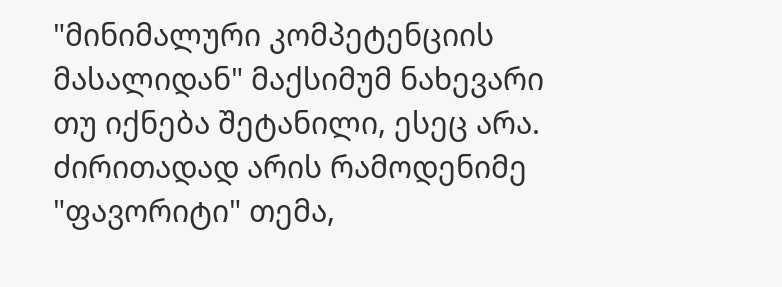"მინიმალური კომპეტენციის მასალიდან" მაქსიმუმ ნახევარი თუ იქნება შეტანილი, ესეც არა. ძირითადად არის რამოდენიმე "ფავორიტი" თემა,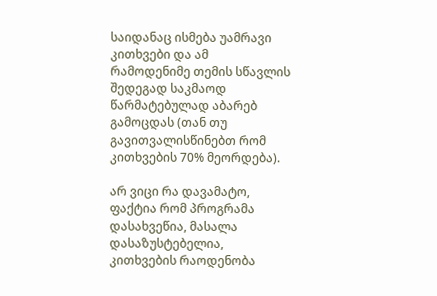საიდანაც ისმება უამრავი კითხვები და ამ რამოდენიმე თემის სწავლის შედეგად საკმაოდ წარმატებულად აბარებ გამოცდას (თან თუ გავითვალისწინებთ რომ კითხვების 70% მეორდება).

არ ვიცი რა დავამატო, ფაქტია რომ პროგრამა დასახვეწია, მასალა დასაზუსტებელია, კითხვების რაოდენობა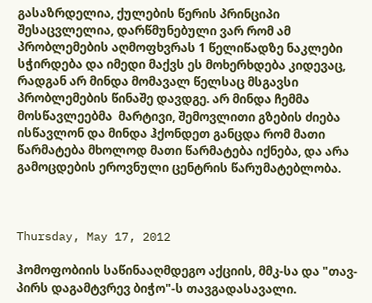გასაზრდელია, ქულების წერის პრინციპი შესაცვლელია, დარწმუნებული ვარ რომ ამ პრობლემების აღმოფხვრას 1 წელიწადზე ნაკლები სჭირდება და იმედი მაქვს ეს მოხერხდება კიდევაც, რადგან არ მინდა მომავალ წელსაც მსგავსი პრობლემების წინაშე დავდგე. არ მინდა ჩემმა მოსწავლეებმა  მარტივი, შემოვლითი გზების ძიება ისწავლონ და მინდა ჰქონდეთ განცდა რომ მათი წარმატება მხოლოდ მათი წარმატება იქნება, და არა გამოცდების ეროვნული ცენტრის წარუმატებლობა.



Thursday, May 17, 2012

ჰომოფობიის საწინააღმდეგო აქციის, მმკ-სა და "თავ-პირს დაგამტვრევ ბიჭო"-ს თავგადასავალი.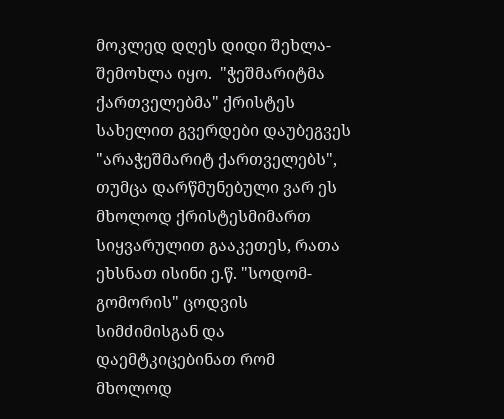მოკლედ დღეს დიდი შეხლა-შემოხლა იყო.  "ჭეშმარიტმა ქართველებმა" ქრისტეს სახელით გვერდები დაუბეგვეს "არაჭეშმარიტ ქართველებს", თუმცა დარწმუნებული ვარ ეს მხოლოდ ქრისტესმიმართ სიყვარულით გააკეთეს, რათა ეხსნათ ისინი ე.წ. "სოდომ-გომორის" ცოდვის სიმძიმისგან და დაემტკიცებინათ რომ მხოლოდ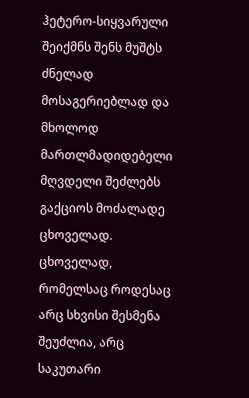ჰეტერო-სიყვარული შეიქმნს შენს მუშტს ძნელად მოსაგერიებლად და მხოლოდ მართლმადიდებელი მღვდელი შეძლებს გაქციოს მოძალადე ცხოველად. ცხოველად, რომელსაც როდესაც არც სხვისი შესმენა შეუძლია, არც საკუთარი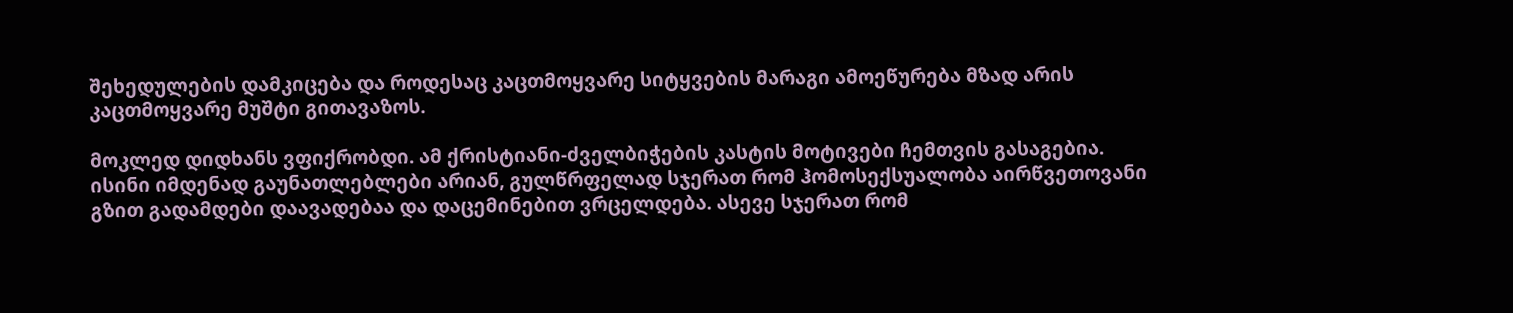შეხედულების დამკიცება და როდესაც კაცთმოყვარე სიტყვების მარაგი ამოეწურება მზად არის კაცთმოყვარე მუშტი გითავაზოს.

მოკლედ დიდხანს ვფიქრობდი. ამ ქრისტიანი-ძველბიჭების კასტის მოტივები ჩემთვის გასაგებია. ისინი იმდენად გაუნათლებლები არიან, გულწრფელად სჯერათ რომ ჰომოსექსუალობა აირწვეთოვანი გზით გადამდები დაავადებაა და დაცემინებით ვრცელდება. ასევე სჯერათ რომ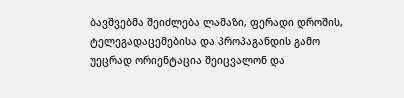ბავშვებმა შეიძლება ლამაზი, ფერადი დროშის, ტელეგადაცემებისა და პროპაგანდის გამო უეცრად ორიენტაცია შეიცვალონ და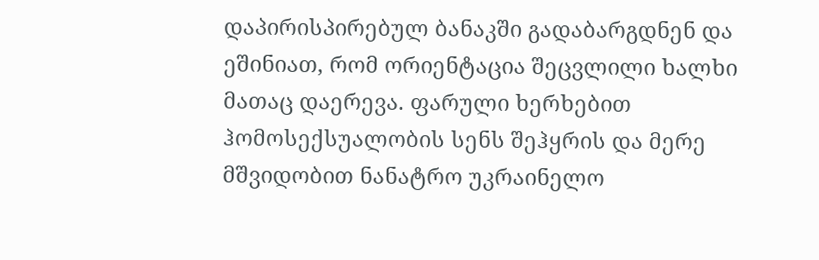დაპირისპირებულ ბანაკში გადაბარგდნენ და ეშინიათ, რომ ორიენტაცია შეცვლილი ხალხი მათაც დაერევა. ფარული ხერხებით ჰომოსექსუალობის სენს შეჰყრის და მერე მშვიდობით ნანატრო უკრაინელო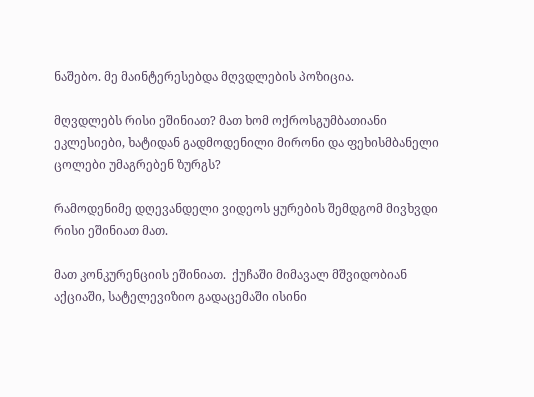ნაშებო. მე მაინტერესებდა მღვდლების პოზიცია.

მღვდლებს რისი ეშინიათ? მათ ხომ ოქროსგუმბათიანი ეკლესიები, ხატიდან გადმოდენილი მირონი და ფეხისმბანელი ცოლები უმაგრებენ ზურგს?

რამოდენიმე დღევანდელი ვიდეოს ყურების შემდგომ მივხვდი რისი ეშინიათ მათ.

მათ კონკურენციის ეშინიათ.  ქუჩაში მიმავალ მშვიდობიან აქციაში, სატელევიზიო გადაცემაში ისინი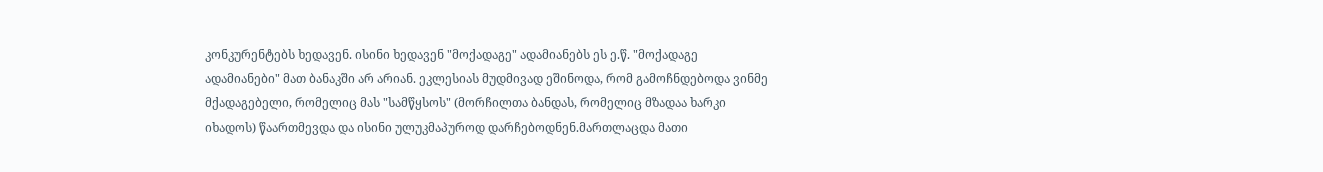კონკურენტებს ხედავენ. ისინი ხედავენ "მოქადაგე" ადამიანებს ეს ე.წ. "მოქადაგე ადამიანები" მათ ბანაკში არ არიან. ეკლესიას მუდმივად ეშინოდა, რომ გამოჩნდებოდა ვინმე მქადაგებელი, რომელიც მას "სამწყსოს" (მორჩილთა ბანდას, რომელიც მზადაა ხარკი იხადოს) წაართმევდა და ისინი ულუკმაპუროდ დარჩებოდნენ.მართლაცდა მათი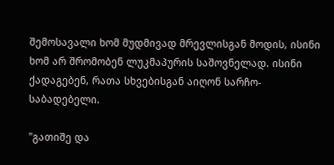შემოსავალი ხომ მუდმივად მრევლისგან მოდის, ისინი ხომ არ შრომობენ ლუკმაპურის საშოვნელად. ისინი ქადაგებენ, რათა სხვებისგან აიღონ სარჩო-საბადებელი.

"გათიშე და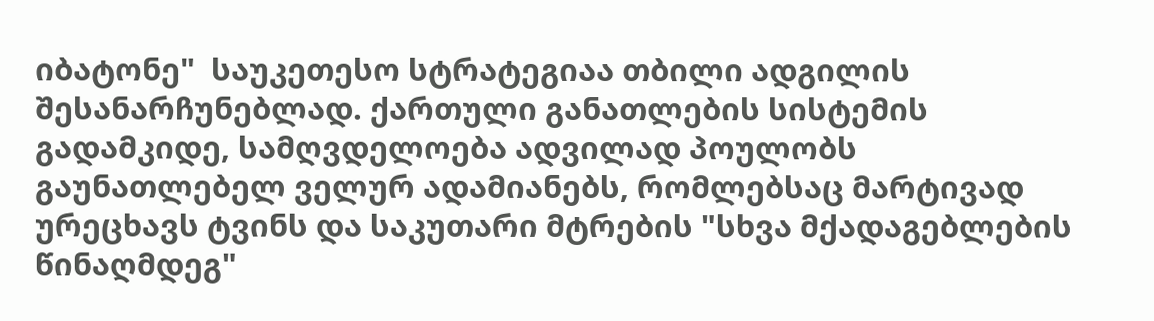იბატონე"  საუკეთესო სტრატეგიაა თბილი ადგილის შესანარჩუნებლად. ქართული განათლების სისტემის გადამკიდე, სამღვდელოება ადვილად პოულობს გაუნათლებელ ველურ ადამიანებს, რომლებსაც მარტივად ურეცხავს ტვინს და საკუთარი მტრების "სხვა მქადაგებლების წინაღმდეგ"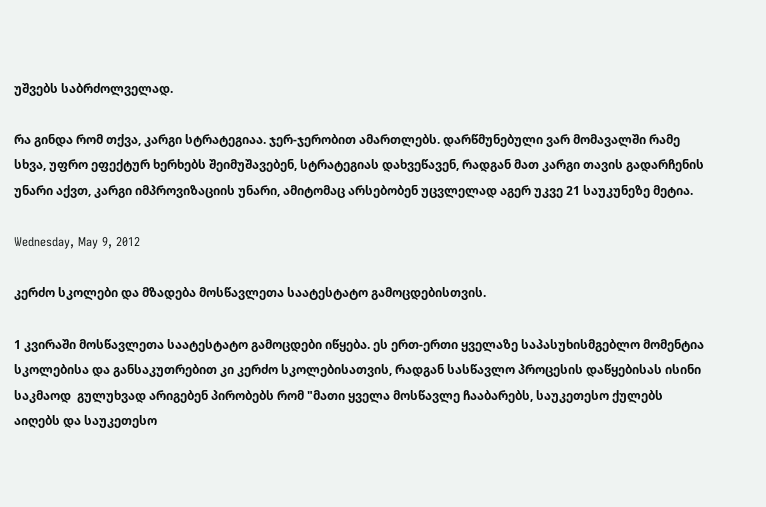უშვებს საბრძოლველად.

რა გინდა რომ თქვა, კარგი სტრატეგიაა. ჯერ-ჯერობით ამართლებს. დარწმუნებული ვარ მომავალში რამე სხვა, უფრო ეფექტურ ხერხებს შეიმუშავებენ, სტრატეგიას დახვეწავენ, რადგან მათ კარგი თავის გადარჩენის უნარი აქვთ, კარგი იმპროვიზაციის უნარი, ამიტომაც არსებობენ უცვლელად აგერ უკვე 21 საუკუნეზე მეტია.

Wednesday, May 9, 2012

კერძო სკოლები და მზადება მოსწავლეთა საატესტატო გამოცდებისთვის.

1 კვირაში მოსწავლეთა საატესტატო გამოცდები იწყება. ეს ერთ-ერთი ყველაზე საპასუხისმგებლო მომენტია სკოლებისა და განსაკუთრებით კი კერძო სკოლებისათვის, რადგან სასწავლო პროცესის დაწყებისას ისინი საკმაოდ  გულუხვად არიგებენ პირობებს რომ "მათი ყველა მოსწავლე ჩააბარებს, საუკეთესო ქულებს აიღებს და საუკეთესო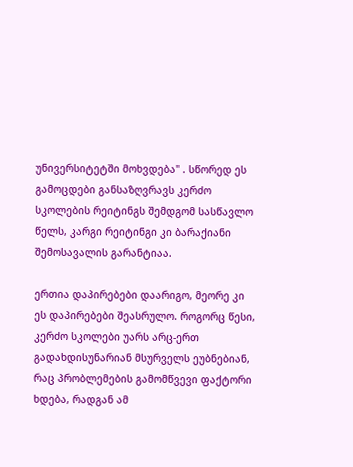უნივერსიტეტში მოხვდება" . სწორედ ეს გამოცდები განსაზღვრავს კერძო სკოლების რეიტინგს შემდგომ სასწავლო წელს, კარგი რეიტინგი კი ბარაქიანი შემოსავალის გარანტიაა.

ერთია დაპირებები დაარიგო, მეორე კი ეს დაპირებები შეასრულო. როგორც წესი, კერძო სკოლები უარს არც-ერთ გადახდისუნარიან მსურველს ეუბნებიან, რაც პრობლემების გამომწვევი ფაქტორი ხდება, რადგან ამ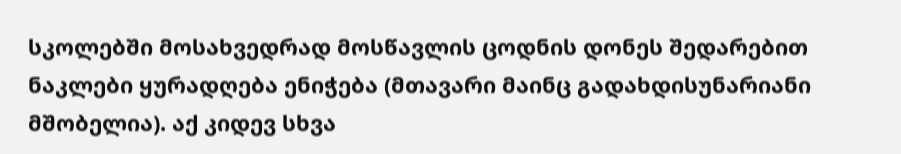სკოლებში მოსახვედრად მოსწავლის ცოდნის დონეს შედარებით ნაკლები ყურადღება ენიჭება (მთავარი მაინც გადახდისუნარიანი მშობელია). აქ კიდევ სხვა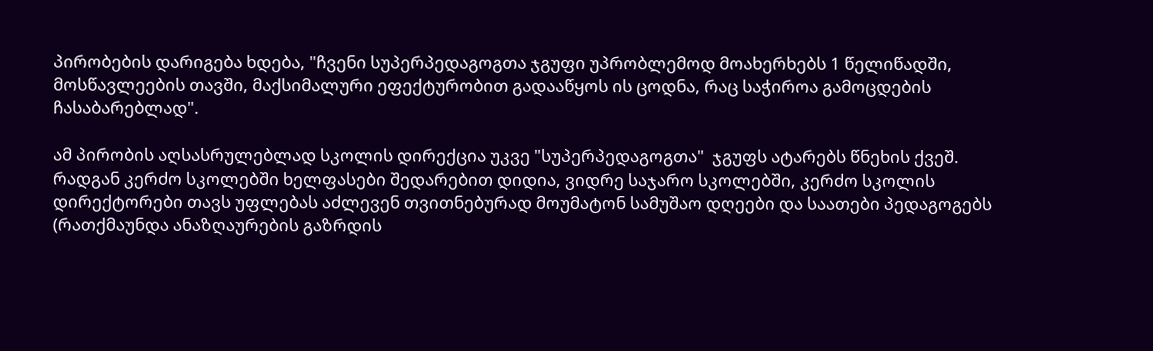პირობების დარიგება ხდება, "ჩვენი სუპერპედაგოგთა ჯგუფი უპრობლემოდ მოახერხებს 1 წელიწადში, მოსწავლეების თავში, მაქსიმალური ეფექტურობით გადააწყოს ის ცოდნა, რაც საჭიროა გამოცდების ჩასაბარებლად".

ამ პირობის აღსასრულებლად სკოლის დირექცია უკვე "სუპერპედაგოგთა"  ჯგუფს ატარებს წნეხის ქვეშ.  რადგან კერძო სკოლებში ხელფასები შედარებით დიდია, ვიდრე საჯარო სკოლებში, კერძო სკოლის დირექტორები თავს უფლებას აძლევენ თვითნებურად მოუმატონ სამუშაო დღეები და საათები პედაგოგებს (რათქმაუნდა ანაზღაურების გაზრდის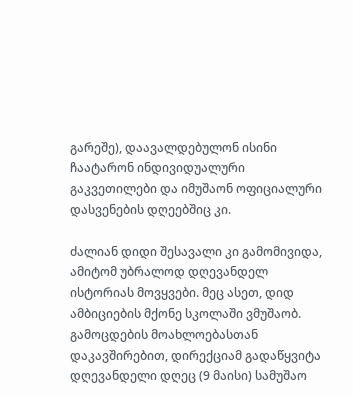გარეშე), დაავალდებულონ ისინი ჩაატარონ ინდივიდუალური გაკვეთილები და იმუშაონ ოფიციალური დასვენების დღეებშიც კი.

ძალიან დიდი შესავალი კი გამომივიდა, ამიტომ უბრალოდ დღევანდელ ისტორიას მოვყვები. მეც ასეთ, დიდ ამბიციების მქონე სკოლაში ვმუშაობ. გამოცდების მოახლოებასთან დაკავშირებით, დირექციამ გადაწყვიტა დღევანდელი დღეც (9 მაისი) სამუშაო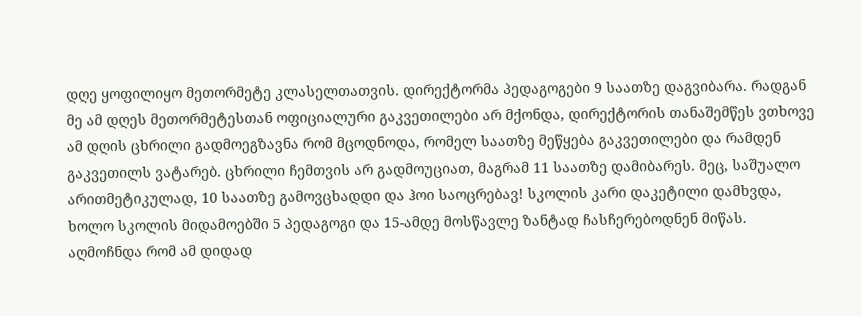დღე ყოფილიყო მეთორმეტე კლასელთათვის. დირექტორმა პედაგოგები 9 საათზე დაგვიბარა. რადგან მე ამ დღეს მეთორმეტესთან ოფიციალური გაკვეთილები არ მქონდა, დირექტორის თანაშემწეს ვთხოვე ამ დღის ცხრილი გადმოეგზავნა რომ მცოდნოდა, რომელ საათზე მეწყება გაკვეთილები და რამდენ გაკვეთილს ვატარებ. ცხრილი ჩემთვის არ გადმოუციათ, მაგრამ 11 საათზე დამიბარეს. მეც, საშუალო არითმეტიკულად, 10 საათზე გამოვცხადდი და ჰოი საოცრებავ! სკოლის კარი დაკეტილი დამხვდა, ხოლო სკოლის მიდამოებში 5 პედაგოგი და 15-ამდე მოსწავლე ზანტად ჩასჩერებოდნენ მიწას. აღმოჩნდა რომ ამ დიდად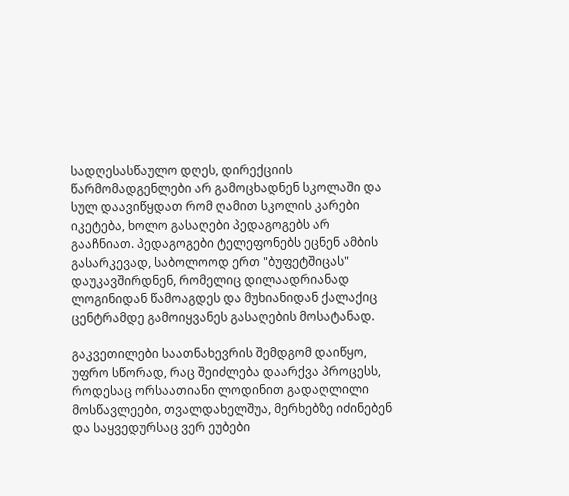სადღესასწაულო დღეს, დირექციის წარმომადგენლები არ გამოცხადნენ სკოლაში და სულ დაავიწყდათ რომ ღამით სკოლის კარები იკეტება, ხოლო გასაღები პედაგოგებს არ გააჩნიათ. პედაგოგები ტელეფონებს ეცნენ ამბის გასარკევად, საბოლოოდ ერთ "ბუფეტშიცას" დაუკავშირდნენ, რომელიც დილაადრიანად ლოგინიდან წამოაგდეს და მუხიანიდან ქალაქიც ცენტრამდე გამოიყვანეს გასაღების მოსატანად.

გაკვეთილები საათნახევრის შემდგომ დაიწყო, უფრო სწორად, რაც შეიძლება დაარქვა პროცესს, როდესაც ორსაათიანი ლოდინით გადაღლილი მოსწავლეები, თვალდახელშუა, მერხებზე იძინებენ და საყვედურსაც ვერ ეუბები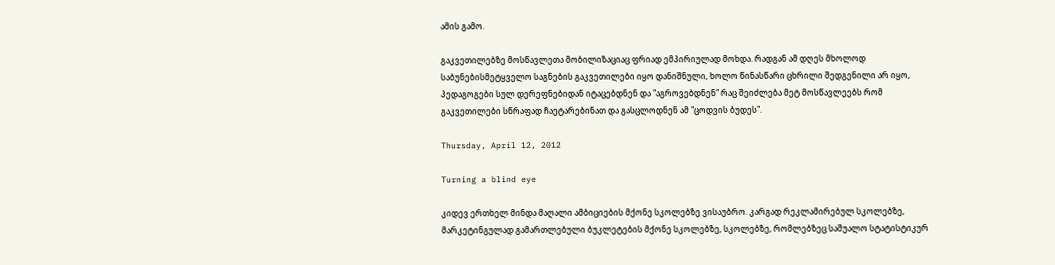ამის გამო.

გაკვეთილებზე მოსწავლეთა მობილიზაციაც ფრიად ემპირიულად მოხდა. რადგან ამ დღეს მხოლოდ საბუნებისმეტყველო საგნების გაკვეთილები იყო დანიშნული, ხოლო წინასწარი ცხრილი შედგენილი არ იყო, პედაგოგები სულ დერეფნებიდან იტაცებდნენ და "აგროვებდნენ" რაც შეიძლება მეტ მოსწავლეებს რომ გაკვეთილები სწრაფად ჩაეტარებინათ და გასცლოდნენ ამ "ცოდვის ბუდეს".

Thursday, April 12, 2012

Turning a blind eye

კიდევ ერთხელ მინდა მაღალი ამბიციების მქონე სკოლებზე ვისაუბრო. კარგად რეკლამირებულ სკოლებზე, მარკეტინგულად გამართლებული ბუკლეტების მქონე სკოლებზე, სკოლებზე, რომლებზეც საშუალო სტატისტიკურ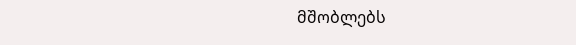მშობლებს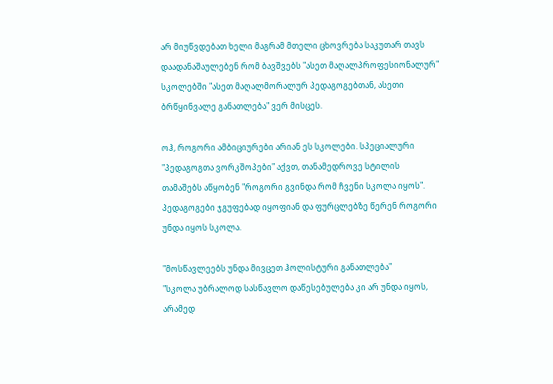არ მიუწვდებათ ხელი მაგრამ მთელი ცხოვრება საკუთარ თავს დაადანაშაულებენ რომ ბავშვებს "ასეთ მაღალპროფესიონალურ" სკოლებში "ასეთ მაღალმორალურ პედაგოგებთან, ასეთი ბრწყინვალე განათლება" ვერ მისცეს.

ოჰ, როგორი ამბიციურები არიან ეს სკოლები. სპეციალური "პედაგოგთა ვორკშოპები" აქვთ, თანამედროვე სტილის თამაშებს აწყობენ "როგორი გვინდა რომ ჩვენი სკოლა იყოს". პედაგოგები ჯგუფებად იყოფიან და ფურცლებზე წერენ როგორი უნდა იყოს სკოლა.

"მოსწავლეებს უნდა მივცეთ ჰოლისტური განათლება"
"სკოლა უბრალოდ სასწავლო დაწესებულება კი არ უნდა იყოს, არამედ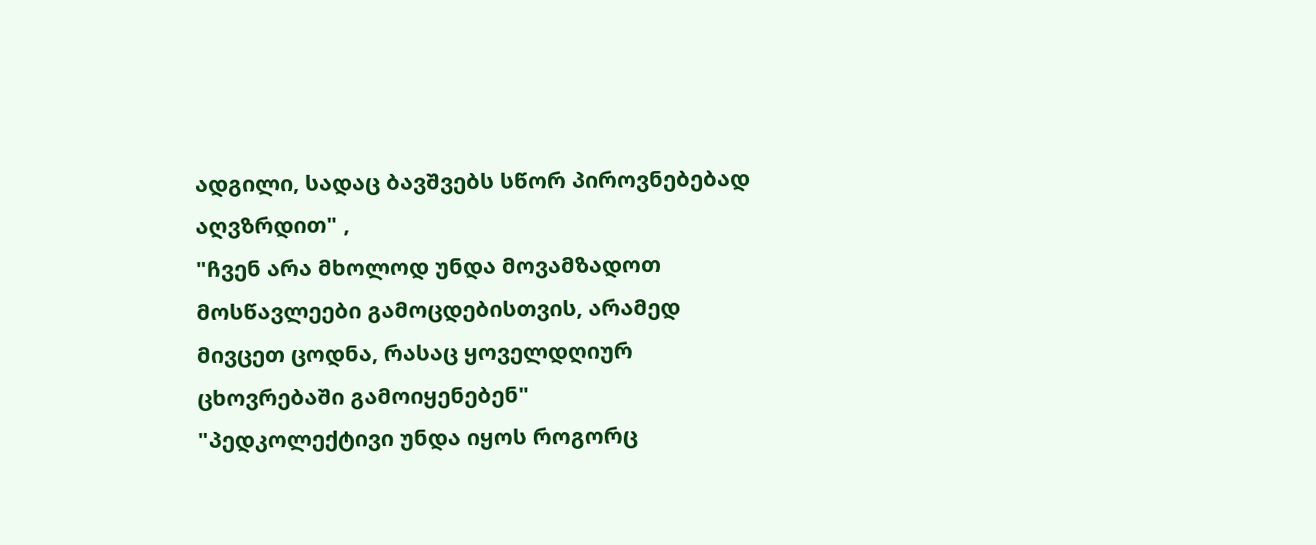ადგილი, სადაც ბავშვებს სწორ პიროვნებებად აღვზრდით" ,
"ჩვენ არა მხოლოდ უნდა მოვამზადოთ მოსწავლეები გამოცდებისთვის, არამედ მივცეთ ცოდნა, რასაც ყოველდღიურ ცხოვრებაში გამოიყენებენ"
"პედკოლექტივი უნდა იყოს როგორც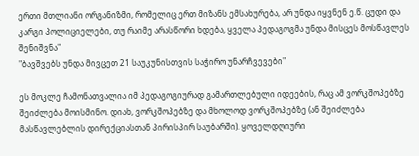ერთი მთლიანი ორგანიზმი, რომელიც ერთ მიზანს ემსახურება, არ უნდა იყვნენ ე.წ. ცუდი და კარგი პოლიციელები, თუ რაიმე არასწორი ხდება, ყველა პედაგოგმა უნდა მისცეს მოსწავლეს შენიშვნა"
"ბავშვებს უნდა მივცეთ 21 საუკუნისთვის საჭირო უნარჩვევები"

ეს მოკლე ჩამონათვალია იმ პედაგოგიურად გამართლებული იდეების, რაც ამ ვორკშოპებზე შეიძლება მოისმინო. დიახ, ვორკშოპებზე და მხოლოდ ვორკშოპებზე (ან შეიძლება მასწავლებლის დირექციასთან პირისპირ საუბარში). ყოველდღიური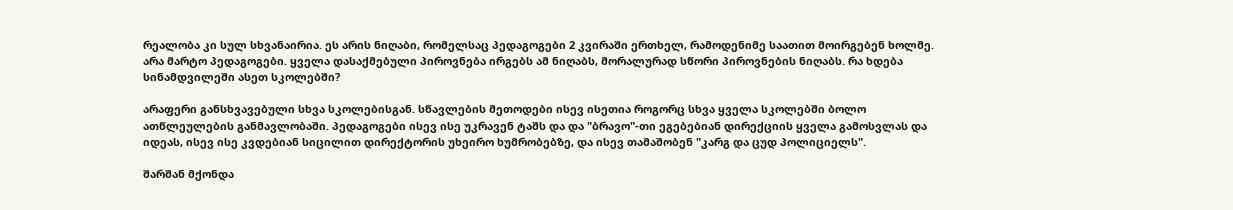რეალობა კი სულ სხვანაირია. ეს არის ნიღაბი, რომელსაც პედაგოგები 2 კვირაში ერთხელ, რამოდენიმე საათით მოირგებენ ხოლმე. არა მარტო პედაგოგები. ყველა დასაქმებული პიროვნება ირგებს ამ ნიღაბს, მორალურად სწორი პიროვნების ნიღაბს. რა ხდება სინამდვილეში ასეთ სკოლებში?

არაფერი განსხვავებული სხვა სკოლებისგან. სწავლების მეთოდები ისევ ისეთია როგორც სხვა ყველა სკოლებში ბოლო ათწლეულების განმავლობაში. პედაგოგები ისევ ისე უკრავენ ტაშს და და "ბრავო"-თი ეგებებიან დირექციის ყველა გამოსვლას და იდეას, ისევ ისე კვდებიან სიცილით დირექტორის უხეირო ხუმრობებზე, და ისევ თამაშობენ "კარგ და ცუდ პოლიციელს".

შარშან მქონდა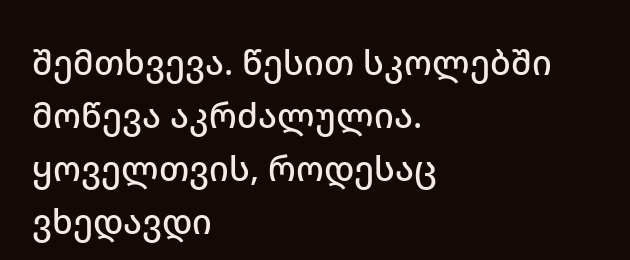შემთხვევა. წესით სკოლებში მოწევა აკრძალულია. ყოველთვის, როდესაც ვხედავდი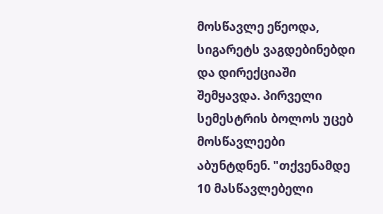მოსწავლე ეწეოდა, სიგარეტს ვაგდებინებდი და დირექციაში შემყავდა. პირველი სემესტრის ბოლოს უცებ მოსწავლეები აბუნტდნენ. "თქვენამდე 10 მასწავლებელი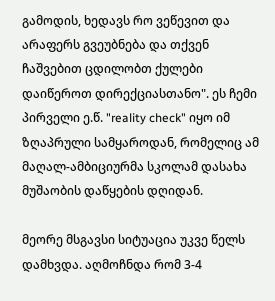გამოდის, ხედავს რო ვეწევით და არაფერს გვეუბნება და თქვენ ჩაშვებით ცდილობთ ქულები დაიწეროთ დირექციასთანო". ეს ჩემი პირველი ე.წ. "reality check" იყო იმ ზღაპრული სამყაროდან, რომელიც ამ მაღალ-ამბიციურმა სკოლამ დასახა მუშაობის დაწყების დღიდან.

მეორე მსგავსი სიტუაცია უკვე წელს დამხვდა. აღმოჩნდა რომ 3-4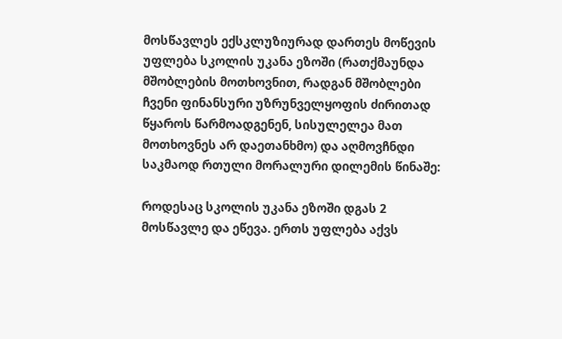მოსწავლეს ექსკლუზიურად დართეს მოწევის უფლება სკოლის უკანა ეზოში (რათქმაუნდა მშობლების მოთხოვნით, რადგან მშობლები ჩვენი ფინანსური უზრუნველყოფის ძირითად წყაროს წარმოადგენენ, სისულელეა მათ მოთხოვნეს არ დაეთანხმო) და აღმოვჩნდი საკმაოდ რთული მორალური დილემის წინაშე:

როდესაც სკოლის უკანა ეზოში დგას 2 მოსწავლე და ეწევა. ერთს უფლება აქვს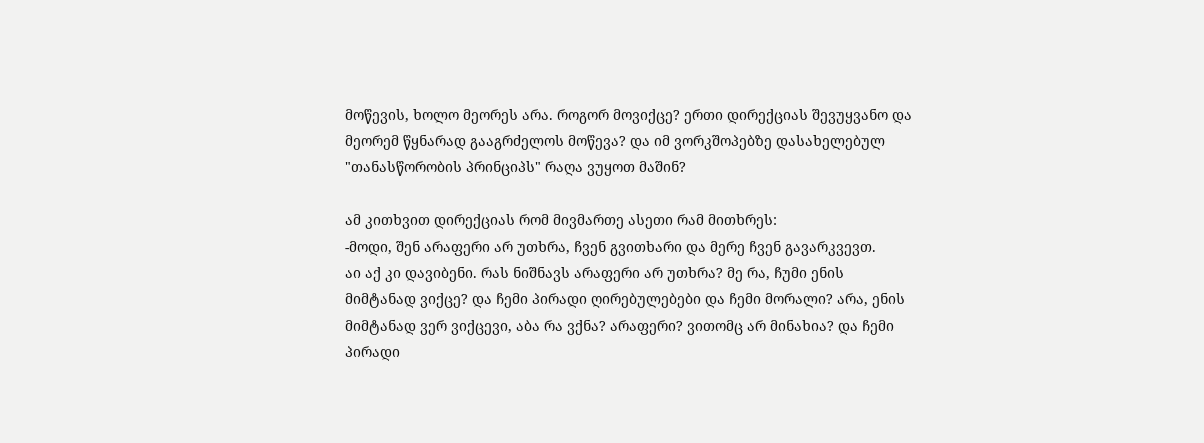მოწევის, ხოლო მეორეს არა. როგორ მოვიქცე? ერთი დირექციას შევუყვანო და მეორემ წყნარად გააგრძელოს მოწევა? და იმ ვორკშოპებზე დასახელებულ "თანასწორობის პრინციპს" რაღა ვუყოთ მაშინ?

ამ კითხვით დირექციას რომ მივმართე ასეთი რამ მითხრეს:
-მოდი, შენ არაფერი არ უთხრა, ჩვენ გვითხარი და მერე ჩვენ გავარკვევთ.
აი აქ კი დავიბენი. რას ნიშნავს არაფერი არ უთხრა? მე რა, ჩუმი ენის მიმტანად ვიქცე? და ჩემი პირადი ღირებულებები და ჩემი მორალი? არა, ენის მიმტანად ვერ ვიქცევი, აბა რა ვქნა? არაფერი? ვითომც არ მინახია? და ჩემი პირადი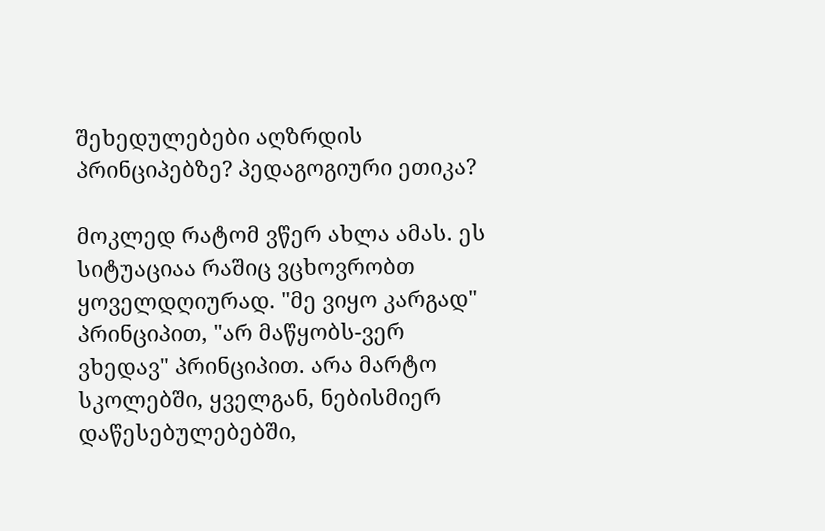შეხედულებები აღზრდის პრინციპებზე? პედაგოგიური ეთიკა?

მოკლედ რატომ ვწერ ახლა ამას. ეს სიტუაციაა რაშიც ვცხოვრობთ ყოველდღიურად. "მე ვიყო კარგად" პრინციპით, "არ მაწყობს-ვერ ვხედავ" პრინციპით. არა მარტო სკოლებში, ყველგან, ნებისმიერ დაწესებულებებში,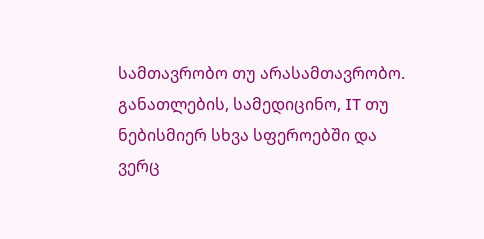სამთავრობო თუ არასამთავრობო. განათლების, სამედიცინო, IT თუ ნებისმიერ სხვა სფეროებში და ვერც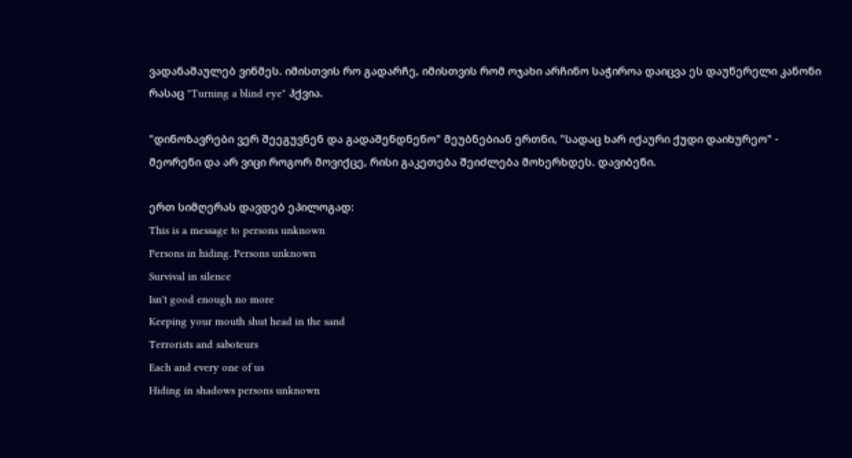ვადანაშაულებ ვინმეს. იმისთვის რო გადარჩე, იმისთვის რომ ოჯახი არჩინო საჭიროა დაიცვა ეს დაუწერელი კანონი რასაც "Turning a blind eye" ჰქვია.

"დინოზავრები ვერ შეეგუვნენ და გადაშენდნენო" მეუბნებიან ერთნი, "სადაც ხარ იქაური ქუდი დაიხურეო" - მეორენი და არ ვიცი როგორ მოვიქცე, რისი გაკეთება შეიძლება მოხერხდეს. დავიბენი.

ერთ სიმღერას დავდებ ეპილოგად:
This is a message to persons unknown
Persons in hiding. Persons unknown
Survival in silence
Isn't good enough no more
Keeping your mouth shut head in the sand
Terrorists and saboteurs
Each and every one of us
Hiding in shadows persons unknown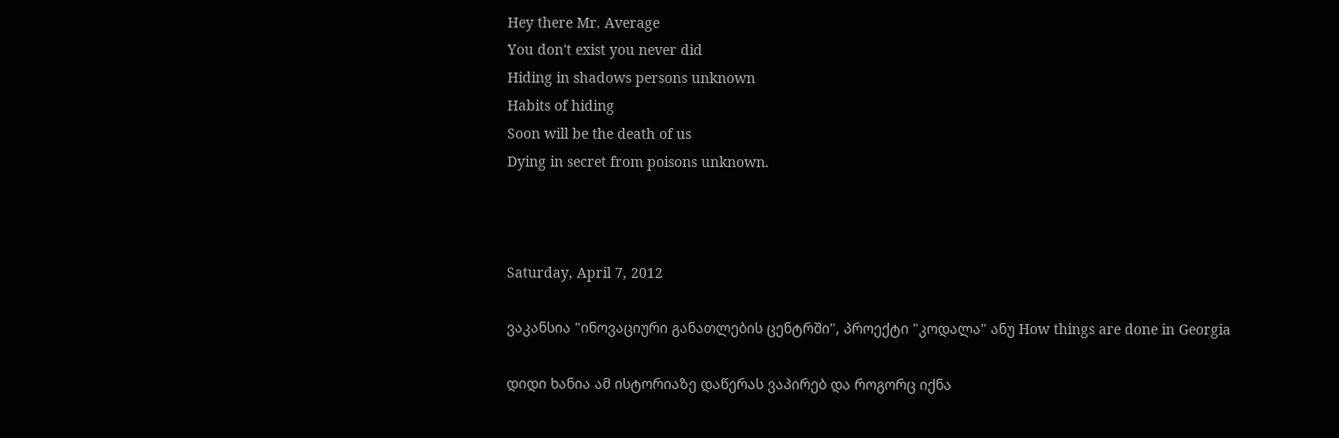Hey there Mr. Average
You don't exist you never did
Hiding in shadows persons unknown
Habits of hiding
Soon will be the death of us
Dying in secret from poisons unknown.



Saturday, April 7, 2012

ვაკანსია "ინოვაციური განათლების ცენტრში", პროექტი "კოდალა" ანუ How things are done in Georgia

დიდი ხანია ამ ისტორიაზე დაწერას ვაპირებ და როგორც იქნა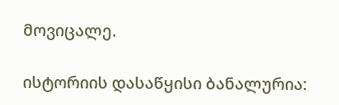მოვიცალე.

ისტორიის დასაწყისი ბანალურია: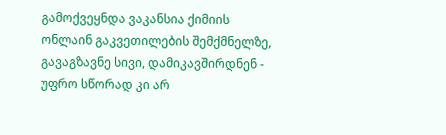გამოქვეყნდა ვაკანსია ქიმიის ონლაინ გაკვეთილების შემქმნელზე, გავაგზავნე სივი, დამიკავშირდნენ - უფრო სწორად კი არ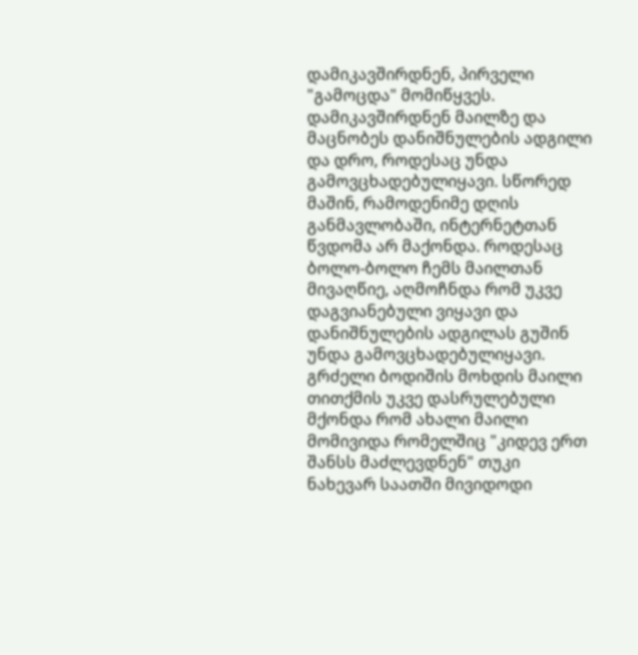დამიკავშირდნენ, პირველი "გამოცდა" მომიწყვეს. დამიკავშირდნენ მაილზე და მაცნობეს დანიშნულების ადგილი და დრო, როდესაც უნდა გამოვცხადებულიყავი. სწორედ მაშინ, რამოდენიმე დღის განმავლობაში, ინტერნეტთან წვდომა არ მაქონდა. როდესაც ბოლო-ბოლო ჩემს მაილთან მივაღწიე, აღმოჩნდა რომ უკვე დაგვიანებული ვიყავი და დანიშნულების ადგილას გუშინ უნდა გამოვცხადებულიყავი. გრძელი ბოდიშის მოხდის მაილი თითქმის უკვე დასრულებული მქონდა რომ ახალი მაილი მომივიდა რომელშიც "კიდევ ერთ შანსს მაძლევდნენ" თუკი ნახევარ საათში მივიდოდი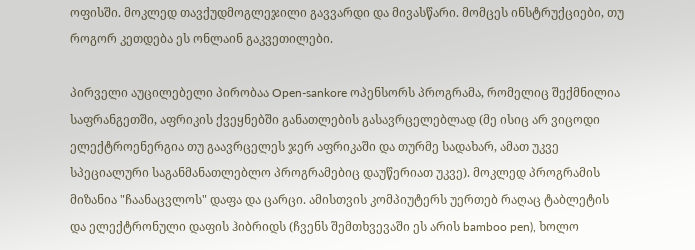ოფისში. მოკლედ თავქუდმოგლეჯილი გავვარდი და მივასწარი. მომცეს ინსტრუქციები, თუ როგორ კეთდება ეს ონლაინ გაკვეთილები.

პირველი აუცილებელი პირობაა Open-sankore ოპენსორს პროგრამა, რომელიც შექმნილია საფრანგეთში, აფრიკის ქვეყნებში განათლების გასავრცელებლად (მე ისიც არ ვიცოდი ელექტროენერგია თუ გაავრცელეს ჯერ აფრიკაში და თურმე სადახარ, ამათ უკვე სპეციალური საგანმანათლებლო პროგრამებიც დაუწერიათ უკვე). მოკლედ პროგრამის მიზანია "ჩაანაცვლოს" დაფა და ცარცი. ამისთვის კომპიუტერს უერთებ რაღაც ტაბლეტის და ელექტრონული დაფის ჰიბრიდს (ჩვენს შემთხვევაში ეს არის bamboo pen), ხოლო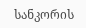სანკორის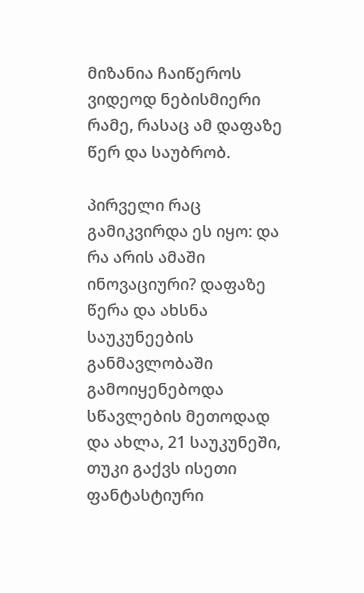მიზანია ჩაიწეროს ვიდეოდ ნებისმიერი რამე, რასაც ამ დაფაზე წერ და საუბრობ.

პირველი რაც გამიკვირდა ეს იყო: და რა არის ამაში ინოვაციური? დაფაზე წერა და ახსნა საუკუნეების განმავლობაში გამოიყენებოდა სწავლების მეთოდად და ახლა, 21 საუკუნეში, თუკი გაქვს ისეთი ფანტასტიური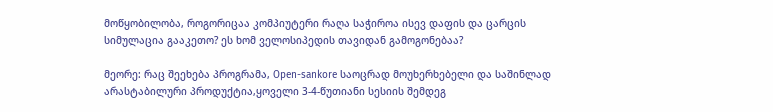მოწყობილობა, როგორიცაა კომპიუტერი რაღა საჭიროა ისევ დაფის და ცარცის სიმულაცია გააკეთო? ეს ხომ ველოსიპედის თავიდან გამოგონებაა?

მეორე: რაც შეეხება პროგრამა, Open-sankore საოცრად მოუხერხებელი და საშინლად არასტაბილური პროდუქტია,ყოველი 3-4-წუთიანი სესიის შემდეგ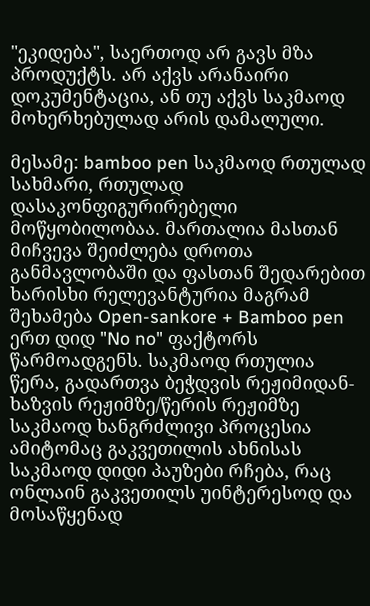"ეკიდება", საერთოდ არ გავს მზა პროდუქტს. არ აქვს არანაირი დოკუმენტაცია, ან თუ აქვს საკმაოდ მოხერხებულად არის დამალული.

მესამე: bamboo pen საკმაოდ რთულად სახმარი, რთულად დასაკონფიგურირებელი მოწყობილობაა. მართალია მასთან მიჩვევა შეიძლება დროთა განმავლობაში და ფასთან შედარებით ხარისხი რელევანტურია მაგრამ შეხამება Open-sankore + Bamboo pen ერთ დიდ "No no" ფაქტორს წარმოადგენს. საკმაოდ რთულია წერა, გადართვა ბეჭდვის რეჟიმიდან-ხაზვის რეჟიმზე/წერის რეჟიმზე საკმაოდ ხანგრძლივი პროცესია ამიტომაც გაკვეთილის ახნისას საკმაოდ დიდი პაუზები რჩება, რაც ონლაინ გაკვეთილს უინტერესოდ და მოსაწყენად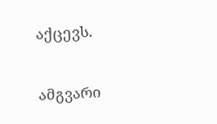აქცევს.

ამგვარი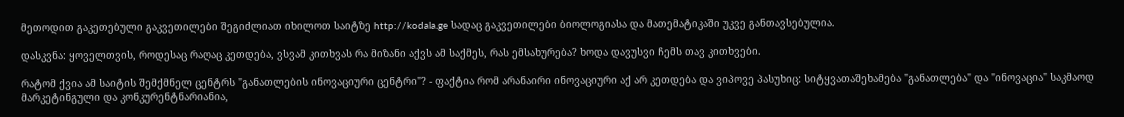მეთოდით გაკეთებული გაკვეთილები შეგიძლიათ იხილოთ საიტზე http://kodala.ge სადაც გაკვეთილები ბიოლოგიასა და მათემატიკაში უკვე განთავსებულია.

დასკვნა: ყოველთვის, როდესაც რაღაც კეთდება, ვსვამ კითხვას რა მიზანი აქვს ამ საქმეს, რას ემსახურება? ხოდა დავუსვი ჩემს თავ კითხვები.

რატომ ქვია ამ საიტის შემქმნელ ცენტრს "განათლების ინოვაციური ცენტრი"? - ფაქტია რომ არანაირი ინოვაციური აქ არ კეთდება და ვიპოვე პასუხიც: სიტყვათაშეხამება "განათლება" და "ინოვაცია" საკმაოდ მარკეტინგული და კონკურენტნარიანია,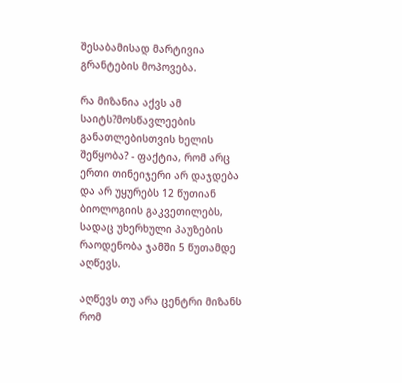შესაბამისად მარტივია გრანტების მოპოვება.

რა მიზანია აქვს ამ საიტს?მოსწავლეების განათლებისთვის ხელის შეწყობა? - ფაქტია, რომ არც ერთი თინეიჯერი არ დაჯდება და არ უყურებს 12 წუთიან ბიოლოგიის გაკვეთილებს, სადაც უხერხული პაუზების რაოდენობა ჯამში 5 წუთამდე აღწევს.

აღწევს თუ არა ცენტრი მიზანს რომ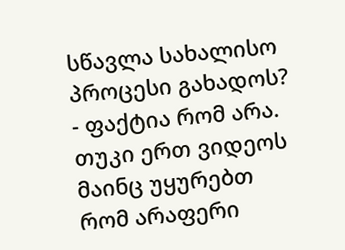სწავლა სახალისო პროცესი გახადოს? - ფაქტია რომ არა. თუკი ერთ ვიდეოს მაინც უყურებთ რომ არაფერი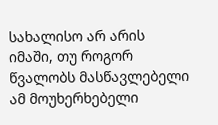სახალისო არ არის იმაში, თუ როგორ წვალობს მასწავლებელი ამ მოუხერხებელი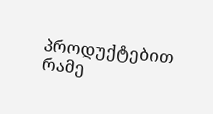პროდუქტებით რამე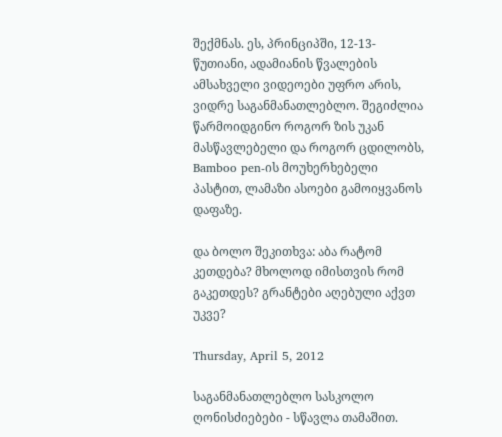შექმნას. ეს, პრინციპში, 12-13-წუთიანი, ადამიანის წვალების ამსახველი ვიდეოები უფრო არის, ვიდრე საგანმანათლებლო. შეგიძლია წარმოიდგინო როგორ ზის უკან მასწავლებელი და როგორ ცდილობს, Bamboo pen-ის მოუხერხებელი პასტით, ლამაზი ასოები გამოიყვანოს დაფაზე.

და ბოლო შეკითხვა: აბა რატომ კეთდება? მხოლოდ იმისთვის რომ გაკეთდეს? გრანტები აღებული აქვთ უკვე?

Thursday, April 5, 2012

საგანმანათლებლო სასკოლო ღონისძიებები - სწავლა თამაშით.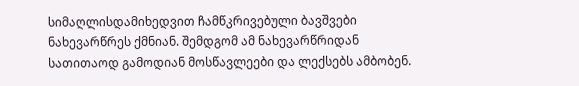სიმაღლისდამიხედვით ჩამწკრივებული ბავშვები ნახევარწრეს ქმნიან. შემდგომ ამ ნახევარწრიდან სათითაოდ გამოდიან მოსწავლეები და ლექსებს ამბობენ.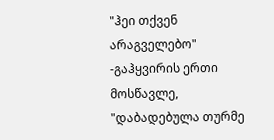"ჰეი თქვენ არაგველებო" -გაჰყვირის ერთი მოსწავლე, "დაბადებულა თურმე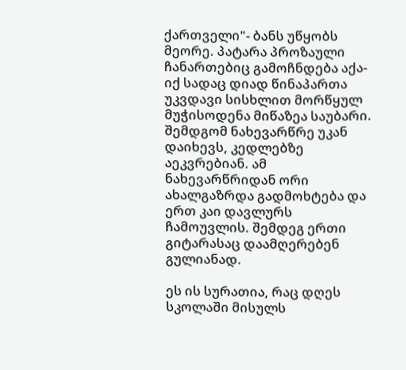ქართველი"- ბანს უწყობს მეორე. პატარა პროზაული ჩანართებიც გამოჩნდება აქა-იქ სადაც დიად წინაპართა უკვდავი სისხლით მორწყულ მუჭისოდენა მიწაზეა საუბარი. შემდგომ ნახევარწრე უკან დაიხევს, კედლებზე აეკვრებიან. ამ ნახევარწრიდან ორი ახალგაზრდა გადმოხტება და ერთ კაი დავლურს ჩამოუვლის. შემდეგ ერთი გიტარასაც დაამღერებენ გულიანად.

ეს ის სურათია, რაც დღეს სკოლაში მისულს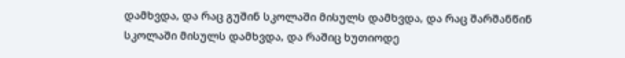დამხვდა, და რაც გუშინ სკოლაში მისულს დამხვდა, და რაც შარშანწინ სკოლაში მისულს დამხვდა, და რაშიც ხუთიოდე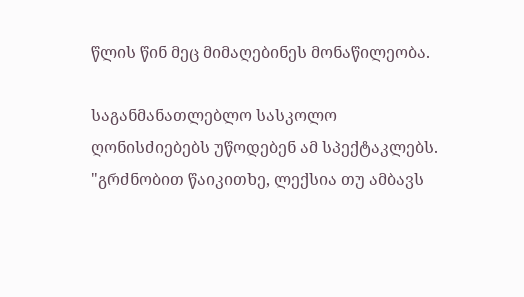წლის წინ მეც მიმაღებინეს მონაწილეობა.

საგანმანათლებლო სასკოლო ღონისძიებებს უწოდებენ ამ სპექტაკლებს. "გრძნობით წაიკითხე, ლექსია თუ ამბავს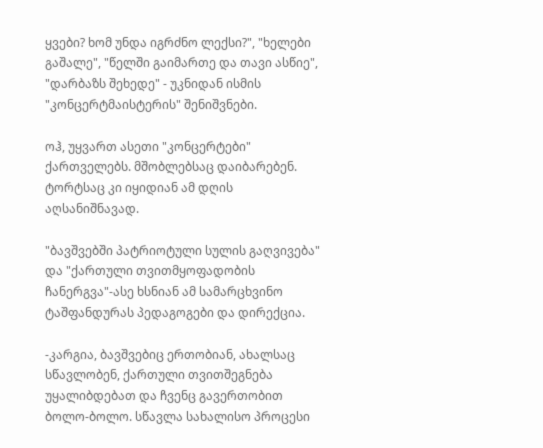ყვები? ხომ უნდა იგრძნო ლექსი?", "ხელები გაშალე", "წელში გაიმართე და თავი ასწიე", "დარბაზს შეხედე" - უკნიდან ისმის "კონცერტმაისტერის" შენიშვნები.

ოჰ, უყვართ ასეთი "კონცერტები" ქართველებს. მშობლებსაც დაიბარებენ. ტორტსაც კი იყიდიან ამ დღის აღსანიშნავად.

"ბავშვებში პატრიოტული სულის გაღვივება" და "ქართული თვითმყოფადობის ჩანერგვა"-ასე ხსნიან ამ სამარცხვინო ტაშფანდურას პედაგოგები და დირექცია.

-კარგია, ბავშვებიც ერთობიან, ახალსაც სწავლობენ, ქართული თვითშეგნება უყალიბდებათ და ჩვენც გავერთობით ბოლო-ბოლო. სწავლა სახალისო პროცესი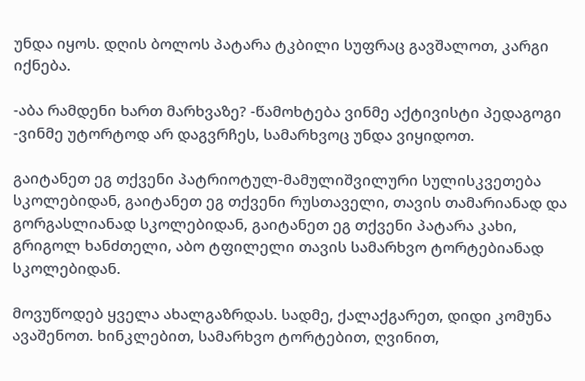უნდა იყოს. დღის ბოლოს პატარა ტკბილი სუფრაც გავშალოთ, კარგი იქნება.

-აბა რამდენი ხართ მარხვაზე? -წამოხტება ვინმე აქტივისტი პედაგოგი -ვინმე უტორტოდ არ დაგვრჩეს, სამარხვოც უნდა ვიყიდოთ.

გაიტანეთ ეგ თქვენი პატრიოტულ-მამულიშვილური სულისკვეთება სკოლებიდან, გაიტანეთ ეგ თქვენი რუსთაველი, თავის თამარიანად და გორგასლიანად სკოლებიდან, გაიტანეთ ეგ თქვენი პატარა კახი, გრიგოლ ხანძთელი, აბო ტფილელი თავის სამარხვო ტორტებიანად სკოლებიდან.

მოვუწოდებ ყველა ახალგაზრდას. სადმე, ქალაქგარეთ, დიდი კომუნა ავაშენოთ. ხინკლებით, სამარხვო ტორტებით, ღვინით,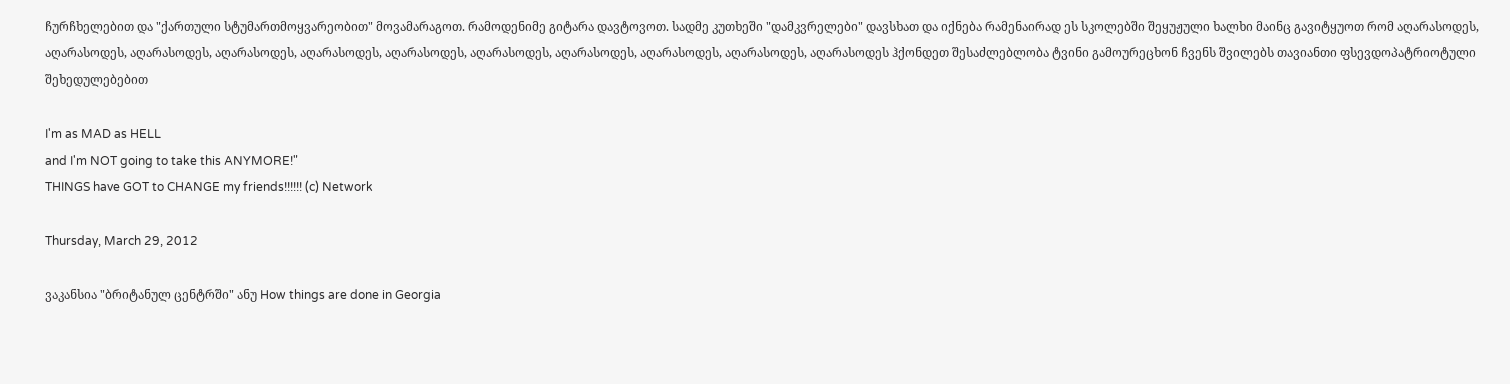ჩურჩხელებით და "ქართული სტუმართმოყვარეობით" მოვამარაგოთ. რამოდენიმე გიტარა დავტოვოთ. სადმე კუთხეში "დამკვრელები" დავსხათ და იქნება რამენაირად ეს სკოლებში შეყუჟული ხალხი მაინც გავიტყუოთ რომ აღარასოდეს, აღარასოდეს, აღარასოდეს, აღარასოდეს, აღარასოდეს, აღარასოდეს, აღარასოდეს, აღარასოდეს, აღარასოდეს, აღარასოდეს, აღარასოდეს ჰქონდეთ შესაძლებლობა ტვინი გამოურეცხონ ჩვენს შვილებს თავიანთი ფსევდოპატრიოტული შეხედულებებით

I'm as MAD as HELL
and I'm NOT going to take this ANYMORE!"
THINGS have GOT to CHANGE my friends!!!!!! (c) Network

Thursday, March 29, 2012

ვაკანსია "ბრიტანულ ცენტრში" ანუ How things are done in Georgia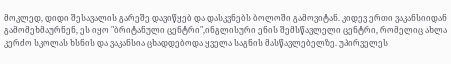მოკლედ, დიდი შესავალის გარეშე დავიწყებ და დასკვნებს ბოლოში გამოვიტან. კიდევ ერთი ვაკანსიიდან გამომეხმაურნენ, ეს იყო "ბრიტანული ცენტრი",ინგლისური ენის შემსწავლელი ცენტრი, რომელიც ახლა კერძო სკოლას ხსნის და ვაკანსია ცხადდებოდა ყველა საგნის მასწავლებელზე. უპირველეს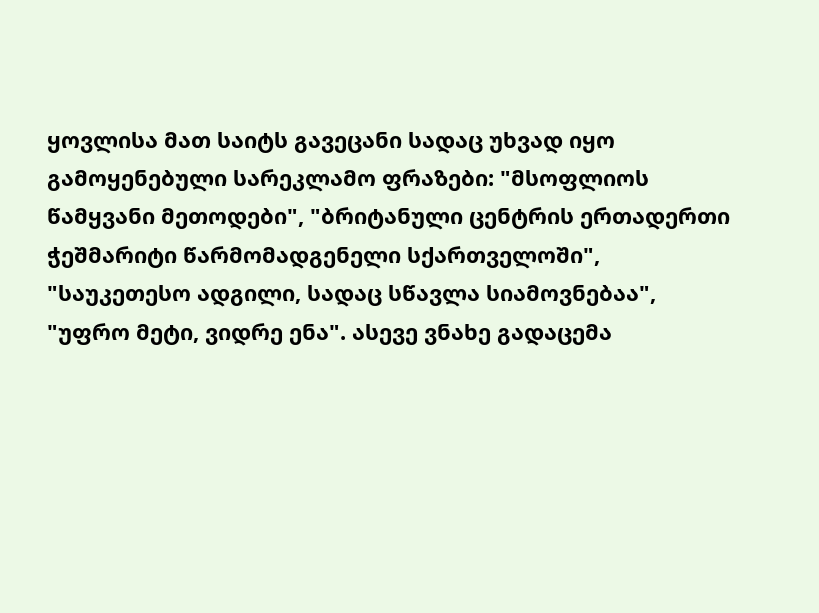ყოვლისა მათ საიტს გავეცანი სადაც უხვად იყო გამოყენებული სარეკლამო ფრაზები: "მსოფლიოს წამყვანი მეთოდები", "ბრიტანული ცენტრის ერთადერთი ჭეშმარიტი წარმომადგენელი სქართველოში", "საუკეთესო ადგილი, სადაც სწავლა სიამოვნებაა", "უფრო მეტი, ვიდრე ენა". ასევე ვნახე გადაცემა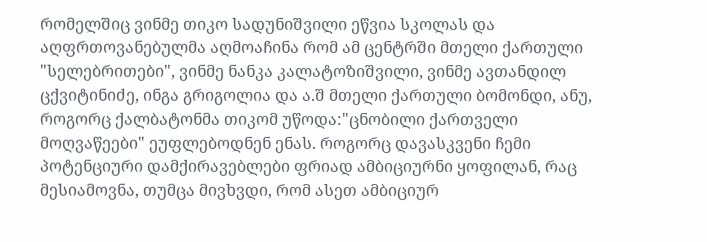რომელშიც ვინმე თიკო სადუნიშვილი ეწვია სკოლას და აღფრთოვანებულმა აღმოაჩინა რომ ამ ცენტრში მთელი ქართული "სელებრითები", ვინმე ნანკა კალატოზიშვილი, ვინმე ავთანდილ ცქვიტინიძე, ინგა გრიგოლია და ა.შ მთელი ქართული ბომონდი, ანუ, როგორც ქალბატონმა თიკომ უწოდა:"ცნობილი ქართველი მოღვაწეები" ეუფლებოდნენ ენას. როგორც დავასკვენი ჩემი პოტენციური დამქირავებლები ფრიად ამბიციურნი ყოფილან, რაც მესიამოვნა, თუმცა მივხვდი, რომ ასეთ ამბიციურ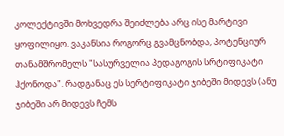კოლექტივში მოხვედრა შეიძლება არც ისე მარტივი ყოფილიყო. ვაკანსია როგორც გვამცნობდა, პოტენციურ თანამშრომელს "სასურველია პედაგოგის სრტიფიკატი ჰქონოდა". რადგანაც ეს სერტიფიკატი ჯიბეში მიდევს (ანუ ჯიბეში არ მიდევს ჩემს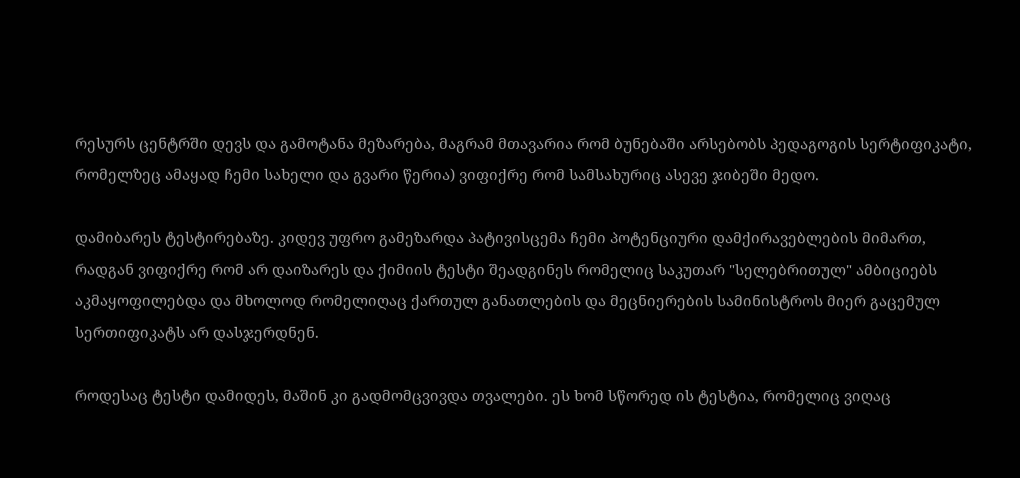რესურს ცენტრში დევს და გამოტანა მეზარება, მაგრამ მთავარია რომ ბუნებაში არსებობს პედაგოგის სერტიფიკატი, რომელზეც ამაყად ჩემი სახელი და გვარი წერია) ვიფიქრე რომ სამსახურიც ასევე ჯიბეში მედო.

დამიბარეს ტესტირებაზე. კიდევ უფრო გამეზარდა პატივისცემა ჩემი პოტენციური დამქირავებლების მიმართ, რადგან ვიფიქრე რომ არ დაიზარეს და ქიმიის ტესტი შეადგინეს რომელიც საკუთარ "სელებრითულ" ამბიციებს აკმაყოფილებდა და მხოლოდ რომელიღაც ქართულ განათლების და მეცნიერების სამინისტროს მიერ გაცემულ სერთიფიკატს არ დასჯერდნენ.

როდესაც ტესტი დამიდეს, მაშინ კი გადმომცვივდა თვალები. ეს ხომ სწორედ ის ტესტია, რომელიც ვიღაც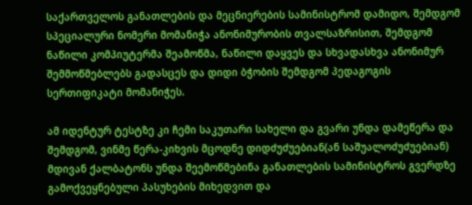საქართველოს განათლების და მეცნიერების სამინისტრომ დამიდო, შემდგომ სპეციალური ნომერი მომანიჭა ანონიმურობის თვალსაზრისით, შემდგომ ნაწილი კომპიუტერმა შეამოწმა, ნაწილი დაყვეს და სხვადასხვა ანონიმურ შემმოწმებლებს გადასცეს და დიდი ბჭობის შემდგომ პედაგოგის სერთიფიკატი მომანიჭეს.

ამ იდენტურ ტესტზე კი ჩემი საკუთარი სახელი და გვარი უნდა დამეწერა და შემდგომ, ვინმე წერა-კიხვის მცოდნე დიდძუძუებიან(ან საშუალოძუძუებიან) მდივან ქალბატონს უნდა შეემოწმებინა განათლების სამინისტროს გვერდზე გამოქვეყნებული პასუხების მიხედვით და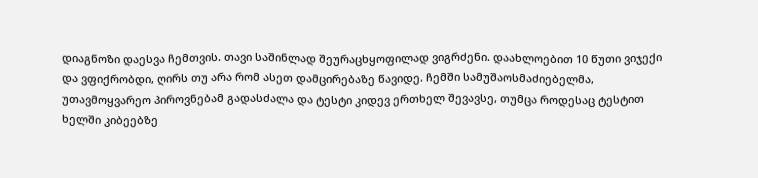დიაგნოზი დაესვა ჩემთვის. თავი საშინლად შეურაცხყოფილად ვიგრძენი. დაახლოებით 10 წუთი ვიჯექი და ვფიქრობდი, ღირს თუ არა რომ ასეთ დამცირებაზე წავიდე. ჩემში სამუშაოსმაძიებელმა, უთავმოყვარეო პიროვნებამ გადასძალა და ტესტი კიდევ ერთხელ შევავსე, თუმცა როდესაც ტესტით ხელში კიბეებზე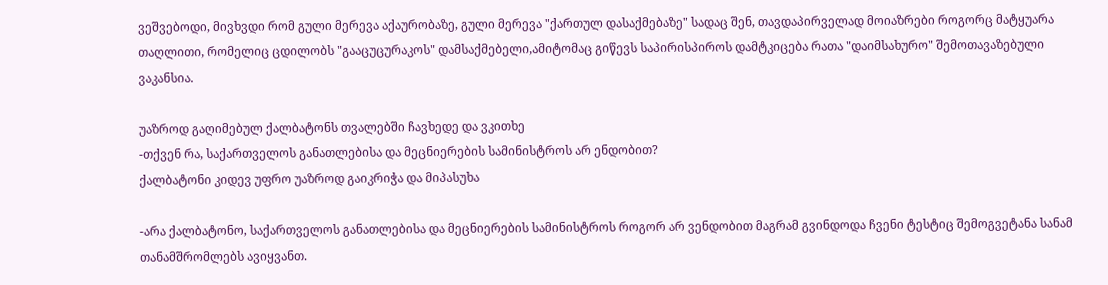ვეშვებოდი, მივხვდი რომ გული მერევა აქაურობაზე, გული მერევა "ქართულ დასაქმებაზე" სადაც შენ, თავდაპირველად მოიაზრები როგორც მატყუარა თაღლითი, რომელიც ცდილობს "გააცუცურაკოს" დამსაქმებელი,ამიტომაც გიწევს საპირისპიროს დამტკიცება რათა "დაიმსახურო" შემოთავაზებული ვაკანსია.

უაზროდ გაღიმებულ ქალბატონს თვალებში ჩავხედე და ვკითხე
-თქვენ რა, საქართველოს განათლებისა და მეცნიერების სამინისტროს არ ენდობით?
ქალბატონი კიდევ უფრო უაზროდ გაიკრიჭა და მიპასუხა

-არა ქალბატონო, საქართველოს განათლებისა და მეცნიერების სამინისტროს როგორ არ ვენდობით მაგრამ გვინდოდა ჩვენი ტესტიც შემოგვეტანა სანამ თანამშრომლებს ავიყვანთ.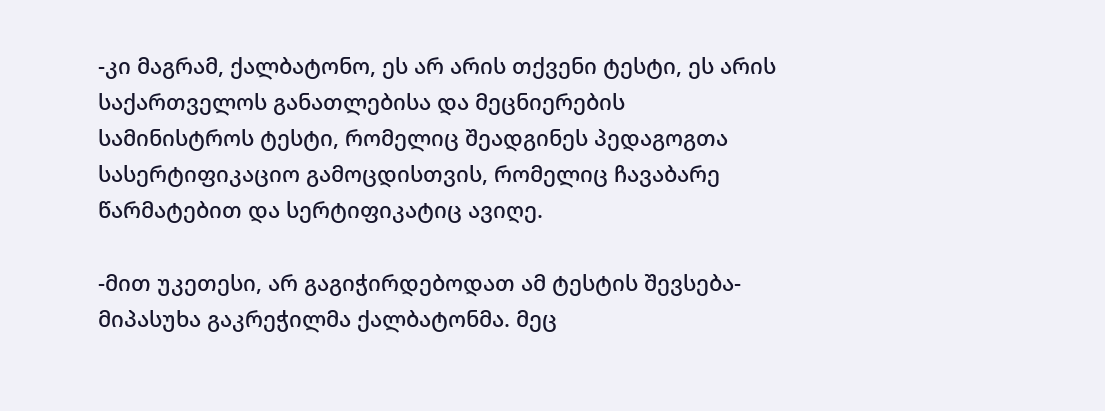-კი მაგრამ, ქალბატონო, ეს არ არის თქვენი ტესტი, ეს არის საქართველოს განათლებისა და მეცნიერების სამინისტროს ტესტი, რომელიც შეადგინეს პედაგოგთა სასერტიფიკაციო გამოცდისთვის, რომელიც ჩავაბარე წარმატებით და სერტიფიკატიც ავიღე.

-მით უკეთესი, არ გაგიჭირდებოდათ ამ ტესტის შევსება-მიპასუხა გაკრეჭილმა ქალბატონმა. მეც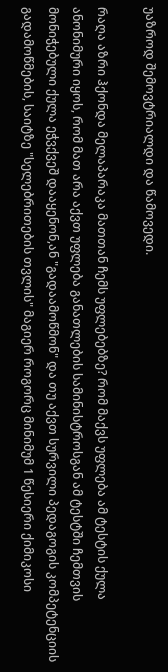უაზროდ შემოვტრიალდი და წამოვედი.

რაღა აზრი ჰქონდა მელაპარაკა მათთან ჩემს უფლებებზე? რომ მაქვს უფლება ამ ტესტის ქულა ანონიმური იყოს, რომ მათ არა აქვთ უფლება განათლების სამინისტროსგან ამ ტესტში ჩემთვის მონიჭებული ქულა ეჭვქვეშ დააყენონ,ან "გადაამოწმონ" და თუ აქვთ სურვილი პედაგოგის კომპეტენციის გადამოწმების, საიტზე "სელებრითების თვლის" მაგიერ როგორც მინიმუმ 1 წესიერი ქიმიკოსი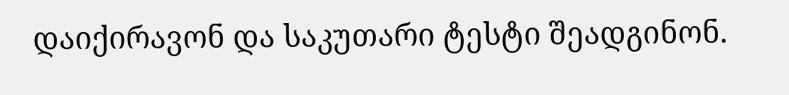დაიქირავონ და საკუთარი ტესტი შეადგინონ.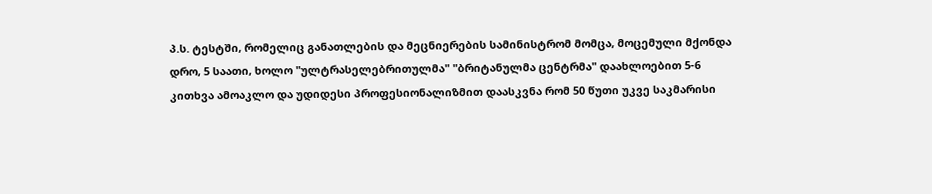პ.ს. ტესტში, რომელიც განათლების და მეცნიერების სამინისტრომ მომცა, მოცემული მქონდა დრო, 5 საათი, ხოლო "ულტრასელებრითულმა" "ბრიტანულმა ცენტრმა" დაახლოებით 5-6 კითხვა ამოაკლო და უდიდესი პროფესიონალიზმით დაასკვნა რომ 50 წუთი უკვე საკმარისი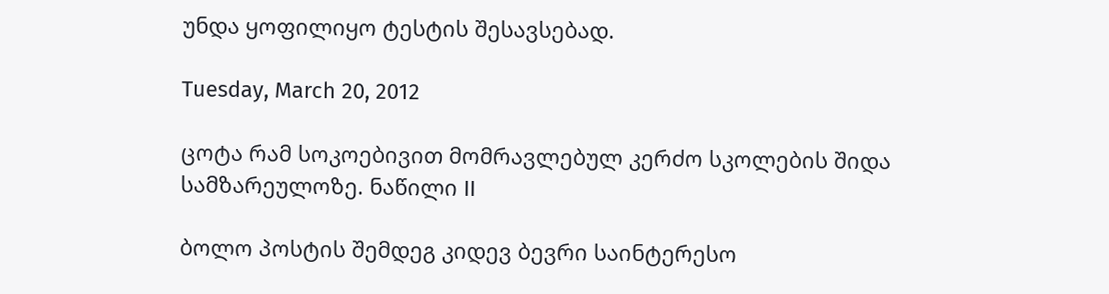უნდა ყოფილიყო ტესტის შესავსებად.

Tuesday, March 20, 2012

ცოტა რამ სოკოებივით მომრავლებულ კერძო სკოლების შიდა სამზარეულოზე. ნაწილი II

ბოლო პოსტის შემდეგ კიდევ ბევრი საინტერესო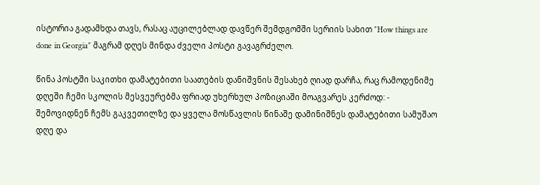ისტორია გადამხდა თავს, რასაც აუცილებლად დავწერ შემდგომში სერიის სახით "How things are done in Georgia" მაგრამ დღეს მინდა ძველი პოსტი გავაგრძელო.

წინა პოსტში საკითხი დამატებითი საათების დანიშვნის შესახებ ღიად დარჩა, რაც რამოდენიმე დღეში ჩემი სკოლის მესვეურებმა ფრიად უხერხულ პოზიციაში მოაგვარეს კერძოდ: - შემოვიდნენ ჩემს გაკვეთილზე და ყველა მოსწავლის წინაშე დამინიშნეს დამატებითი სამუშაო დღე და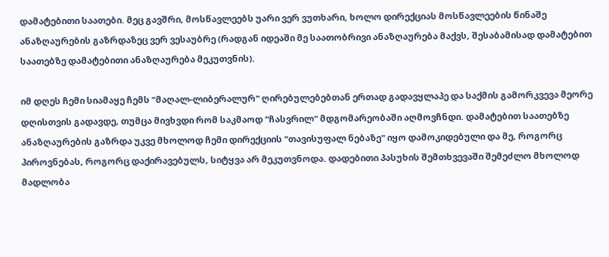დამატებითი საათები. მეც გავშრი, მოსწავლეებს უარი ვერ ვუთხარი, ხოლო დირექციას მოსწავლეების წინაშე ანაზღაურების გაზრდაზეც ვერ ვესაუბრე (რადგან იდეაში მე საათობრივი ანაზღაურება მაქვს, შესაბამისად დამატებით საათებზე დამატებითი ანაზღაურება მეკუთვნის).

იმ დღეს ჩემი სიამაყე ჩემს "მაღალ-ლიბერალურ" ღირებულებებთან ერთად გადავყლაპე და საქმის გამორკვევა მეორე დღისთვის გადავდე, თუმცა მივხვდი რომ საკმაოდ "ჩასვრილ" მდგომარეობაში აღმოვჩნდი. დამატებით საათებზე ანაზღაურების გაზრდა უკვე მხოლოდ ჩემი დირექციის "თავისუფალ ნებაზე" იყო დამოკიდებული და მე, როგორც პიროვნებას, როგორც დაქირავებულს, სიტყვა არ მეკუთვნოდა. დადებითი პასუხის შემთხვევაში შემეძლო მხოლოდ მადლობა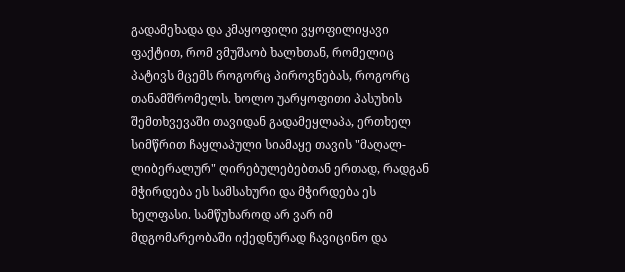გადამეხადა და კმაყოფილი ვყოფილიყავი ფაქტით, რომ ვმუშაობ ხალხთან, რომელიც პატივს მცემს როგორც პიროვნებას, როგორც თანამშრომელს. ხოლო უარყოფითი პასუხის შემთხვევაში თავიდან გადამეყლაპა, ერთხელ სიმწრით ჩაყლაპული სიამაყე თავის "მაღალ-ლიბერალურ" ღირებულებებთან ერთად, რადგან მჭირდება ეს სამსახური და მჭირდება ეს ხელფასი. სამწუხაროდ არ ვარ იმ მდგომარეობაში იქედნურად ჩავიცინო და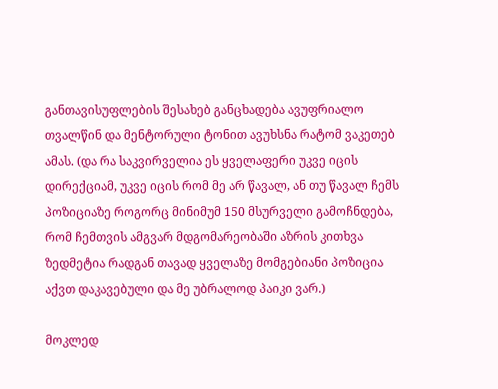განთავისუფლების შესახებ განცხადება ავუფრიალო თვალწინ და მენტორული ტონით ავუხსნა რატომ ვაკეთებ ამას. (და რა საკვირველია ეს ყველაფერი უკვე იცის დირექციამ, უკვე იცის რომ მე არ წავალ, ან თუ წავალ ჩემს პოზიციაზე როგორც მინიმუმ 150 მსურველი გამოჩნდება, რომ ჩემთვის ამგვარ მდგომარეობაში აზრის კითხვა ზედმეტია რადგან თავად ყველაზე მომგებიანი პოზიცია აქვთ დაკავებული და მე უბრალოდ პაიკი ვარ.)

მოკლედ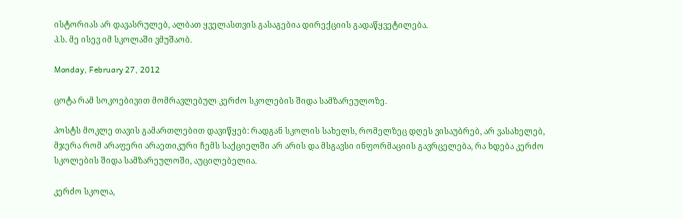ისტორიას არ დავასრულებ, ალბათ ყველასთვის გასაგებია დირექციის გადაწყვეტილება.
პ.ს. მე ისევ იმ სკოლაში ვმუშაობ.

Monday, February 27, 2012

ცოტა რამ სოკოებივით მომრავლებულ კერძო სკოლების შიდა სამზარეულოზე.

პოსტს მოკლე თავის გამართლებით დავიწყებ: რადგან სკოლის სახელს, რომელზეც დღეს ვისაუბრებ, არ ვასახელებ, მჯერა რომ არაფერი არაეთიკური ჩემს საქციელში არ არის და მსგავსი ინფორმაციის გავრცელება, რა ხდება კერძო სკოლების შიდა სამზარეულოში, აუცილებელია.

კერძო სკოლა,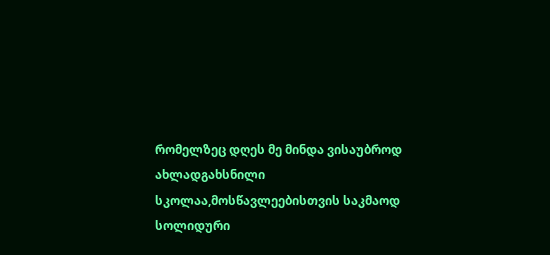რომელზეც დღეს მე მინდა ვისაუბროდ ახლადგახსნილი სკოლაა,მოსწავლეებისთვის საკმაოდ სოლიდური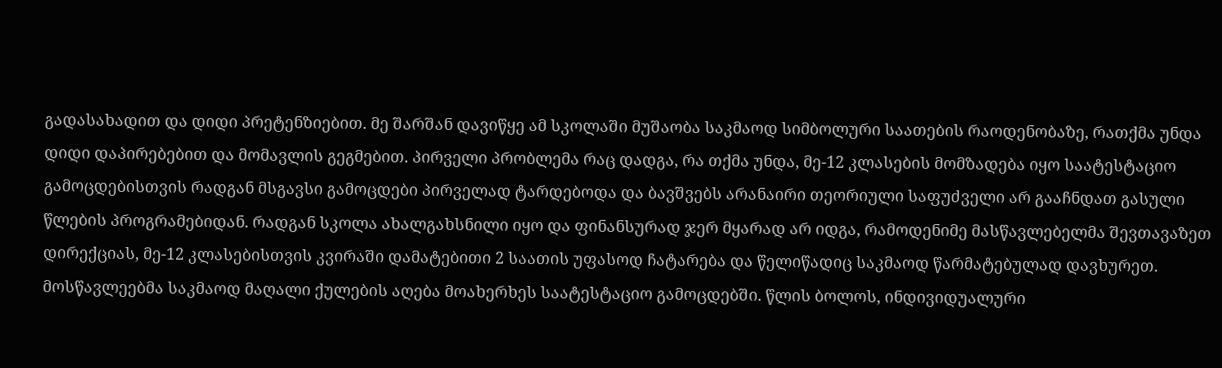გადასახადით და დიდი პრეტენზიებით. მე შარშან დავიწყე ამ სკოლაში მუშაობა საკმაოდ სიმბოლური საათების რაოდენობაზე, რათქმა უნდა დიდი დაპირებებით და მომავლის გეგმებით. პირველი პრობლემა რაც დადგა, რა თქმა უნდა, მე-12 კლასების მომზადება იყო საატესტაციო გამოცდებისთვის რადგან მსგავსი გამოცდები პირველად ტარდებოდა და ბავშვებს არანაირი თეორიული საფუძველი არ გააჩნდათ გასული წლების პროგრამებიდან. რადგან სკოლა ახალგახსნილი იყო და ფინანსურად ჯერ მყარად არ იდგა, რამოდენიმე მასწავლებელმა შევთავაზეთ დირექციას, მე-12 კლასებისთვის კვირაში დამატებითი 2 საათის უფასოდ ჩატარება და წელიწადიც საკმაოდ წარმატებულად დავხურეთ. მოსწავლეებმა საკმაოდ მაღალი ქულების აღება მოახერხეს საატესტაციო გამოცდებში. წლის ბოლოს, ინდივიდუალური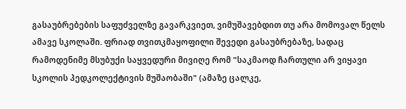გასაუბრებების საფუძველზე გავარკვიეთ, ვიმუშავებდით თუ არა მომოვალ წელს ამავე სკოლაში. ფრიად თვითკმაყოფილი შევედი გასაუბრებაზე, სადაც რამოდენიმე მსუბუქი საყვედური მივიღე რომ "საკმაოდ ჩართული არ ვიყავი სკოლის პედკოლექტივის მუშაობაში" (ამაზე ცალკე,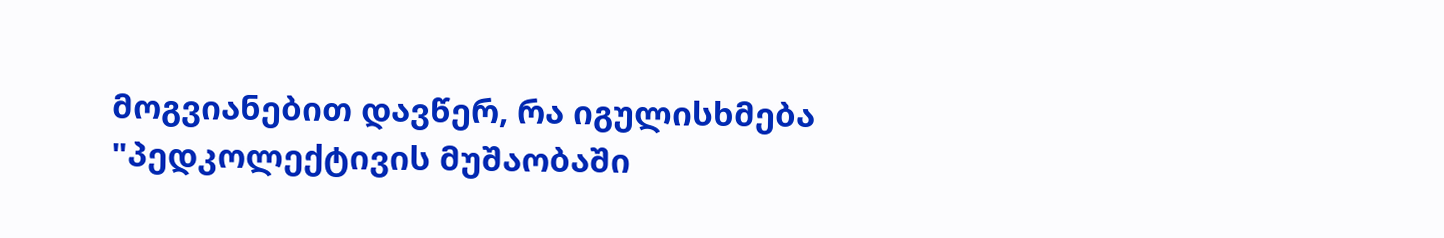მოგვიანებით დავწერ, რა იგულისხმება "პედკოლექტივის მუშაობაში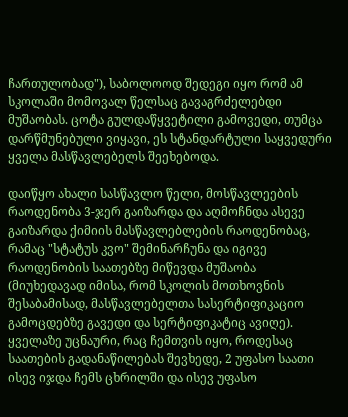ჩართულობად"), საბოლოოდ შედეგი იყო რომ ამ სკოლაში მომოვალ წელსაც გავაგრძელებდი მუშაობას. ცოტა გულდაწყვეტილი გამოვედი, თუმცა დარწმუნებული ვიყავი, ეს სტანდარტული საყვედური ყველა მასწავლებელს შეეხებოდა.

დაიწყო ახალი სასწავლო წელი, მოსწავლეების რაოდენობა 3-ჯერ გაიზარდა და აღმოჩნდა ასევე გაიზარდა ქიმიის მასწავლებლების რაოდენობაც, რამაც "სტატუს კვო" შემინარჩუნა და იგივე რაოდენობის საათებზე მიწევდა მუშაობა (მიუხედავად იმისა, რომ სკოლის მოთხოვნის შესაბამისად, მასწავლებელთა სასერტიფიკაციო გამოცდებზე გავედი და სერტიფიკატიც ავიღე). ყველაზე უცნაური, რაც ჩემთვის იყო, როდესაც საათების გადანაწილებას შევხედე, 2 უფასო საათი ისევ იჯდა ჩემს ცხრილში და ისევ უფასო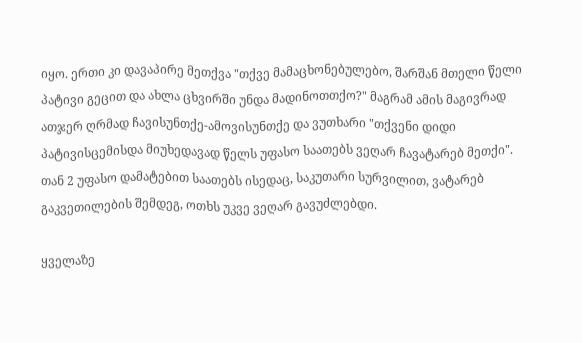იყო. ერთი კი დავაპირე მეთქვა "თქვე მამაცხონებულებო, შარშან მთელი წელი პატივი გეცით და ახლა ცხვირში უნდა მადინოთთქო?" მაგრამ ამის მაგივრად ათჯერ ღრმად ჩავისუნთქე-ამოვისუნთქე და ვუთხარი "თქვენი დიდი პატივისცემისდა მიუხედავად წელს უფასო საათებს ვეღარ ჩავატარებ მეთქი". თან 2 უფასო დამატებით საათებს ისედაც, საკუთარი სურვილით, ვატარებ გაკვეთილების შემდეგ, ოთხს უკვე ვეღარ გავუძლებდი.

ყველაზე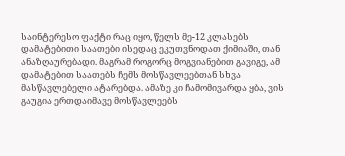საინტერესო ფაქტი რაც იყო, წელს მე-12 კლასებს დამატებითი საათები ისედაც ეკუთვნოდათ ქიმიაში, თან ანაზღაურებადი. მაგრამ როგორც მოგვიანებით გავიგე, ამ დამატებით საათებს ჩემს მოსწავლეებთან სხვა მასწავლებელი ატარებდა. ამაზე კი ჩამომივარდა ყბა, ვის გაუგია ერთდაიმავე მოსწავლეებს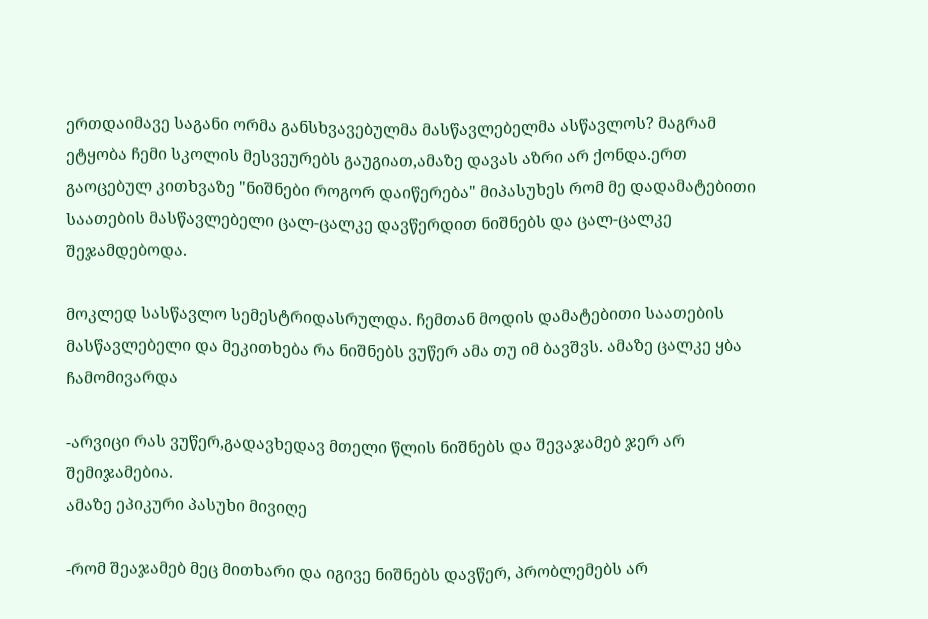ერთდაიმავე საგანი ორმა განსხვავებულმა მასწავლებელმა ასწავლოს? მაგრამ ეტყობა ჩემი სკოლის მესვეურებს გაუგიათ,ამაზე დავას აზრი არ ქონდა.ერთ გაოცებულ კითხვაზე "ნიშნები როგორ დაიწერება" მიპასუხეს რომ მე დადამატებითი საათების მასწავლებელი ცალ-ცალკე დავწერდით ნიშნებს და ცალ-ცალკე შეჯამდებოდა.

მოკლედ სასწავლო სემესტრიდასრულდა. ჩემთან მოდის დამატებითი საათების მასწავლებელი და მეკითხება რა ნიშნებს ვუწერ ამა თუ იმ ბავშვს. ამაზე ცალკე ყბა ჩამომივარდა

-არვიცი რას ვუწერ,გადავხედავ მთელი წლის ნიშნებს და შევაჯამებ ჯერ არ შემიჯამებია.
ამაზე ეპიკური პასუხი მივიღე

-რომ შეაჯამებ მეც მითხარი და იგივე ნიშნებს დავწერ, პრობლემებს არ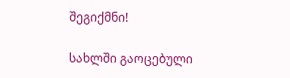შეგიქმნი!

სახლში გაოცებული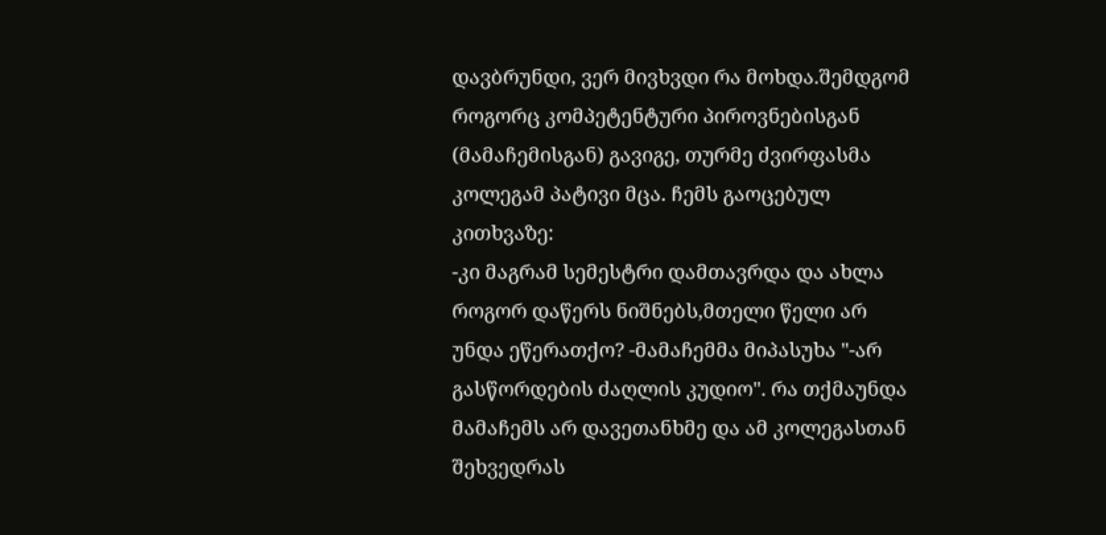დავბრუნდი, ვერ მივხვდი რა მოხდა.შემდგომ როგორც კომპეტენტური პიროვნებისგან (მამაჩემისგან) გავიგე, თურმე ძვირფასმა კოლეგამ პატივი მცა. ჩემს გაოცებულ კითხვაზე:
-კი მაგრამ სემესტრი დამთავრდა და ახლა როგორ დაწერს ნიშნებს,მთელი წელი არ უნდა ეწერათქო? -მამაჩემმა მიპასუხა "-არ გასწორდების ძაღლის კუდიო". რა თქმაუნდა მამაჩემს არ დავეთანხმე და ამ კოლეგასთან შეხვედრას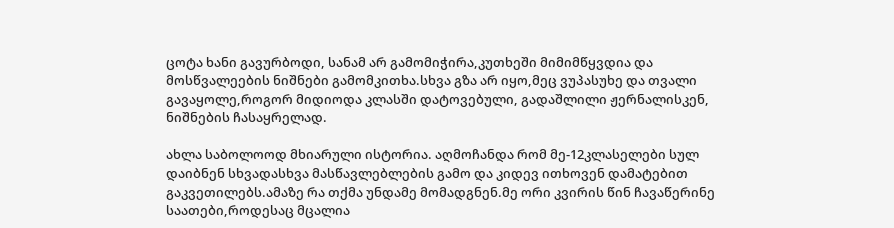ცოტა ხანი გავურბოდი, სანამ არ გამომიჭირა,კუთხეში მიმიმწყვდია და მოსწვალეების ნიშნები გამომკითხა.სხვა გზა არ იყო,მეც ვუპასუხე და თვალი გავაყოლე,როგორ მიდიოდა კლასში დატოვებული, გადაშლილი ჟერნალისკენ, ნიშნების ჩასაყრელად.

ახლა საბოლოოდ მხიარული ისტორია. აღმოჩანდა რომ მე-12კლასელები სულ დაიბნენ სხვადასხვა მასწავლებლების გამო და კიდევ ითხოვენ დამატებით გაკვეთილებს.ამაზე რა თქმა უნდამე მომადგნენ.მე ორი კვირის წინ ჩავაწერინე საათები,როდესაც მცალია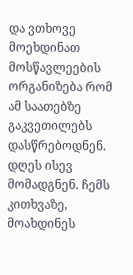და ვთხოვე მოეხდინათ მოსწავლეების ორგანიზება რომ ამ საათებზე გაკვეთილებს დასწრებოდნენ. დღეს ისევ მომადგნენ. ჩემს კითხვაზე, მოახდინეს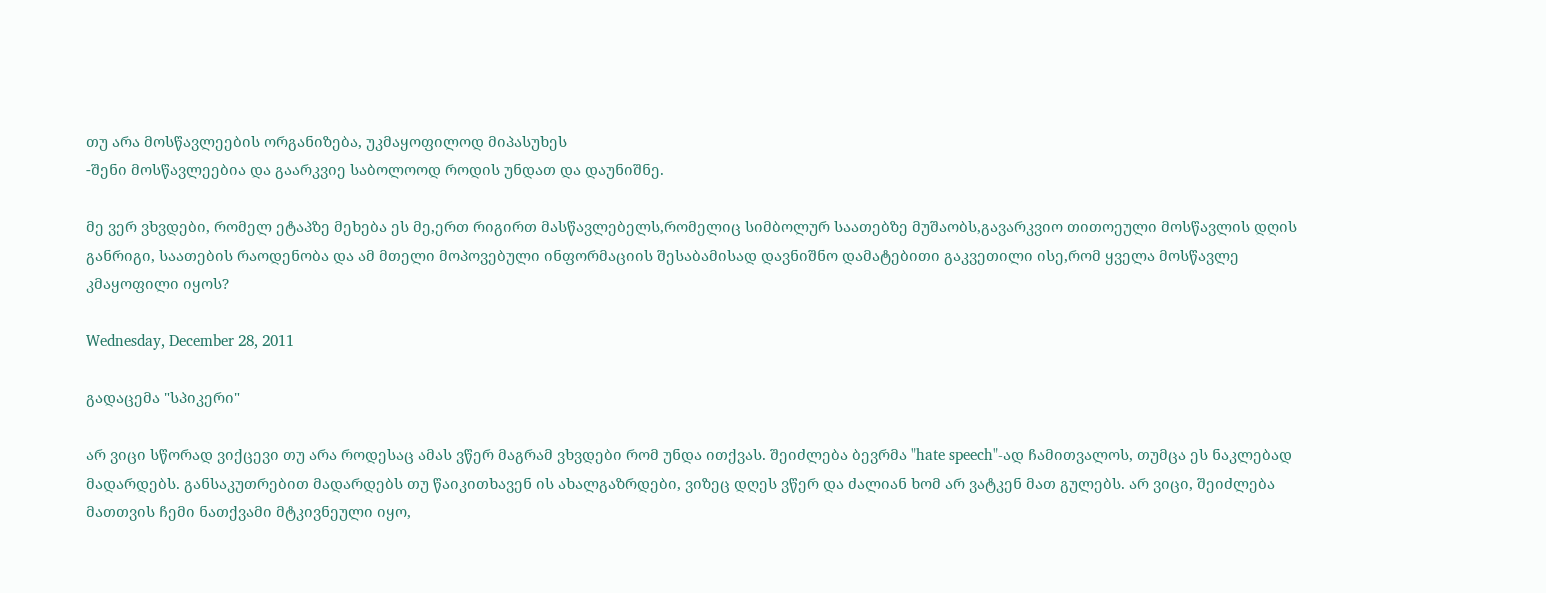თუ არა მოსწავლეების ორგანიზება, უკმაყოფილოდ მიპასუხეს
-შენი მოსწავლეებია და გაარკვიე საბოლოოდ როდის უნდათ და დაუნიშნე.

მე ვერ ვხვდები, რომელ ეტაპზე მეხება ეს მე,ერთ რიგირთ მასწავლებელს,რომელიც სიმბოლურ საათებზე მუშაობს,გავარკვიო თითოეული მოსწავლის დღის განრიგი, საათების რაოდენობა და ამ მთელი მოპოვებული ინფორმაციის შესაბამისად დავნიშნო დამატებითი გაკვეთილი ისე,რომ ყველა მოსწავლე კმაყოფილი იყოს?

Wednesday, December 28, 2011

გადაცემა "სპიკერი"

არ ვიცი სწორად ვიქცევი თუ არა როდესაც ამას ვწერ მაგრამ ვხვდები რომ უნდა ითქვას. შეიძლება ბევრმა "hate speech"-ად ჩამითვალოს, თუმცა ეს ნაკლებად მადარდებს. განსაკუთრებით მადარდებს თუ წაიკითხავენ ის ახალგაზრდები, ვიზეც დღეს ვწერ და ძალიან ხომ არ ვატკენ მათ გულებს. არ ვიცი, შეიძლება მათთვის ჩემი ნათქვამი მტკივნეული იყო,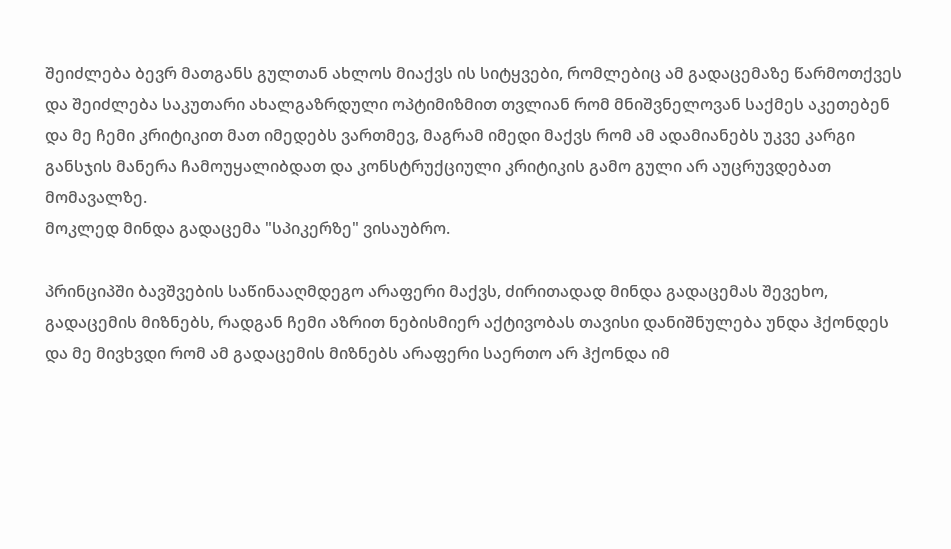შეიძლება ბევრ მათგანს გულთან ახლოს მიაქვს ის სიტყვები, რომლებიც ამ გადაცემაზე წარმოთქვეს და შეიძლება საკუთარი ახალგაზრდული ოპტიმიზმით თვლიან რომ მნიშვნელოვან საქმეს აკეთებენ და მე ჩემი კრიტიკით მათ იმედებს ვართმევ, მაგრამ იმედი მაქვს რომ ამ ადამიანებს უკვე კარგი განსჯის მანერა ჩამოუყალიბდათ და კონსტრუქციული კრიტიკის გამო გული არ აუცრუვდებათ მომავალზე.
მოკლედ მინდა გადაცემა "სპიკერზე" ვისაუბრო.

პრინციპში ბავშვების საწინააღმდეგო არაფერი მაქვს, ძირითადად მინდა გადაცემას შევეხო, გადაცემის მიზნებს, რადგან ჩემი აზრით ნებისმიერ აქტივობას თავისი დანიშნულება უნდა ჰქონდეს და მე მივხვდი რომ ამ გადაცემის მიზნებს არაფერი საერთო არ ჰქონდა იმ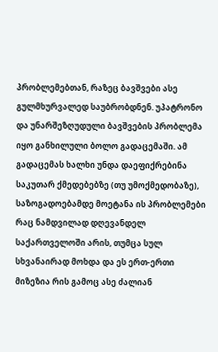პრობლემებთან, რაზეც ბავშვები ასე გულმხურვალედ საუბრობდნენ. უპატრონო და უნარშეზღუდული ბავშვების პრობლემა იყო განხილული ბოლო გადაცემაში. ამ გადაცემას ხალხი უნდა დაეფიქრებინა საკუთარ ქმედებებზე (თუ უმოქმედობაზე), საზოგადოებამდე მოეტანა ის პრობლემები რაც ნამდვილად დღევანდელ საქართველოში არის, თუმცა სულ სხვანაირად მოხდა და ეს ერთ-ერთი მიზეზია რის გამოც ასე ძალიან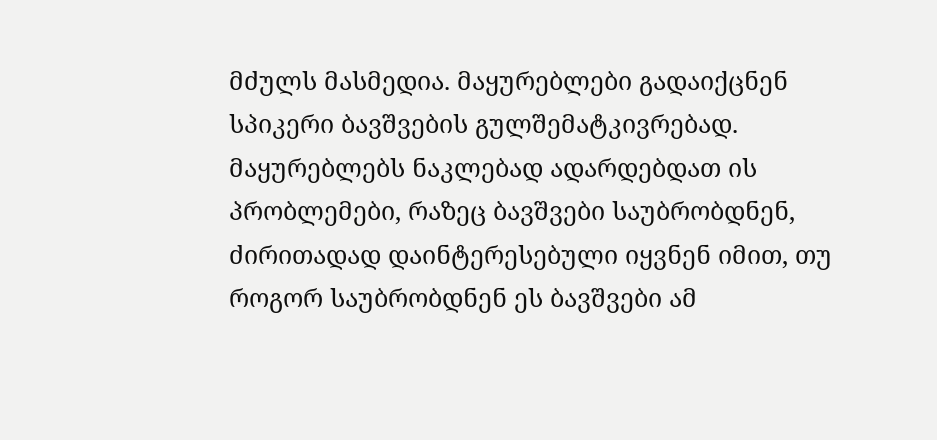მძულს მასმედია. მაყურებლები გადაიქცნენ სპიკერი ბავშვების გულშემატკივრებად. მაყურებლებს ნაკლებად ადარდებდათ ის პრობლემები, რაზეც ბავშვები საუბრობდნენ, ძირითადად დაინტერესებული იყვნენ იმით, თუ როგორ საუბრობდნენ ეს ბავშვები ამ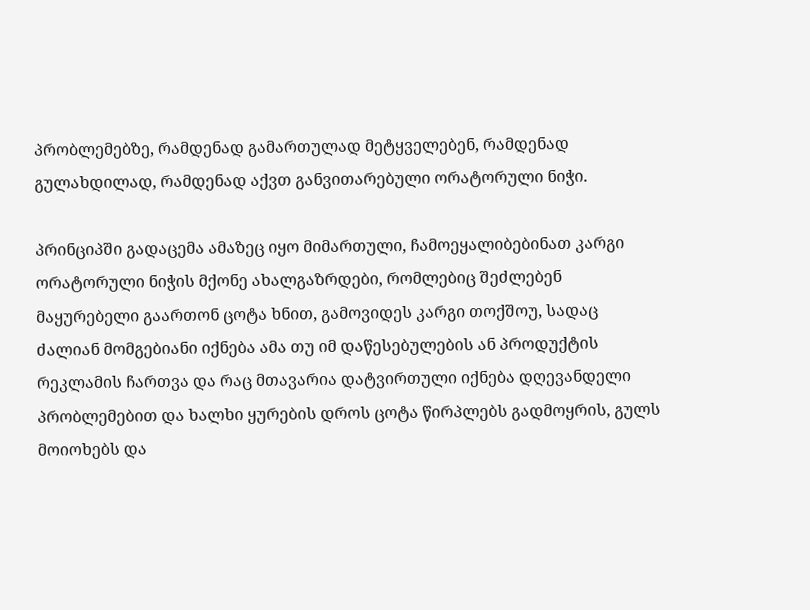პრობლემებზე, რამდენად გამართულად მეტყველებენ, რამდენად გულახდილად, რამდენად აქვთ განვითარებული ორატორული ნიჭი.

პრინციპში გადაცემა ამაზეც იყო მიმართული, ჩამოეყალიბებინათ კარგი ორატორული ნიჭის მქონე ახალგაზრდები, რომლებიც შეძლებენ მაყურებელი გაართონ ცოტა ხნით, გამოვიდეს კარგი თოქშოუ, სადაც ძალიან მომგებიანი იქნება ამა თუ იმ დაწესებულების ან პროდუქტის რეკლამის ჩართვა და რაც მთავარია დატვირთული იქნება დღევანდელი პრობლემებით და ხალხი ყურების დროს ცოტა წირპლებს გადმოყრის, გულს მოიოხებს და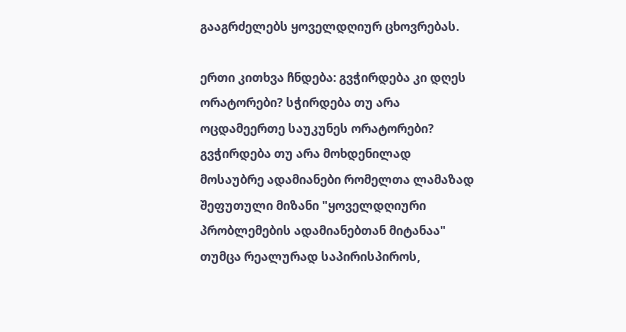გააგრძელებს ყოველდღიურ ცხოვრებას.

ერთი კითხვა ჩნდება: გვჭირდება კი დღეს ორატორები? სჭირდება თუ არა ოცდამეერთე საუკუნეს ორატორები? გვჭირდება თუ არა მოხდენილად მოსაუბრე ადამიანები რომელთა ლამაზად შეფუთული მიზანი "ყოველდღიური პრობლემების ადამიანებთან მიტანაა" თუმცა რეალურად საპირისპიროს,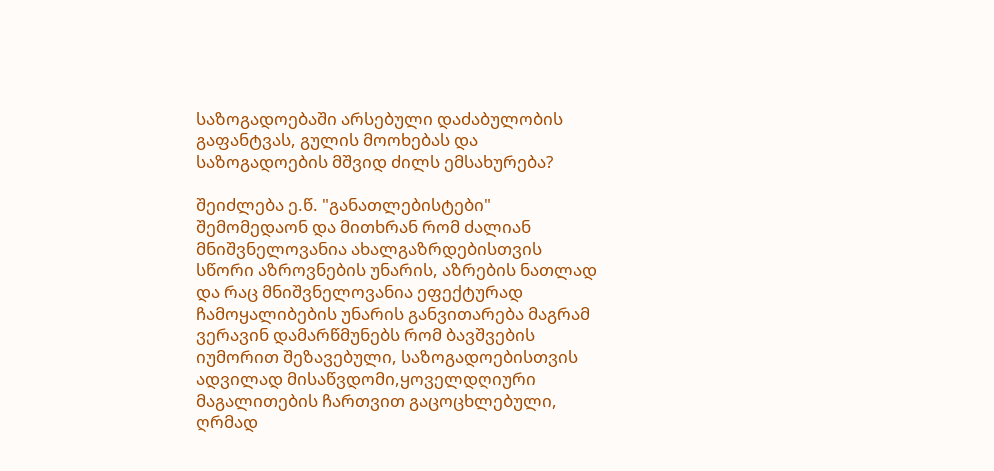საზოგადოებაში არსებული დაძაბულობის გაფანტვას, გულის მოოხებას და საზოგადოების მშვიდ ძილს ემსახურება?

შეიძლება ე.წ. "განათლებისტები" შემომედაონ და მითხრან რომ ძალიან მნიშვნელოვანია ახალგაზრდებისთვის სწორი აზროვნების უნარის, აზრების ნათლად და რაც მნიშვნელოვანია ეფექტურად ჩამოყალიბების უნარის განვითარება მაგრამ ვერავინ დამარწმუნებს რომ ბავშვების იუმორით შეზავებული, საზოგადოებისთვის ადვილად მისაწვდომი,ყოველდღიური მაგალითების ჩართვით გაცოცხლებული, ღრმად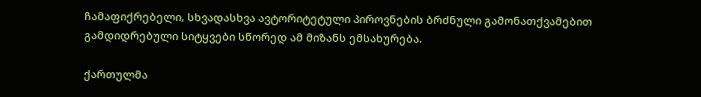ჩამაფიქრებელი, სხვადასხვა ავტორიტეტული პიროვნების ბრძნული გამონათქვამებით გამდიდრებული სიტყვები სწორედ ამ მიზანს ემსახურება.

ქართულმა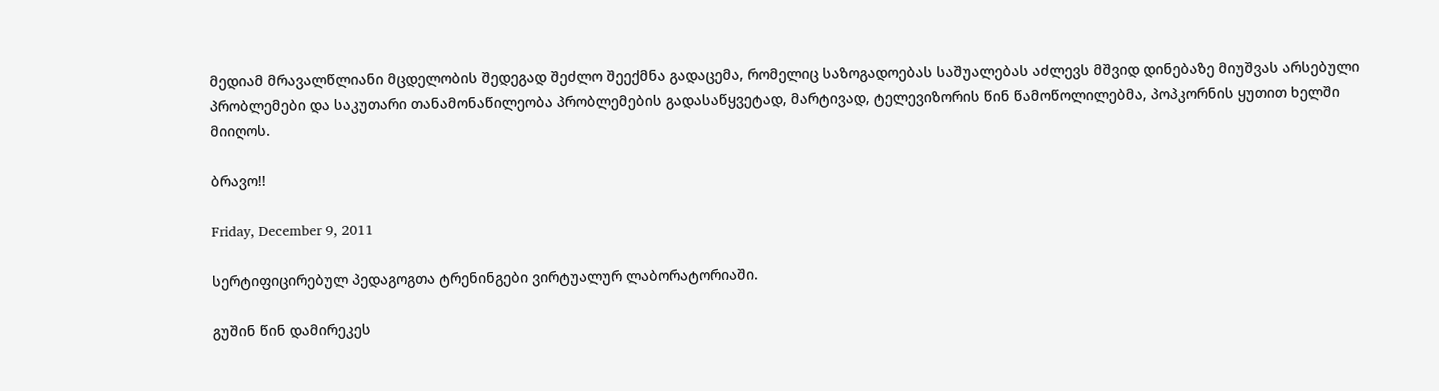მედიამ მრავალწლიანი მცდელობის შედეგად შეძლო შეექმნა გადაცემა, რომელიც საზოგადოებას საშუალებას აძლევს მშვიდ დინებაზე მიუშვას არსებული პრობლემები და საკუთარი თანამონაწილეობა პრობლემების გადასაწყვეტად, მარტივად, ტელევიზორის წინ წამოწოლილებმა, პოპკორნის ყუთით ხელში მიიღოს.

ბრავო!!

Friday, December 9, 2011

სერტიფიცირებულ პედაგოგთა ტრენინგები ვირტუალურ ლაბორატორიაში.

გუშინ წინ დამირეკეს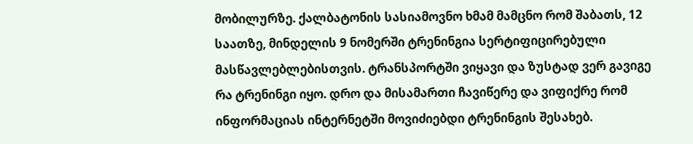მობილურზე. ქალბატონის სასიამოვნო ხმამ მამცნო რომ შაბათს, 12 საათზე, მინდელის 9 ნომერში ტრენინგია სერტიფიცირებული მასწავლებლებისთვის. ტრანსპორტში ვიყავი და ზუსტად ვერ გავიგე რა ტრენინგი იყო. დრო და მისამართი ჩავიწერე და ვიფიქრე რომ ინფორმაციას ინტერნეტში მოვიძიებდი ტრენინგის შესახებ.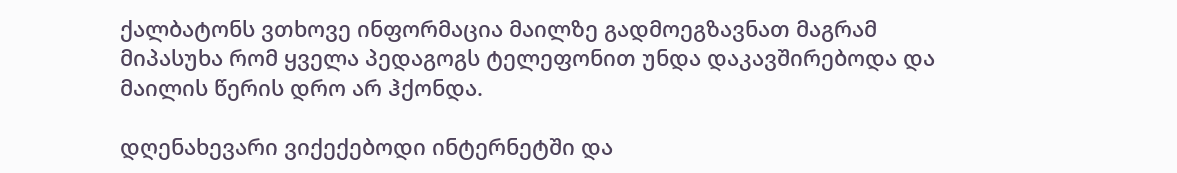ქალბატონს ვთხოვე ინფორმაცია მაილზე გადმოეგზავნათ მაგრამ მიპასუხა რომ ყველა პედაგოგს ტელეფონით უნდა დაკავშირებოდა და მაილის წერის დრო არ ჰქონდა.

დღენახევარი ვიქექებოდი ინტერნეტში და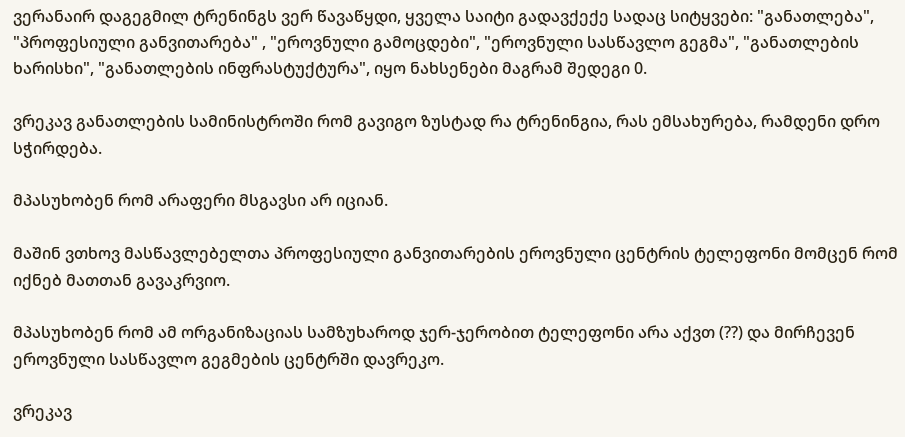ვერანაირ დაგეგმილ ტრენინგს ვერ წავაწყდი, ყველა საიტი გადავქექე სადაც სიტყვები: "განათლება", "პროფესიული განვითარება" , "ეროვნული გამოცდები", "ეროვნული სასწავლო გეგმა", "განათლების ხარისხი", "განათლების ინფრასტუქტურა", იყო ნახსენები მაგრამ შედეგი 0.

ვრეკავ განათლების სამინისტროში რომ გავიგო ზუსტად რა ტრენინგია, რას ემსახურება, რამდენი დრო სჭირდება.

მპასუხობენ რომ არაფერი მსგავსი არ იციან.

მაშინ ვთხოვ მასწავლებელთა პროფესიული განვითარების ეროვნული ცენტრის ტელეფონი მომცენ რომ იქნებ მათთან გავაკრვიო.

მპასუხობენ რომ ამ ორგანიზაციას სამზუხაროდ ჯერ-ჯერობით ტელეფონი არა აქვთ (??) და მირჩევენ ეროვნული სასწავლო გეგმების ცენტრში დავრეკო.

ვრეკავ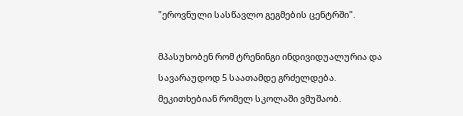"ეროვნული სასწავლო გეგმების ცენტრში".

მპასუხობენ რომ ტრენინგი ინდივიდუალურია და სავარაუდოდ 5 საათამდე გრძელდება. მეკითხებიან რომელ სკოლაში ვმუშაობ.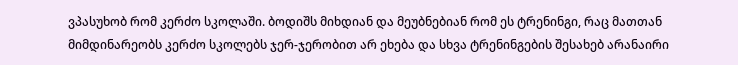ვპასუხობ რომ კერძო სკოლაში. ბოდიშს მიხდიან და მეუბნებიან რომ ეს ტრენინგი, რაც მათთან მიმდინარეობს კერძო სკოლებს ჯერ-ჯერობით არ ეხება და სხვა ტრენინგების შესახებ არანაირი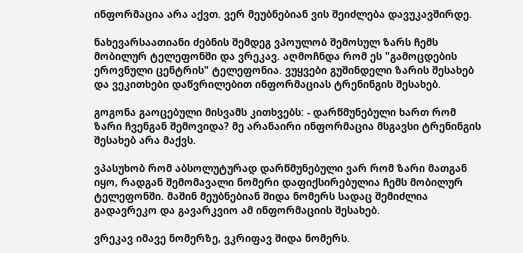ინფორმაცია არა აქვთ. ვერ მეუბნებიან ვის შეიძლება დავუკავშირდე.

ნახევარსაათიანი ძებნის შემდეგ ვპოულობ შემოსულ ზარს ჩემს მობილურ ტელეფონში და ვრეკავ. აღმოჩნდა რომ ეს "გამოცდების ეროვნული ცენტრის" ტელეფონია. ვუყვები გუშინდელი ზარის შესახებ და ვეკითხები დაწვრილებით ინფორმაციას ტრენინგის შესახებ.

გოგონა გაოცებული მისვამს კითხვებს: - დარწმუნებული ხართ რომ ზარი ჩვენგან შემოვიდა? მე არანაირი ინფორმაცია მსგავსი ტრენინგის შესახებ არა მაქვს.

ვპასუხობ რომ აბსოლუტურად დარწმუნებული ვარ რომ ზარი მათგან იყო, რადგან შემომავალი ნომერი დაფიქსირებულია ჩემს მობილურ ტელეფონში. მაშინ მეუბნებიან შიდა ნომერს სადაც შემიძლია გადავრეკო და გავარკვიო ამ ინფორმაციის შესახებ.

ვრეკავ იმავე ნომერზე, ვკრიფავ შიდა ნომერს.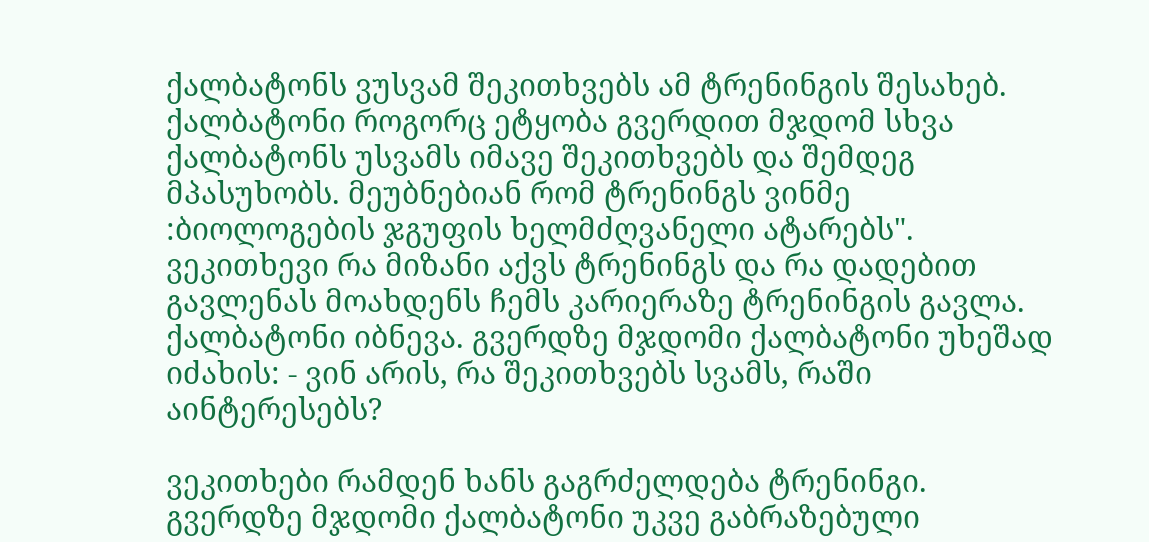ქალბატონს ვუსვამ შეკითხვებს ამ ტრენინგის შესახებ. ქალბატონი როგორც ეტყობა გვერდით მჯდომ სხვა ქალბატონს უსვამს იმავე შეკითხვებს და შემდეგ მპასუხობს. მეუბნებიან რომ ტრენინგს ვინმე :ბიოლოგების ჯგუფის ხელმძღვანელი ატარებს". ვეკითხევი რა მიზანი აქვს ტრენინგს და რა დადებით გავლენას მოახდენს ჩემს კარიერაზე ტრენინგის გავლა. ქალბატონი იბნევა. გვერდზე მჯდომი ქალბატონი უხეშად იძახის: - ვინ არის, რა შეკითხვებს სვამს, რაში აინტერესებს?

ვეკითხები რამდენ ხანს გაგრძელდება ტრენინგი. გვერდზე მჯდომი ქალბატონი უკვე გაბრაზებული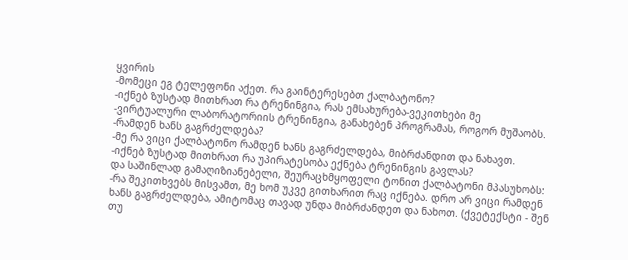ყვირის
-მომეცი ეგ ტელეფონი აქეთ. რა გაინტერესებთ ქალბატონო?
-იქნებ ზუსტად მითხრათ რა ტრენინგია, რას ემსახურება-ვეკითხები მე
-ვირტუალური ლაბორატორიის ტრენინგია, განახებენ პროგრამას, როგორ მუშაობს.
-რამდენ ხანს გაგრძელდება?
-მე რა ვიცი ქალბატონო რამდენ ხანს გაგრძელდება, მიბრძანდით და ნახავთ.
-იქნებ ზუსტად მითხრათ რა უპირატესობა ექნება ტრენინგის გავლას?
და საშინლად გამაღიზიანებელი, შეურაცხმყოფელი ტონით ქალბატონი მპასუხობს:
-რა შეკითხვებს მისვამთ, მე ხომ უკვე გითხარით რაც იქნება. დრო არ ვიცი რამდენ ხანს გაგრძელდება, ამიტომაც თავად უნდა მიბრძანდეთ და ნახოთ. (ქვეტექსტი - შენ თუ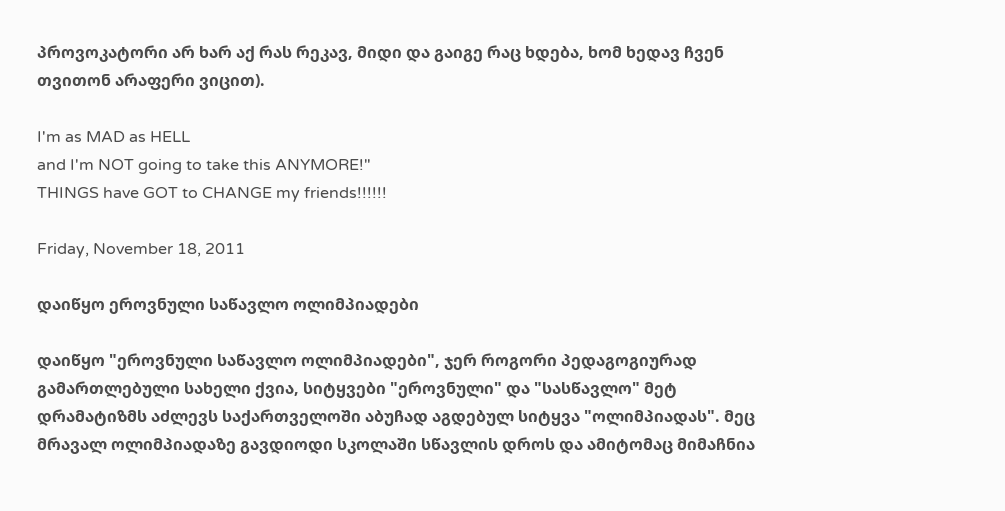პროვოკატორი არ ხარ აქ რას რეკავ, მიდი და გაიგე რაც ხდება, ხომ ხედავ ჩვენ თვითონ არაფერი ვიცით).

I'm as MAD as HELL
and I'm NOT going to take this ANYMORE!"
THINGS have GOT to CHANGE my friends!!!!!!

Friday, November 18, 2011

დაიწყო ეროვნული საწავლო ოლიმპიადები

დაიწყო "ეროვნული საწავლო ოლიმპიადები", ჯერ როგორი პედაგოგიურად გამართლებული სახელი ქვია, სიტყვები "ეროვნული" და "სასწავლო" მეტ დრამატიზმს აძლევს საქართველოში აბუჩად აგდებულ სიტყვა "ოლიმპიადას". მეც მრავალ ოლიმპიადაზე გავდიოდი სკოლაში სწავლის დროს და ამიტომაც მიმაჩნია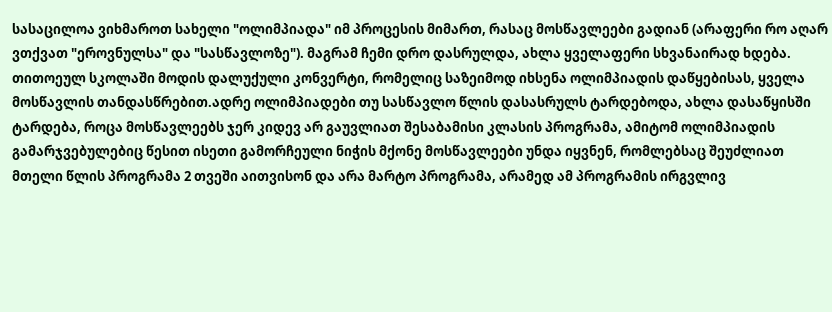სასაცილოა ვიხმაროთ სახელი "ოლიმპიადა" იმ პროცესის მიმართ, რასაც მოსწავლეები გადიან (არაფერი რო აღარ ვთქვათ "ეროვნულსა" და "სასწავლოზე"). მაგრამ ჩემი დრო დასრულდა, ახლა ყველაფერი სხვანაირად ხდება. თითოეულ სკოლაში მოდის დალუქული კონვერტი, რომელიც საზეიმოდ იხსენა ოლიმპიადის დაწყებისას, ყველა მოსწავლის თანდასწრებით.ადრე ოლიმპიადები თუ სასწავლო წლის დასასრულს ტარდებოდა, ახლა დასაწყისში ტარდება, როცა მოსწავლეებს ჯერ კიდევ არ გაუვლიათ შესაბამისი კლასის პროგრამა, ამიტომ ოლიმპიადის გამარჯვებულებიც წესით ისეთი გამორჩეული ნიჭის მქონე მოსწავლეები უნდა იყვნენ, რომლებსაც შეუძლიათ მთელი წლის პროგრამა 2 თვეში აითვისონ და არა მარტო პროგრამა, არამედ ამ პროგრამის ირგვლივ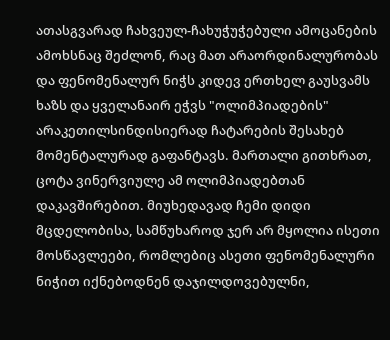ათასგვარად ჩახვეულ-ჩახუჭუჭებული ამოცანების ამოხსნაც შეძლონ, რაც მათ არაორდინალურობას და ფენომენალურ ნიჭს კიდევ ერთხელ გაუსვამს ხაზს და ყველანაირ ეჭვს "ოლიმპიადების" არაკეთილსინდისიერად ჩატარების შესახებ მომენტალურად გაფანტავს. მართალი გითხრათ, ცოტა ვინერვიულე ამ ოლიმპიადებთან დაკავშირებით. მიუხედავად ჩემი დიდი მცდელობისა, სამწუხაროდ ჯერ არ მყოლია ისეთი მოსწავლეები, რომლებიც ასეთი ფენომენალური ნიჭით იქნებოდნენ დაჯილდოვებულნი,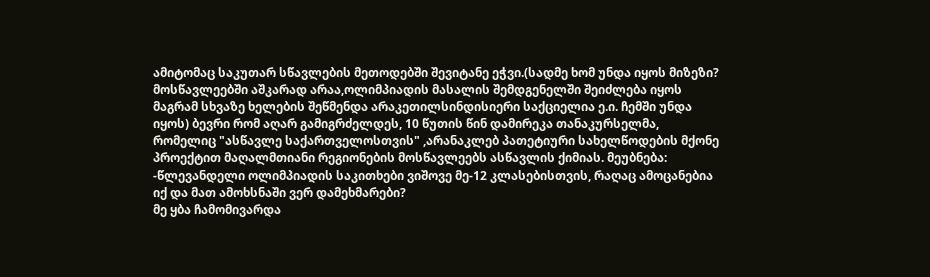ამიტომაც საკუთარ სწავლების მეთოდებში შევიტანე ეჭვი.(სადმე ხომ უნდა იყოს მიზეზი? მოსწავლეებში აშკარად არაა,ოლიმპიადის მასალის შემდგენელში შეიძლება იყოს მაგრამ სხვაზე ხელების შეწმენდა არაკეთილსინდისიერი საქციელია ე.ი. ჩემში უნდა იყოს) ბევრი რომ აღარ გამიგრძელდეს, 10 წუთის წინ დამირეკა თანაკურსელმა, რომელიც "ასწავლე საქართველოსთვის" ,არანაკლებ პათეტიური სახელწოდების მქონე პროექტით მაღალმთიანი რეგიონების მოსწავლეებს ასწავლის ქიმიას. მეუბნება:
-წლევანდელი ოლიმპიადის საკითხები ვიშოვე მე-12 კლასებისთვის, რაღაც ამოცანებია იქ და მათ ამოხსნაში ვერ დამეხმარები?
მე ყბა ჩამომივარდა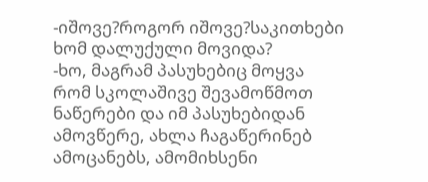-იშოვე?როგორ იშოვე?საკითხები ხომ დალუქული მოვიდა?
-ხო, მაგრამ პასუხებიც მოყვა რომ სკოლაშივე შევამოწმოთ ნაწერები და იმ პასუხებიდან ამოვწერე, ახლა ჩაგაწერინებ ამოცანებს, ამომიხსენი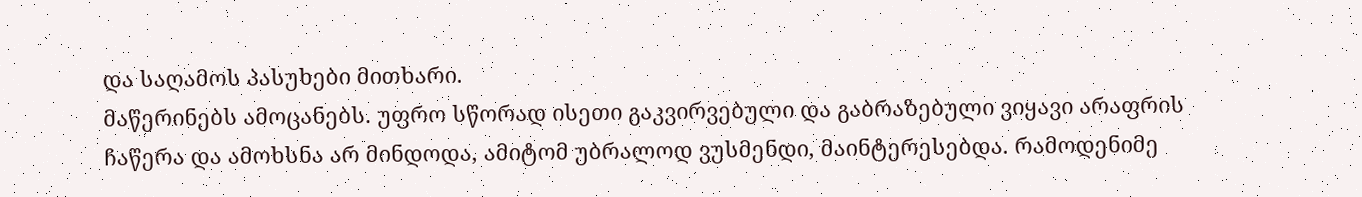და საღამოს პასუხები მითხარი.
მაწერინებს ამოცანებს. უფრო სწორად ისეთი გაკვირვებული და გაბრაზებული ვიყავი არაფრის ჩაწერა და ამოხსნა არ მინდოდა, ამიტომ უბრალოდ ვუსმენდი, მაინტერესებდა. რამოდენიმე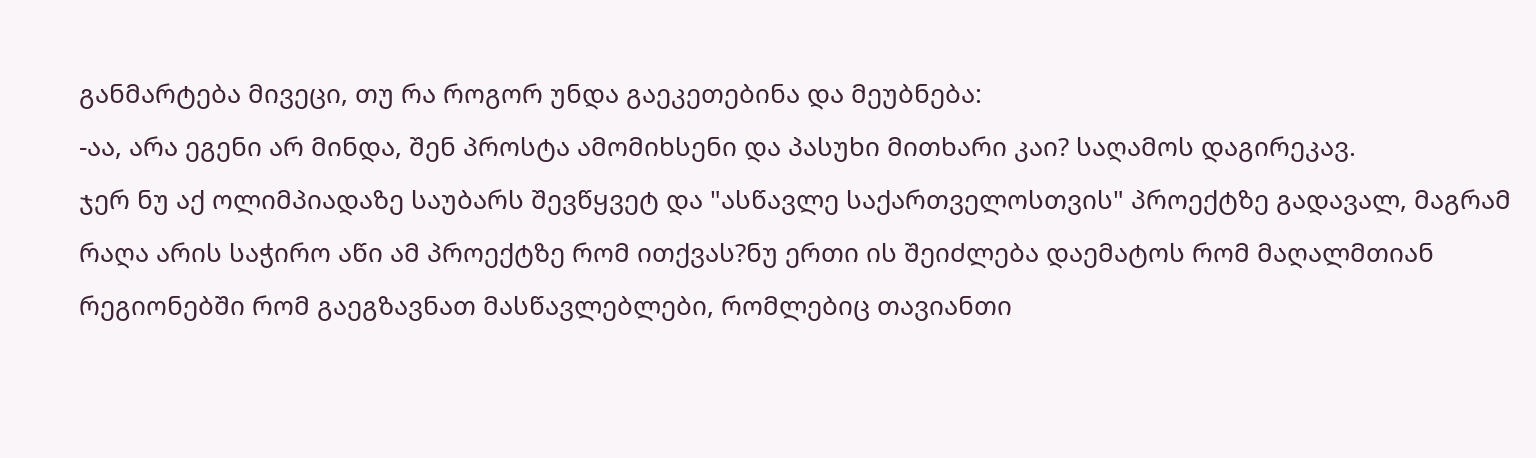განმარტება მივეცი, თუ რა როგორ უნდა გაეკეთებინა და მეუბნება:
-აა, არა ეგენი არ მინდა, შენ პროსტა ამომიხსენი და პასუხი მითხარი კაი? საღამოს დაგირეკავ.
ჯერ ნუ აქ ოლიმპიადაზე საუბარს შევწყვეტ და "ასწავლე საქართველოსთვის" პროექტზე გადავალ, მაგრამ რაღა არის საჭირო აწი ამ პროექტზე რომ ითქვას?ნუ ერთი ის შეიძლება დაემატოს რომ მაღალმთიან რეგიონებში რომ გაეგზავნათ მასწავლებლები, რომლებიც თავიანთი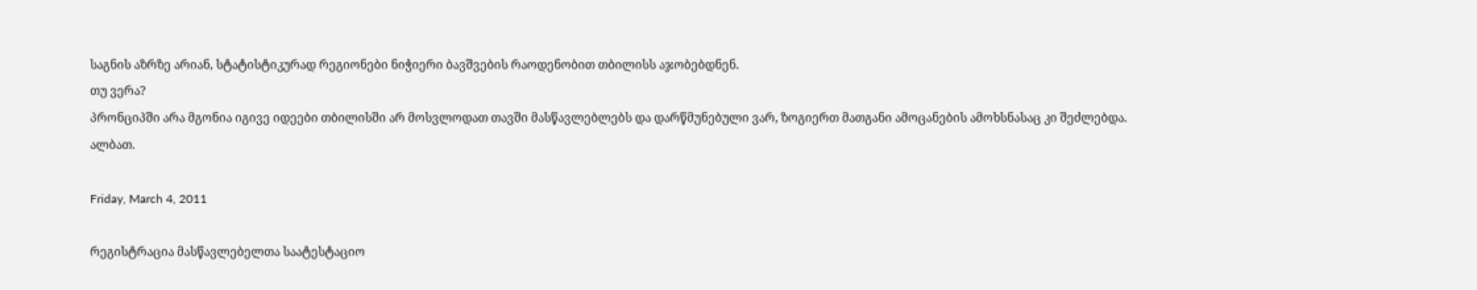საგნის აზრზე არიან, სტატისტიკურად რეგიონები ნიჭიერი ბავშვების რაოდენობით თბილისს აჯობებდნენ.
თუ ვერა?
პრონციპში არა მგონია იგივე იდეები თბილისში არ მოსვლოდათ თავში მასწავლებლებს და დარწმუნებული ვარ, ზოგიერთ მათგანი ამოცანების ამოხსნასაც კი შეძლებდა. ალბათ.

Friday, March 4, 2011

რეგისტრაცია მასწავლებელთა საატესტაციო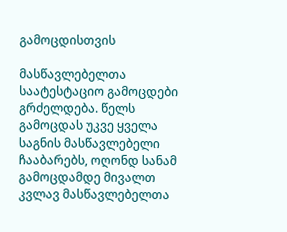გამოცდისთვის

მასწავლებელთა საატესტაციო გამოცდები გრძელდება. წელს გამოცდას უკვე ყველა საგნის მასწავლებელი ჩააბარებს, ოღონდ სანამ გამოცდამდე მივალთ კვლავ მასწავლებელთა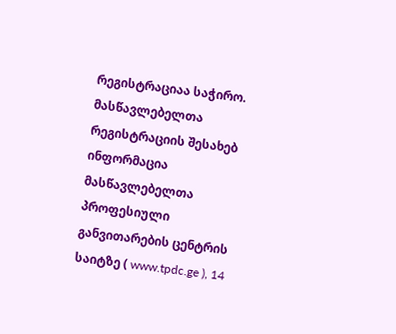რეგისტრაციაა საჭირო.
მასწავლებელთა რეგისტრაციის შესახებ ინფორმაცია მასწავლებელთა პროფესიული განვითარების ცენტრის საიტზე ( www.tpdc.ge ), 14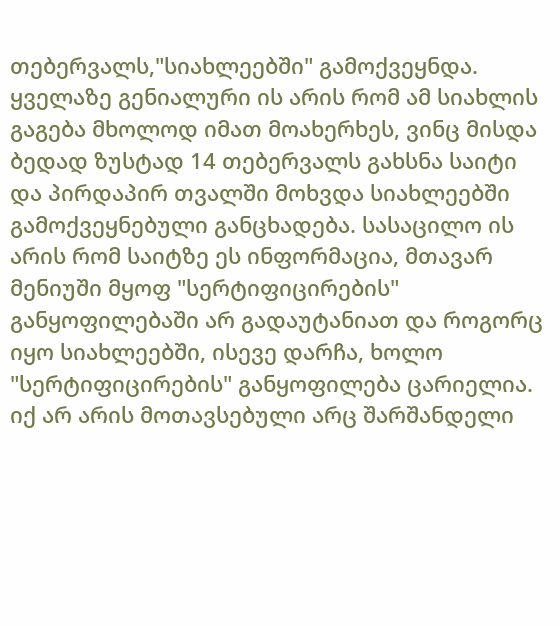თებერვალს,"სიახლეებში" გამოქვეყნდა. ყველაზე გენიალური ის არის რომ ამ სიახლის გაგება მხოლოდ იმათ მოახერხეს, ვინც მისდა ბედად ზუსტად 14 თებერვალს გახსნა საიტი და პირდაპირ თვალში მოხვდა სიახლეებში გამოქვეყნებული განცხადება. სასაცილო ის არის რომ საიტზე ეს ინფორმაცია, მთავარ მენიუში მყოფ "სერტიფიცირების" განყოფილებაში არ გადაუტანიათ და როგორც იყო სიახლეებში, ისევე დარჩა, ხოლო "სერტიფიცირების" განყოფილება ცარიელია. იქ არ არის მოთავსებული არც შარშანდელი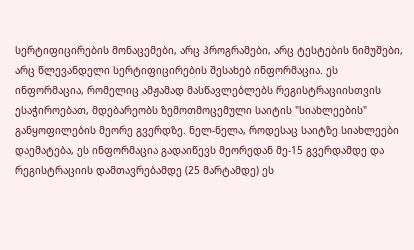სერტიფიცირების მონაცემები, არც პროგრამები, არც ტესტების ნიმუშები, არც წლევანდელი სერტიფიცირების შესახებ ინფორმაცია. ეს ინფორმაცია, რომელიც ამჟამად მასწავლებლებს რეგისტრაციისთვის ესაჭიროებათ, მდებარეობს ზემოთმოცემული საიტის "სიახლეების" განყოფილების მეორე გვერდზე. ნელ-ნელა, როდესაც საიტზე სიახლეები დაემატება, ეს ინფორმაცია გადაიწევს მეორედან მე-15 გვერდამდე და რეგისტრაციის დამთავრებამდე (25 მარტამდე) ეს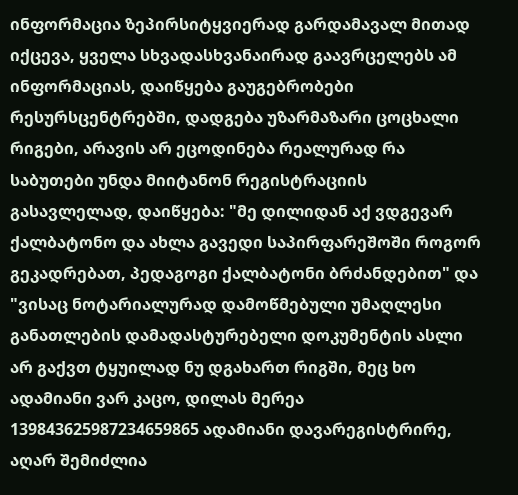ინფორმაცია ზეპირსიტყვიერად გარდამავალ მითად იქცევა, ყველა სხვადასხვანაირად გაავრცელებს ამ ინფორმაციას, დაიწყება გაუგებრობები რესურსცენტრებში, დადგება უზარმაზარი ცოცხალი რიგები, არავის არ ეცოდინება რეალურად რა საბუთები უნდა მიიტანონ რეგისტრაციის გასავლელად, დაიწყება: "მე დილიდან აქ ვდგევარ ქალბატონო და ახლა გავედი საპირფარეშოში როგორ გეკადრებათ, პედაგოგი ქალბატონი ბრძანდებით" და "ვისაც ნოტარიალურად დამოწმებული უმაღლესი განათლების დამადასტურებელი დოკუმენტის ასლი არ გაქვთ ტყუილად ნუ დგახართ რიგში, მეც ხო ადამიანი ვარ კაცო, დილას მერეა 139843625987234659865 ადამიანი დავარეგისტრირე, აღარ შემიძლია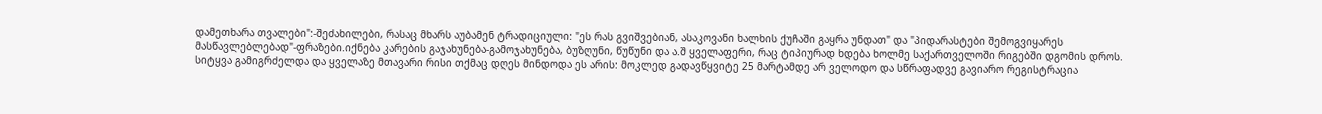დამეთხარა თვალები":-შეძახილები, რასაც მხარს აუბამენ ტრადიციული: "ეს რას გვიშვებიან, ასაკოვანი ხალხის ქუჩაში გაყრა უნდათ" და "პიდარასტები შემოგვიყარეს მასწავლებლებად"-ფრაზები.იქნება კარების გაჯახუნება-გამოჯახუნება, ბუზღუნი, წუწუნი და ა.შ ყველაფერი, რაც ტიპიურად ხდება ხოლმე საქართველოში რიგებში დგომის დროს.
სიტყვა გამიგრძელდა და ყველაზე მთავარი რისი თქმაც დღეს მინდოდა ეს არის: მოკლედ გადავწყვიტე 25 მარტამდე არ ველოდო და სწრაფადვე გავიარო რეგისტრაცია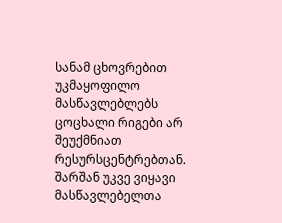სანამ ცხოვრებით უკმაყოფილო მასწავლებლებს ცოცხალი რიგები არ შეუქმნიათ რესურსცენტრებთან. შარშან უკვე ვიყავი მასწავლებელთა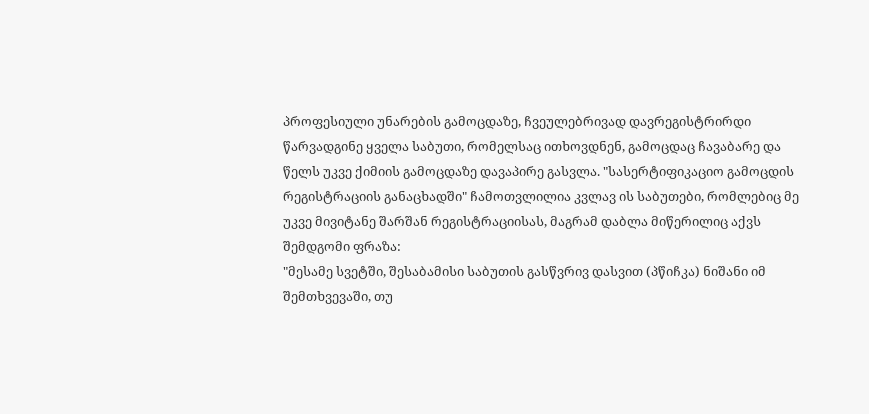პროფესიული უნარების გამოცდაზე, ჩვეულებრივად დავრეგისტრირდი წარვადგინე ყველა საბუთი, რომელსაც ითხოვდნენ, გამოცდაც ჩავაბარე და წელს უკვე ქიმიის გამოცდაზე დავაპირე გასვლა. "სასერტიფიკაციო გამოცდის რეგისტრაციის განაცხადში" ჩამოთვლილია კვლავ ის საბუთები, რომლებიც მე უკვე მივიტანე შარშან რეგისტრაციისას, მაგრამ დაბლა მიწერილიც აქვს შემდგომი ფრაზა:
"მესამე სვეტში, შესაბამისი საბუთის გასწვრივ დასვით (პწიჩკა) ნიშანი იმ შემთხვევაში, თუ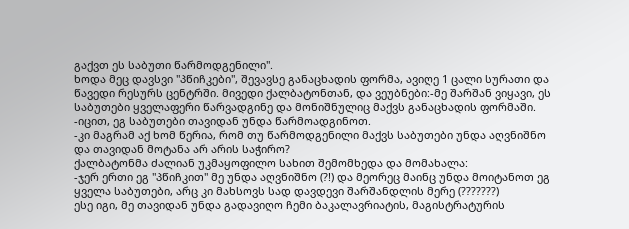გაქვთ ეს საბუთი წარმოდგენილი".
ხოდა მეც დავსვი "პწიჩკები", შევავსე განაცხადის ფორმა, ავიღე 1 ცალი სურათი და წავედი რესურს ცენტრში. მივედი ქალბატონთან, და ვეუბნები:-მე შარშან ვიყავი, ეს საბუთები ყველაფერი წარვადგინე და მონიშნულიც მაქვს განაცხადის ფორმაში.
-იცით, ეგ საბუთები თავიდან უნდა წარმოადგინოთ.
-კი მაგრამ აქ ხომ წერია, რომ თუ წარმოდგენილი მაქვს საბუთები უნდა აღვნიშნო და თავიდან მოტანა არ არის საჭირო?
ქალბატონმა ძალიან უკმაყოფილო სახით შემომხედა და მომახალა:
-ჯერ ერთი ეგ "პწიჩკით" მე უნდა აღვნიშნო (?!) და მეორეც მაინც უნდა მოიტანოთ ეგ ყველა საბუთები, არც კი მახსოვს სად დავდევი შარშანდლის მერე (???????)
ესე იგი, მე თავიდან უნდა გადავიღო ჩემი ბაკალავრიატის, მაგისტრატურის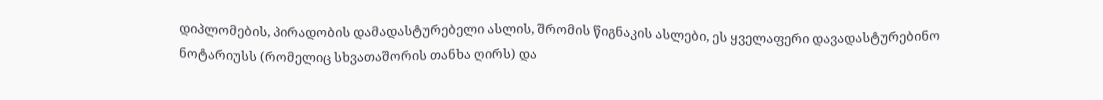დიპლომების, პირადობის დამადასტურებელი ასლის, შრომის წიგნაკის ასლები, ეს ყველაფერი დავადასტურებინო ნოტარიუსს (რომელიც სხვათაშორის თანხა ღირს) და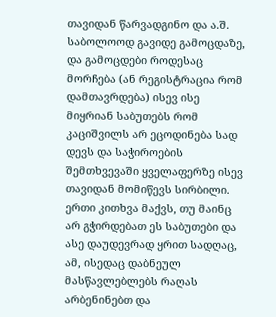თავიდან წარვადგინო და ა.შ. საბოლოოდ გავიდე გამოცდაზე, და გამოცდები როდესაც მორჩება (ან რეგისტრაცია რომ დამთავრდება) ისევ ისე მიყრიან საბუთებს რომ კაციშვილს არ ეცოდინება სად დევს და საჭიროების შემთხვევაში ყველაფერზე ისევ თავიდან მომიწევს სირბილი. ერთი კითხვა მაქვს, თუ მაინც არ გჭირდებათ ეს საბუთები და ასე დაუდევრად ყრით სადღაც, ამ, ისედაც დაბნეულ მასწავლებლებს რაღას არბენინებთ და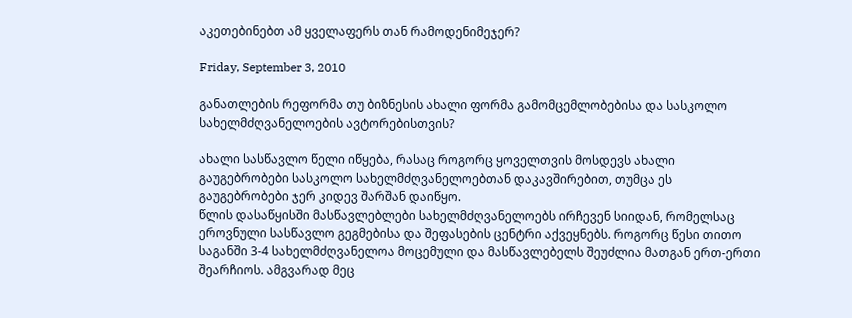აკეთებინებთ ამ ყველაფერს თან რამოდენიმეჯერ?

Friday, September 3, 2010

განათლების რეფორმა თუ ბიზნესის ახალი ფორმა გამომცემლობებისა და სასკოლო სახელმძღვანელოების ავტორებისთვის?

ახალი სასწავლო წელი იწყება, რასაც როგორც ყოველთვის მოსდევს ახალი გაუგებრობები სასკოლო სახელმძღვანელოებთან დაკავშირებით, თუმცა ეს გაუგებრობები ჯერ კიდევ შარშან დაიწყო.
წლის დასაწყისში მასწავლებლები სახელმძღვანელოებს ირჩევენ სიიდან, რომელსაც ეროვნული სასწავლო გეგმებისა და შეფასების ცენტრი აქვეყნებს. როგორც წესი თითო საგანში 3-4 სახელმძღვანელოა მოცემული და მასწავლებელს შეუძლია მათგან ერთ-ერთი შეარჩიოს. ამგვარად მეც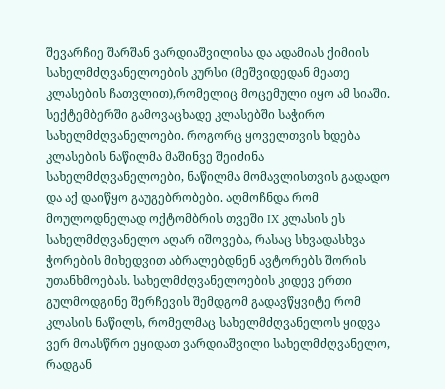შევარჩიე შარშან ვარდიაშვილისა და ადამიას ქიმიის სახელმძღვანელოების კურსი (მეშვიდედან მეათე კლასების ჩათვლით),რომელიც მოცემული იყო ამ სიაში. სექტემბერში გამოვაცხადე კლასებში საჭირო სახელმძღვანელოები. როგორც ყოველთვის ხდება კლასების ნაწილმა მაშინვე შეიძინა სახელმძღვანელოები, ნაწილმა მომავლისთვის გადადო და აქ დაიწყო გაუგებრობები. აღმოჩნდა რომ მოულოდნელად ოქტომბრის თვეში IX კლასის ეს სახელმძღვანელო აღარ იშოვება, რასაც სხვადასხვა ჭორების მიხედვით აბრალებდნენ ავტორებს შორის უთანხმოებას. სახელმძღვანელოების კიდევ ერთი გულმოდგინე შერჩევის შემდგომ გადავწყვიტე რომ კლასის ნაწილს, რომელმაც სახელმძღვანელოს ყიდვა ვერ მოასწრო ეყიდათ ვარდიაშვილი სახელმძღვანელო, რადგან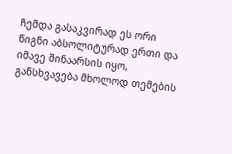ჩემდა გასაკვირად ეს ორი წიგნი აბსოლიტურად ერთი და იმავე შინაარსის იყო, განსხვავება მხოლოდ თემების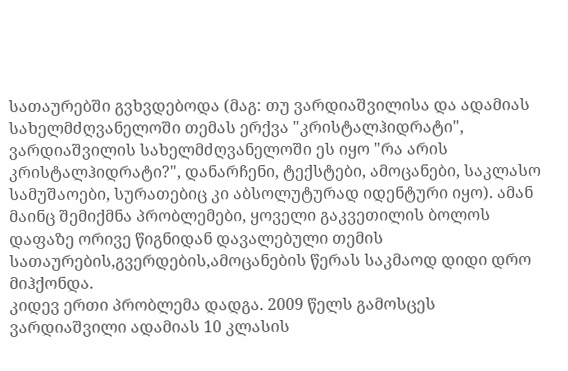სათაურებში გვხვდებოდა (მაგ: თუ ვარდიაშვილისა და ადამიას სახელმძღვანელოში თემას ერქვა "კრისტალჰიდრატი", ვარდიაშვილის სახელმძღვანელოში ეს იყო "რა არის კრისტალჰიდრატი?", დანარჩენი, ტექსტები, ამოცანები, საკლასო სამუშაოები, სურათებიც კი აბსოლუტურად იდენტური იყო). ამან მაინც შემიქმნა პრობლემები, ყოველი გაკვეთილის ბოლოს დაფაზე ორივე წიგნიდან დავალებული თემის სათაურების,გვერდების,ამოცანების წერას საკმაოდ დიდი დრო მიჰქონდა.
კიდევ ერთი პრობლემა დადგა. 2009 წელს გამოსცეს ვარდიაშვილი ადამიას 10 კლასის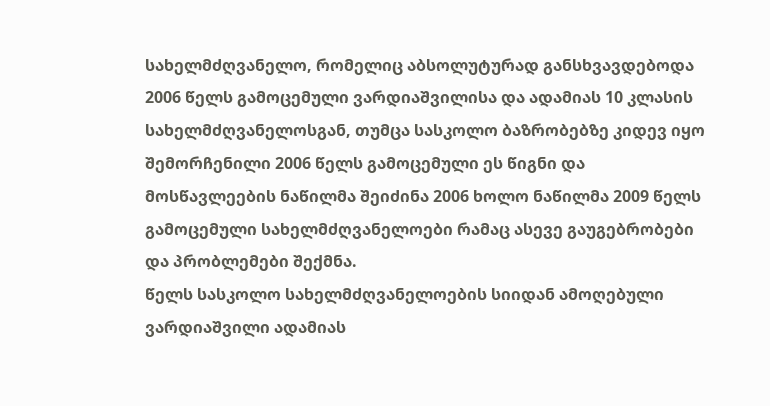სახელმძღვანელო, რომელიც აბსოლუტურად განსხვავდებოდა 2006 წელს გამოცემული ვარდიაშვილისა და ადამიას 10 კლასის სახელმძღვანელოსგან, თუმცა სასკოლო ბაზრობებზე კიდევ იყო შემორჩენილი 2006 წელს გამოცემული ეს წიგნი და მოსწავლეების ნაწილმა შეიძინა 2006 ხოლო ნაწილმა 2009 წელს გამოცემული სახელმძღვანელოები რამაც ასევე გაუგებრობები და პრობლემები შექმნა.
წელს სასკოლო სახელმძღვანელოების სიიდან ამოღებული ვარდიაშვილი ადამიას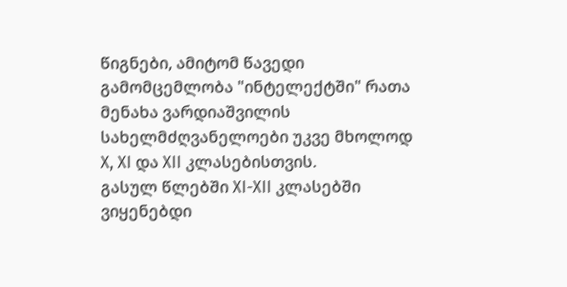წიგნები, ამიტომ წავედი გამომცემლობა "ინტელექტში" რათა მენახა ვარდიაშვილის სახელმძღვანელოები უკვე მხოლოდ X, XI და XII კლასებისთვის.
გასულ წლებში XI-XII კლასებში ვიყენებდი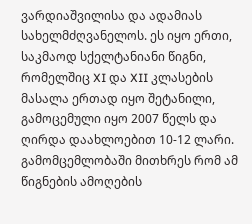ვარდიაშვილისა და ადამიას სახელმძღვანელოს. ეს იყო ერთი, საკმაოდ სქელტანიანი წიგნი, რომელშიც XI და XII კლასების მასალა ერთად იყო შეტანილი, გამოცემული იყო 2007 წელს და ღირდა დაახლოებით 10-12 ლარი.
გამომცემლობაში მითხრეს რომ ამ წიგნების ამოღების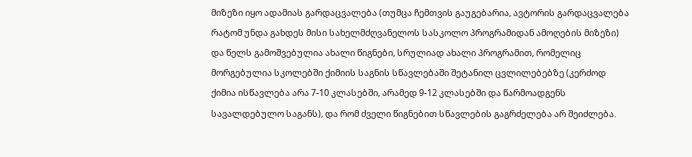მიზეზი იყო ადამიას გარდაცვალება (თუმცა ჩემთვის გაუგებარია, ავტორის გარდაცვალება რატომ უნდა გახდეს მისი სახელმძღვანელოს სასკოლო პროგრამიდან ამოღების მიზეზი) და წელს გამოშვებულია ახალი წიგნები, სრულიად ახალი პროგრამით, რომელიც მორგებულია სკოლებში ქიმიის საგნის სწავლებაში შეტანილ ცვლილებებზე (კერძოდ ქიმია ისწავლება არა 7-10 კლასებში, არამედ 9-12 კლასებში და წარმოადგენს სავალდებულო საგანს), და რომ ძველი წიგნებით სწავლების გაგრძელება არ შეიძლება.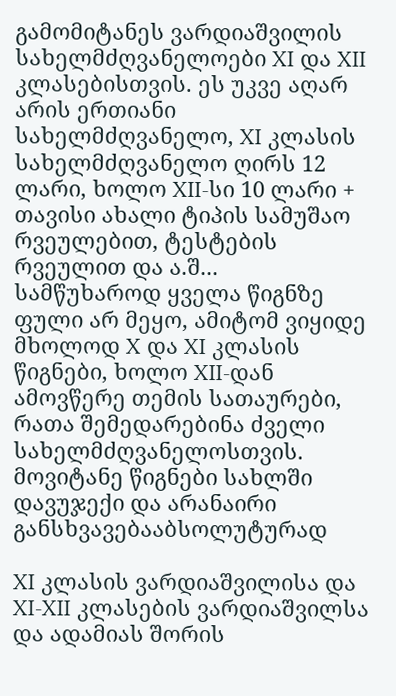გამომიტანეს ვარდიაშვილის სახელმძღვანელოები XI და XII კლასებისთვის. ეს უკვე აღარ არის ერთიანი სახელმძღვანელო, XI კლასის სახელმძღვანელო ღირს 12 ლარი, ხოლო XII-სი 10 ლარი + თავისი ახალი ტიპის სამუშაო რვეულებით, ტესტების რვეულით და ა.შ...
სამწუხაროდ ყველა წიგნზე ფული არ მეყო, ამიტომ ვიყიდე მხოლოდ X და XI კლასის წიგნები, ხოლო XII-დან ამოვწერე თემის სათაურები, რათა შემედარებინა ძველი სახელმძღვანელოსთვის.
მოვიტანე წიგნები სახლში დავუჯექი და არანაირი განსხვავებააბსოლუტურად

XI კლასის ვარდიაშვილისა და XI-XII კლასების ვარდიაშვილსა და ადამიას შორის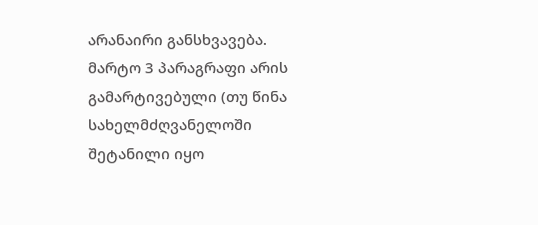არანაირი განსხვავება. მარტო 3 პარაგრაფი არის გამარტივებული (თუ წინა სახელმძღვანელოში შეტანილი იყო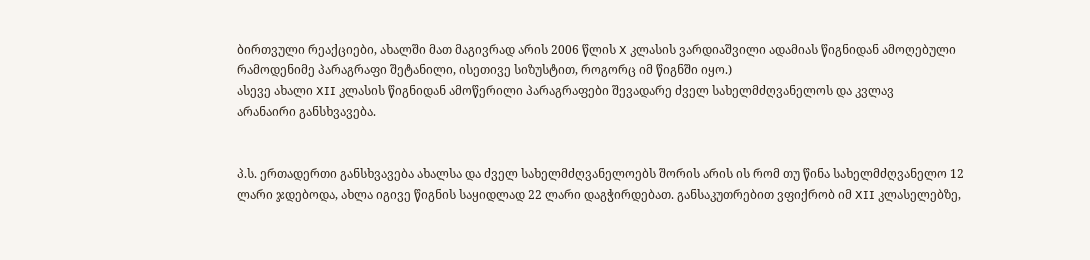ბირთვული რეაქციები, ახალში მათ მაგივრად არის 2006 წლის X კლასის ვარდიაშვილი ადამიას წიგნიდან ამოღებული რამოდენიმე პარაგრაფი შეტანილი, ისეთივე სიზუსტით, როგორც იმ წიგნში იყო.)
ასევე ახალი XII კლასის წიგნიდან ამოწერილი პარაგრაფები შევადარე ძველ სახელმძღვანელოს და კვლავ
არანაირი განსხვავება.


პ.ს. ერთადერთი განსხვავება ახალსა და ძველ სახელმძღვანელოებს შორის არის ის რომ თუ წინა სახელმძღვანელო 12 ლარი ჯდებოდა, ახლა იგივე წიგნის საყიდლად 22 ლარი დაგჭირდებათ. განსაკუთრებით ვფიქრობ იმ XII კლასელებზე,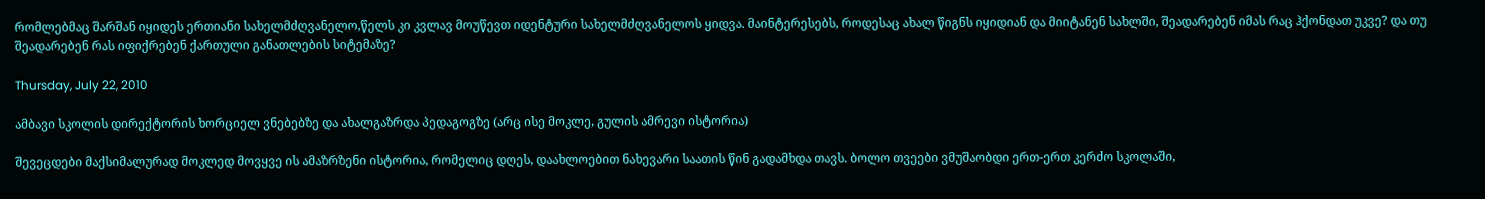რომლებმაც შარშან იყიდეს ერთიანი სახელმძღვანელო,წელს კი კვლავ მოუწევთ იდენტური სახელმძღვანელოს ყიდვა. მაინტერესებს, როდესაც ახალ წიგნს იყიდიან და მიიტანენ სახლში, შეადარებენ იმას რაც ჰქონდათ უკვე? და თუ შეადარებენ რას იფიქრებენ ქართული განათლების სიტემაზე?

Thursday, July 22, 2010

ამბავი სკოლის დირექტორის ხორციელ ვნებებზე და ახალგაზრდა პედაგოგზე (არც ისე მოკლე, გულის ამრევი ისტორია)

შევეცდები მაქსიმალურად მოკლედ მოვყვე ის ამაზრზენი ისტორია, რომელიც დღეს, დაახლოებით ნახევარი საათის წინ გადამხდა თავს. ბოლო თვეები ვმუშაობდი ერთ-ერთ კერძო სკოლაში,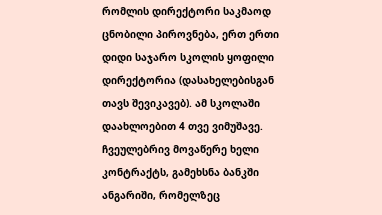რომლის დირექტორი საკმაოდ ცნობილი პიროვნება, ერთ ერთი დიდი საჯარო სკოლის ყოფილი დირექტორია (დასახელებისგან თავს შევიკავებ). ამ სკოლაში დაახლოებით 4 თვე ვიმუშავე. ჩვეულებრივ მოვაწერე ხელი კონტრაქტს, გამეხსნა ბანკში ანგარიში, რომელზეც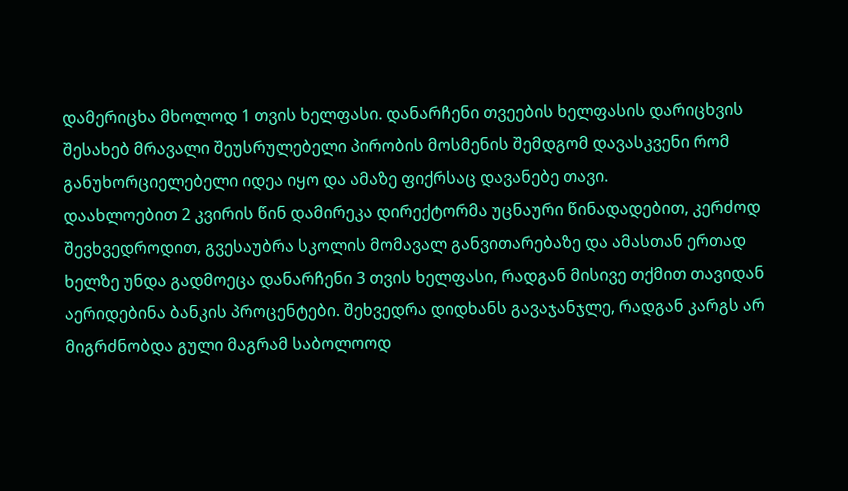დამერიცხა მხოლოდ 1 თვის ხელფასი. დანარჩენი თვეების ხელფასის დარიცხვის შესახებ მრავალი შეუსრულებელი პირობის მოსმენის შემდგომ დავასკვენი რომ განუხორციელებელი იდეა იყო და ამაზე ფიქრსაც დავანებე თავი.
დაახლოებით 2 კვირის წინ დამირეკა დირექტორმა უცნაური წინადადებით, კერძოდ შევხვედროდით, გვესაუბრა სკოლის მომავალ განვითარებაზე და ამასთან ერთად ხელზე უნდა გადმოეცა დანარჩენი 3 თვის ხელფასი, რადგან მისივე თქმით თავიდან აერიდებინა ბანკის პროცენტები. შეხვედრა დიდხანს გავაჯანჯლე, რადგან კარგს არ მიგრძნობდა გული მაგრამ საბოლოოდ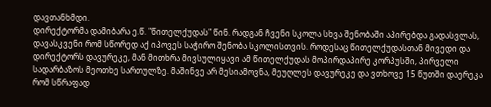დავთანხმდი.
დირექტორმა დამიბარა ე.წ. "წითელქუდას" წინ. რადგან ჩვენი სკოლა სხვა შენობაში აპირებდა გადასვლას, დავასკვენი რომ სწორედ აქ იპოვეს საჭირო შენობა სკოლისთვის. როდესაც წითელქუდასთან მივედი და დირექტორს დავურეკე, მან მითხრა მივსულიყავი ამ წითელქუდას მოპირდაპირე კორპუსში, პირველი სადარბაზოს მეოთხე სართულზე. მაშინვე არ მესიამოვნა, მეუღლეს დავურეკე და ვთხოვე 15 წუთში დაერეკა რომ სწრაფად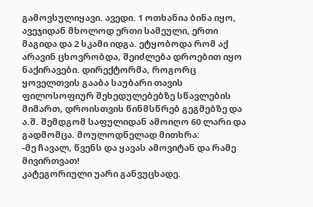გამოვსულიყავი. ავედი. 1 ოთხანია ბინა იყო, ავეჯიდან მხოლოდ ერთი სამეული, ერთი მაგიდა და 2 სკამი იდგა. ეტყობოდა რომ აქ არავინ ცხოვრობდა, შეიძლება დროებით იყო ნაქირავები. დირექტორმა, როგორც ყოველთვის გააბა საუბარი თავის ფილოსოფიურ შეხედულებებზე სწავლების მიმართ, დროისთვის წინმსწრებ გეგმებზე და ა.შ. შემდგომ საფულიდან ამოიღო 60 ლარი და გადმომცა. მოულოდნელად მითხრა:
-მე ჩავალ, წვენს და ყავას ამოვიტან და რამე მივირთვათ!
კატეგორიული უარი განვუცხადე.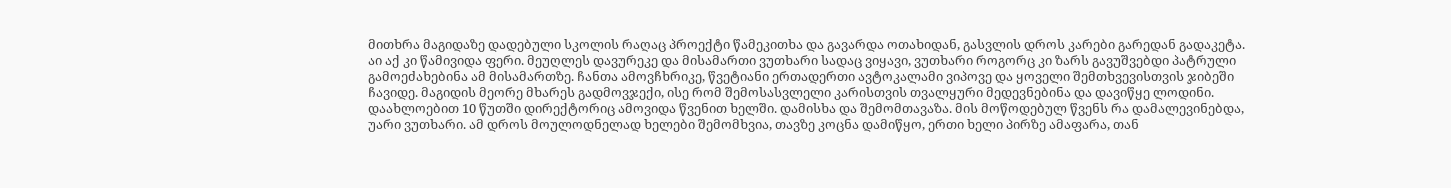მითხრა მაგიდაზე დადებული სკოლის რაღაც პროექტი წამეკითხა და გავარდა ოთახიდან, გასვლის დროს კარები გარედან გადაკეტა. აი აქ კი წამივიდა ფერი. მეუღლეს დავურეკე და მისამართი ვუთხარი სადაც ვიყავი, ვუთხარი როგორც კი ზარს გავუშვებდი პატრული გამოეძახებინა ამ მისამართზე. ჩანთა ამოვჩხრიკე, წვეტიანი ერთადერთი ავტოკალამი ვიპოვე და ყოველი შემთხვევისთვის ჯიბეში ჩავიდე. მაგიდის მეორე მხარეს გადმოვჯექი, ისე რომ შემოსასვლელი კარისთვის თვალყური მედევნებინა და დავიწყე ლოდინი. დაახლოებით 10 წუთში დირექტორიც ამოვიდა წვენით ხელში. დამისხა და შემომთავაზა. მის მოწოდებულ წვენს რა დამალევინებდა, უარი ვუთხარი. ამ დროს მოულოდნელად ხელები შემომხვია, თავზე კოცნა დამიწყო, ერთი ხელი პირზე ამაფარა, თან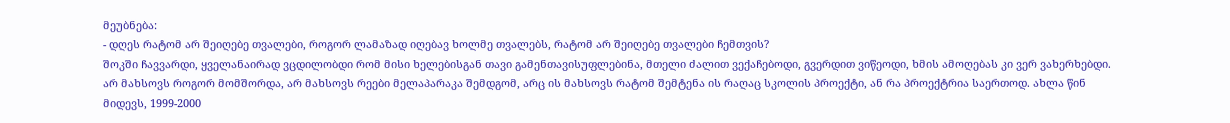მეუბნება:
- დღეს რატომ არ შეიღებე თვალები, როგორ ლამაზად იღებავ ხოლმე თვალებს, რატომ არ შეიღებე თვალები ჩემთვის?
შოკში ჩავვარდი, ყველანაირად ვცდილობდი რომ მისი ხელებისგან თავი გამენთავისუფლებინა, მთელი ძალით ვექაჩებოდი, გვერდით ვიწეოდი, ხმის ამოღებას კი ვერ ვახერხებდი.
არ მახსოვს როგორ მომშორდა, არ მახსოვს რეები მელაპარაკა შემდგომ, არც ის მახსოვს რატომ შემტენა ის რაღაც სკოლის პროექტი, ან რა პროექტრია საერთოდ. ახლა წინ მიდევს, 1999-2000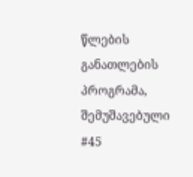წლების განათლების პროგრამა, შემუშავებული #45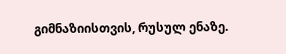გიმნაზიისთვის, რუსულ ენაზე.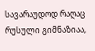სავარაუდოდ რაღაც რუსული გიმნაზიაა,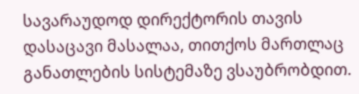სავარაუდოდ დირექტორის თავის დასაცავი მასალაა, თითქოს მართლაც განათლების სისტემაზე ვსაუბრობდით.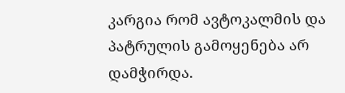კარგია რომ ავტოკალმის და პატრულის გამოყენება არ დამჭირდა.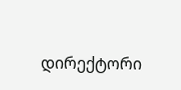დირექტორი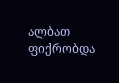ალბათ ფიქრობდა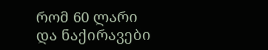რომ 60 ლარი და ნაქირავები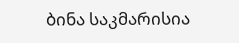ბინა საკმარისია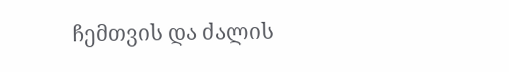ჩემთვის და ძალის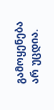გამოყენება არ უცდია.